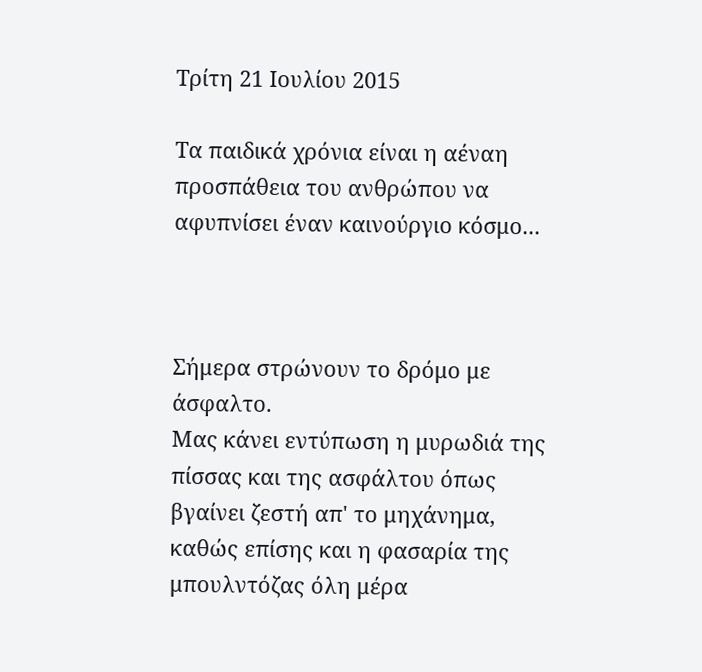Τρίτη 21 Ιουλίου 2015

Τα παιδικά χρόνια είναι η αέναη προσπάθεια του ανθρώπου να αφυπνίσει έναν καινούργιο κόσμο...



Σήμερα στρώνουν το δρόμο με άσφαλτο.
Μας κάνει εντύπωση η μυρωδιά της πίσσας και της ασφάλτου όπως βγαίνει ζεστή απ' το μηχάνημα, καθώς επίσης και η φασαρία της μπουλντόζας όλη μέρα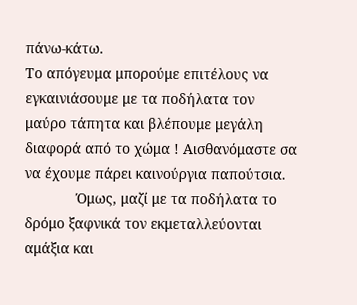πάνω-κάτω.
Το απόγευμα μπορούμε επιτέλους να εγκαινιάσουμε με τα ποδήλατα τον μαύρο τάπητα και βλέπουμε μεγάλη διαφορά από το χώμα ! Αισθανόμαστε σα να έχουμε πάρει καινούργια παπούτσια.
             Όμως, μαζί με τα ποδήλατα το δρόμο ξαφνικά τον εκμεταλλεύονται αμάξια και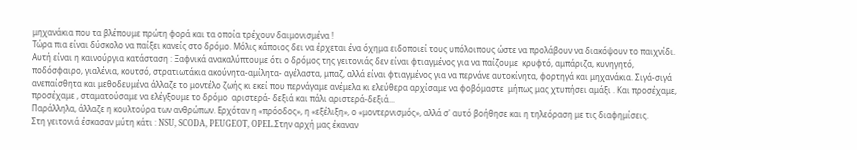μηχανάκια που τα βλέπουμε πρώτη φορά και τα οποία τρέχουν δαιμονισμένα !
Τώρα πια είναι δύσκολο να παίξει κανείς στο δρόμο. Μόλις κάποιος δει να έρχεται ένα όχημα ειδοποιεί τους υπόλοιπους ώστε να προλάβουν να διακόψουν το παιχνίδι.
Αυτή είναι η καινούργια κατάσταση : Ξαφνικά ανακαλύπτουμε ότι ο δρόμος της γειτονιάς δεν είναι φτιαγμένος για να παίζουμε  κρυφτό, αμπάριζα, κυνηγητό, ποδόσφαιρο, γιαλένια, κουτσό, στρατιωτάκια ακούνητα-αμίλητα- αγέλαστα, μπαζ, αλλά είναι φτιαγμένος για να περνάνε αυτοκίνητα, φορτηγά και μηχανάκια. Σιγά-σιγά ανεπαίσθητα και μεθοδευμένα άλλαζε το μοντέλο ζωής κι εκεί που περνάγαμε ανέμελα κι ελεύθερα αρχίσαμε να φοβόμαστε  μήπως μας χτυπήσει αμάξι . Και προσέχαμε, προσέχαμε , σταματούσαμε να ελέγξουμε το δρόμο  αριστερά- δεξιά και πάλι αριστερά-δεξιά...
Παράλληλα, άλλαζε η κουλτούρα των ανθρώπων. Ερχόταν η «πρόοδος», η «εξέλιξη», ο «μοντερνισμός», αλλά σ' αυτό βοήθησε και η τηλεόραση με τις διαφημίσεις.
Στη γειτονιά έσκασαν μύτη κάτι : NSU, SCODA, PEUGEOT, OPEL.Στην αρχή μας έκαναν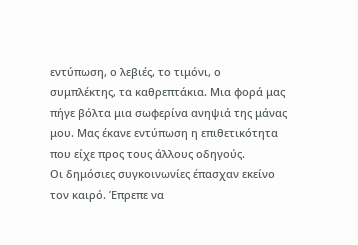εντύπωση, ο λεβιές, το τιμόνι, ο συμπλέκτης, τα καθρεπτάκια. Μια φορά μας πήγε βόλτα μια σωφερίνα ανηψιά της μάνας μου. Μας έκανε εντύπωση η επιθετικότητα που είχε προς τους άλλους οδηγούς.
Οι δημόσιες συγκοινωνίες έπασχαν εκείνο τον καιρό. Έπρεπε να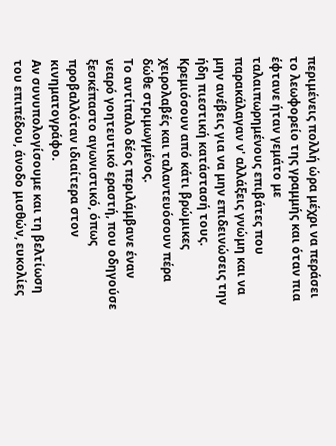περιμένεις πολλή ώρα μέχρι να περάσει το λεωφορείο της γραμμής και όταν πια έφτανε ήταν γεμάτο με ταλαιπωρημένους επιβάτες που παρακάλαγαν ν' αλλάξεις γνώμη και να μην ανέβεις για να μην επιδεινώσεις την ήδη πιεστική κατάστασή τους. Κρεμιόσουν από κάτι βρώμικες χειρολαβές και ταλαντευόσουν πέρα δώθε στριμωγμένος.
Το αντίπαλο δέος περιλάμβανε έναν  νεαρό γοητευτικό εραστή, που οδηγούσε ξεσκέπαστο αγωνιστικό, όπως προβαλλόταν ιδιαίτερα στον κινηματογράφο.
Αν συνυπολογίσουμε και τη βελτίωση του επιπέδου, άνοδο μισθών, ευκολίες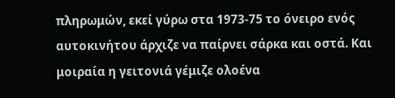πληρωμών, εκεί γύρω στα 1973-75 το όνειρο ενός αυτοκινήτου άρχιζε να παίρνει σάρκα και οστά. Και μοιραία η γειτονιά γέμιζε ολοένα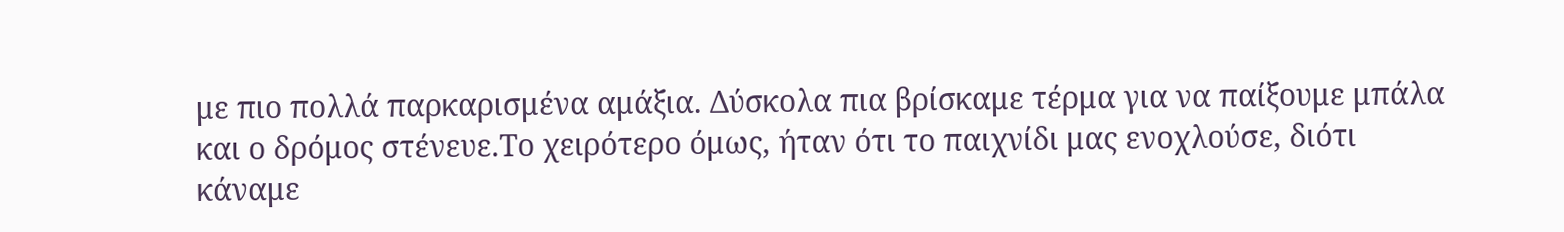με πιο πολλά παρκαρισμένα αμάξια. Δύσκολα πια βρίσκαμε τέρμα για να παίξουμε μπάλα και ο δρόμος στένευε.Το χειρότερο όμως, ήταν ότι το παιχνίδι μας ενοχλούσε, διότι  κάναμε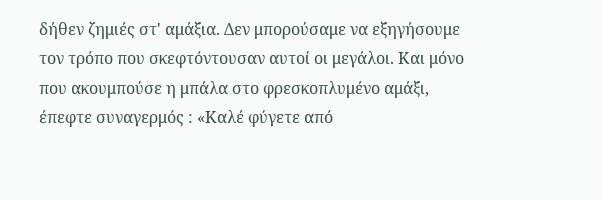δήθεν ζημιές στ' αμάξια. Δεν μπορούσαμε να εξηγήσουμε τον τρόπο που σκεφτόντουσαν αυτοί οι μεγάλοι. Και μόνο που ακουμπούσε η μπάλα στο φρεσκοπλυμένο αμάξι, έπεφτε συναγερμός : «Καλέ φύγετε από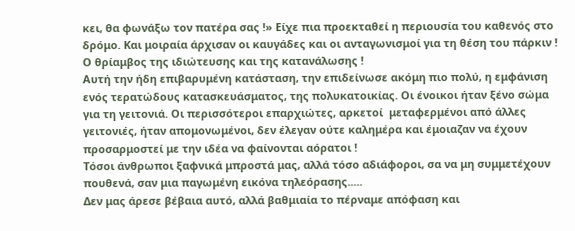κει, θα φωνάξω τον πατέρα σας !» Είχε πια προεκταθεί η περιουσία του καθενός στο δρόμο. Και μοιραία άρχισαν οι καυγάδες και οι ανταγωνισμοί για τη θέση του πάρκιν ! Ο θρίαμβος της ιδιώτευσης και της κατανάλωσης !
Αυτή την ήδη επιβαρυμένη κατάσταση, την επιδείνωσε ακόμη πιο πολύ, η εμφάνιση ενός τερατώδους κατασκευάσματος, της πολυκατοικίας. Οι ένοικοι ήταν ξένο σώμα για τη γειτονιά. Οι περισσότεροι επαρχιώτες, αρκετοί  μεταφερμένοι από άλλες γειτονιές, ήταν απομονωμένοι, δεν έλεγαν ούτε καλημέρα και έμοιαζαν να έχουν προσαρμοστεί με την ιδέα να φαίνονται αόρατοι !
Τόσοι άνθρωποι ξαφνικά μπροστά μας, αλλά τόσο αδιάφοροι, σα να μη συμμετέχουν πουθενά, σαν μια παγωμένη εικόνα τηλεόρασης.....
Δεν μας άρεσε βέβαια αυτό, αλλά βαθμιαία το πέρναμε απόφαση και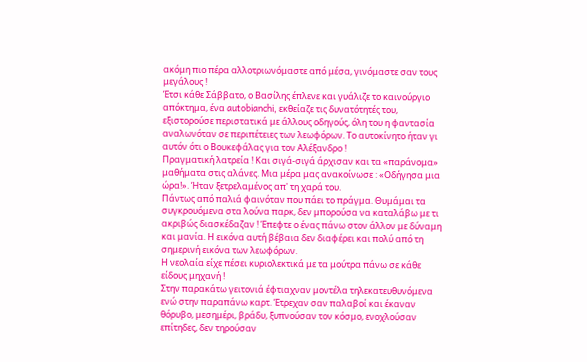ακόμη πιο πέρα αλλοτριωνόμαστε από μέσα, γινόμαστε σαν τους μεγάλους !
Έτσι κάθε Σάββατο, ο Βασίλης έπλενε και γυάλιζε το καινούργιο απόκτημα, ένα autobianchi, εκθείαζε τις δυνατότητές του, εξιστορούσε περιστατικά με άλλους οδηγούς, όλη του η φαντασία αναλωνόταν σε περιπέτειες των λεωφόρων. Το αυτοκίνητο ήταν γι αυτόν ότι ο Βουκεφάλας για τον Αλέξανδρο !
Πραγματική λατρεία ! Και σιγά-σιγά άρχισαν και τα «παράνομα» μαθήματα στις αλάνες. Μια μέρα μας ανακοίνωσε : «Οδήγησα μια ώρα!». Ήταν ξετρελαμένος απ' τη χαρά του.
Πάντως από παλιά φαινόταν που πάει το πράγμα. Θυμάμαι τα συγκρουόμενα στα λούνα παρκ, δεν μπορούσα να καταλάβω με τι ακριβώς διασκέδαζαν ! Έπεφτε ο ένας πάνω στον άλλον με δύναμη και μανία. Η εικόνα αυτή βέβαια δεν διαφέρει και πολύ από τη σημερινή εικόνα των λεωφόρων.
Η νεολαία είχε πέσει κυριολεκτικά με τα μούτρα πάνω σε κάθε είδους μηχανή !
Στην παρακάτω γειτονιά έφτιαχναν μοντέλα τηλεκατευθυνόμενα ενώ στην παραπάνω καρτ. Έτρεχαν σαν παλαβοί και έκαναν θόρυβο, μεσημέρι, βράδυ, ξυπνούσαν τον κόσμο, ενοχλούσαν επίτηδες, δεν τηρούσαν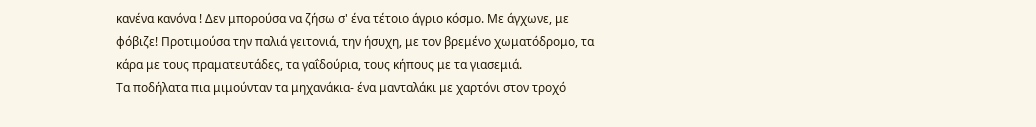κανένα κανόνα ! Δεν μπορούσα να ζήσω σ' ένα τέτοιο άγριο κόσμο. Με άγχωνε, με φόβιζε! Προτιμούσα την παλιά γειτονιά, την ήσυχη, με τον βρεμένο χωματόδρομο, τα κάρα με τους πραματευτάδες, τα γαΐδούρια, τους κήπους με τα γιασεμιά.
Τα ποδήλατα πια μιμούνταν τα μηχανάκια- ένα μανταλάκι με χαρτόνι στον τροχό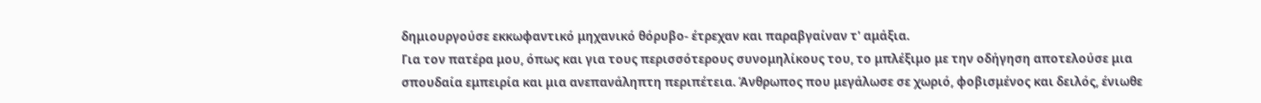δημιουργούσε εκκωφαντικό μηχανικό θόρυβο- έτρεχαν και παραβγαίναν τ' αμάξια.
Για τον πατέρα μου, όπως και για τους περισσότερους συνομηλίκους του, το μπλέξιμο με την οδήγηση αποτελούσε μια σπουδαία εμπειρία και μια ανεπανάληπτη περιπέτεια. Άνθρωπος που μεγάλωσε σε χωριό, φοβισμένος και δειλός, ένιωθε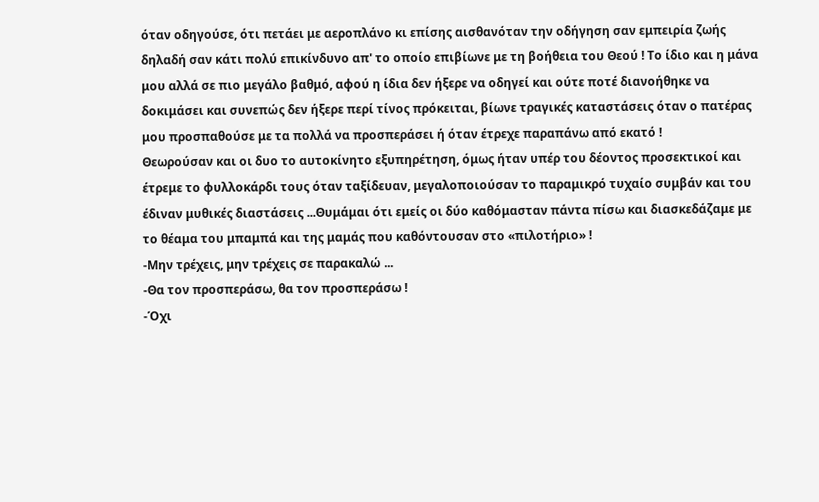όταν οδηγούσε, ότι πετάει με αεροπλάνο κι επίσης αισθανόταν την οδήγηση σαν εμπειρία ζωής δηλαδή σαν κάτι πολύ επικίνδυνο απ' το οποίο επιβίωνε με τη βοήθεια του Θεού ! Το ίδιο και η μάνα μου αλλά σε πιο μεγάλο βαθμό, αφού η ίδια δεν ήξερε να οδηγεί και ούτε ποτέ διανοήθηκε να δοκιμάσει και συνεπώς δεν ήξερε περί τίνος πρόκειται, βίωνε τραγικές καταστάσεις όταν ο πατέρας μου προσπαθούσε με τα πολλά να προσπεράσει ή όταν έτρεχε παραπάνω από εκατό !
Θεωρούσαν και οι δυο το αυτοκίνητο εξυπηρέτηση, όμως ήταν υπέρ του δέοντος προσεκτικοί και έτρεμε το φυλλοκάρδι τους όταν ταξίδευαν, μεγαλοποιούσαν το παραμικρό τυχαίο συμβάν και του έδιναν μυθικές διαστάσεις ...Θυμάμαι ότι εμείς οι δύο καθόμασταν πάντα πίσω και διασκεδάζαμε με το θέαμα του μπαμπά και της μαμάς που καθόντουσαν στο «πιλοτήριο» !
-Μην τρέχεις, μην τρέχεις σε παρακαλώ ...
-Θα τον προσπεράσω, θα τον προσπεράσω !
-Όχι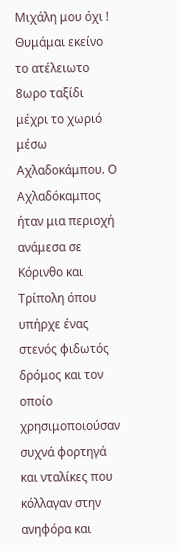Μιχάλη μου όχι !
Θυμάμαι εκείνο το ατέλειωτο 8ωρο ταξίδι μέχρι το χωριό μέσω Αχλαδοκάμπου. Ο Αχλαδόκαμπος ήταν μια περιοχή ανάμεσα σε Κόρινθο και Τρίπολη όπου υπήρχε ένας στενός φιδωτός δρόμος και τον οποίο χρησιμοποιούσαν συχνά φορτηγά και νταλίκες που κόλλαγαν στην ανηφόρα και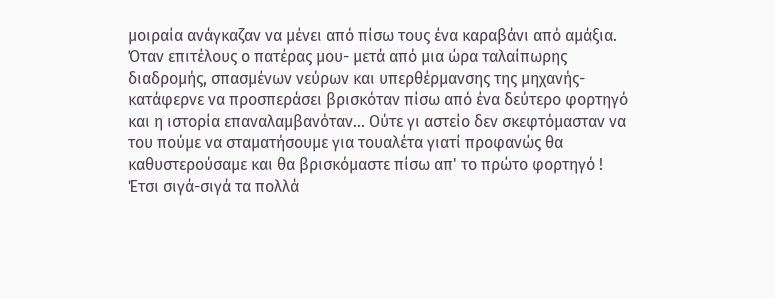μοιραία ανάγκαζαν να μένει από πίσω τους ένα καραβάνι από αμάξια. Όταν επιτέλους ο πατέρας μου- μετά από μια ώρα ταλαίπωρης διαδρομής, σπασμένων νεύρων και υπερθέρμανσης της μηχανής-κατάφερνε να προσπεράσει βρισκόταν πίσω από ένα δεύτερο φορτηγό και η ιστορία επαναλαμβανόταν... Ούτε γι αστείο δεν σκεφτόμασταν να του πούμε να σταματήσουμε για τουαλέτα γιατί προφανώς θα καθυστερούσαμε και θα βρισκόμαστε πίσω απ' το πρώτο φορτηγό !
Έτσι σιγά-σιγά τα πολλά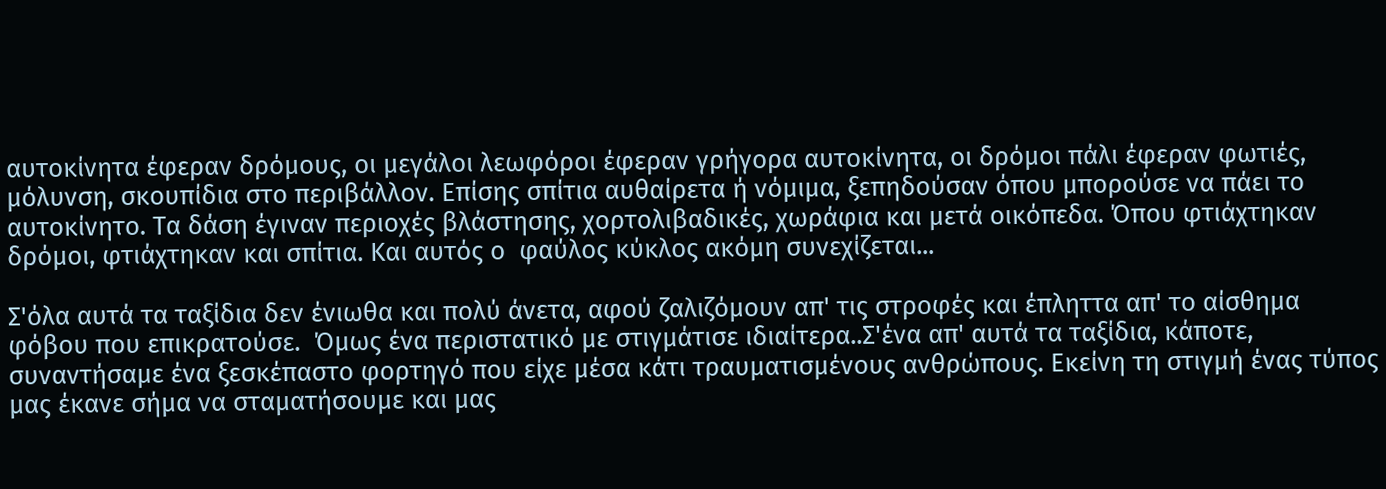αυτοκίνητα έφεραν δρόμους, οι μεγάλοι λεωφόροι έφεραν γρήγορα αυτοκίνητα, οι δρόμοι πάλι έφεραν φωτιές, μόλυνση, σκουπίδια στο περιβάλλον. Επίσης σπίτια αυθαίρετα ή νόμιμα, ξεπηδούσαν όπου μπορούσε να πάει το αυτοκίνητο. Τα δάση έγιναν περιοχές βλάστησης, χορτολιβαδικές, χωράφια και μετά οικόπεδα. Όπου φτιάχτηκαν δρόμοι, φτιάχτηκαν και σπίτια. Και αυτός ο  φαύλος κύκλος ακόμη συνεχίζεται...

Σ'όλα αυτά τα ταξίδια δεν ένιωθα και πολύ άνετα, αφού ζαλιζόμουν απ' τις στροφές και έπληττα απ' το αίσθημα φόβου που επικρατούσε.  Όμως ένα περιστατικό με στιγμάτισε ιδιαίτερα..Σ'ένα απ' αυτά τα ταξίδια, κάποτε, συναντήσαμε ένα ξεσκέπαστο φορτηγό που είχε μέσα κάτι τραυματισμένους ανθρώπους. Εκείνη τη στιγμή ένας τύπος μας έκανε σήμα να σταματήσουμε και μας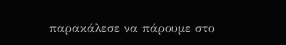παρακάλεσε να πάρουμε στο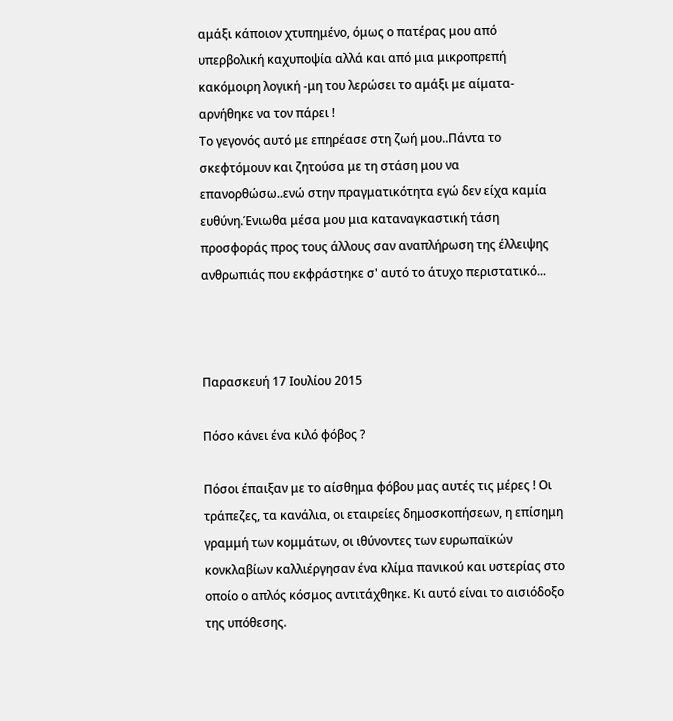αμάξι κάποιον χτυπημένο, όμως ο πατέρας μου από υπερβολική καχυποψία αλλά και από μια μικροπρεπή κακόμοιρη λογική -μη του λερώσει το αμάξι με αίματα- αρνήθηκε να τον πάρει !
Το γεγονός αυτό με επηρέασε στη ζωή μου..Πάντα το σκεφτόμουν και ζητούσα με τη στάση μου να επανορθώσω..ενώ στην πραγματικότητα εγώ δεν είχα καμία ευθύνη.Ένιωθα μέσα μου μια καταναγκαστική τάση προσφοράς προς τους άλλους σαν αναπλήρωση της έλλειψης ανθρωπιάς που εκφράστηκε σ' αυτό το άτυχο περιστατικό...



Παρασκευή 17 Ιουλίου 2015

Πόσο κάνει ένα κιλό φόβος ?

Πόσοι έπαιξαν με το αίσθημα φόβου μας αυτές τις μέρες ! Οι τράπεζες, τα κανάλια, οι εταιρείες δημοσκοπήσεων, η επίσημη γραμμή των κομμάτων, οι ιθύνοντες των ευρωπαϊκών κονκλαβίων καλλιέργησαν ένα κλίμα πανικού και υστερίας στο οποίο ο απλός κόσμος αντιτάχθηκε. Κι αυτό είναι το αισιόδοξο της υπόθεσης.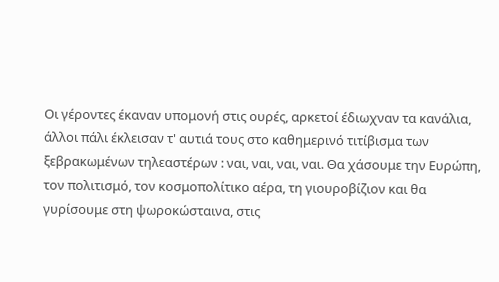Οι γέροντες έκαναν υπομονή στις ουρές, αρκετοί έδιωχναν τα κανάλια, άλλοι πάλι έκλεισαν τ' αυτιά τους στο καθημερινό τιτίβισμα των ξεβρακωμένων τηλεαστέρων : ναι, ναι, ναι, ναι. Θα χάσουμε την Ευρώπη, τον πολιτισμό, τον κοσμοπολίτικο αέρα, τη γιουροβίζιον και θα γυρίσουμε στη ψωροκώσταινα, στις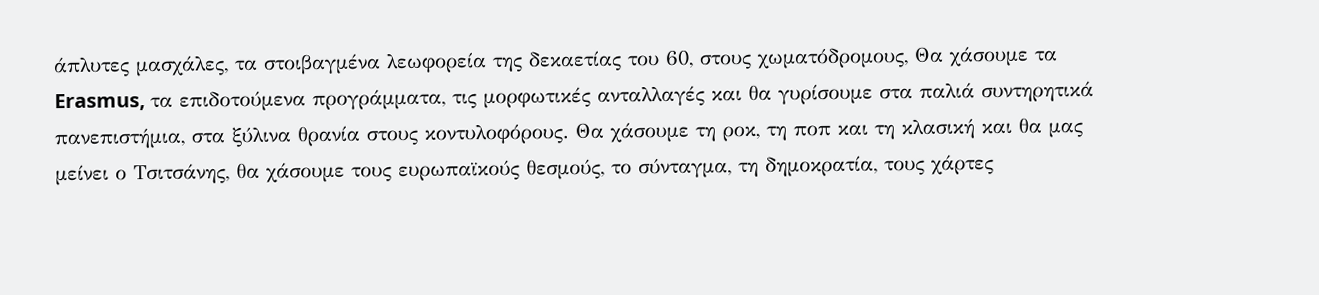άπλυτες μασχάλες, τα στοιβαγμένα λεωφορεία της δεκαετίας του 60, στους χωματόδρομους, Θα χάσουμε τα Erasmus, τα επιδοτούμενα προγράμματα, τις μορφωτικές ανταλλαγές και θα γυρίσουμε στα παλιά συντηρητικά πανεπιστήμια, στα ξύλινα θρανία στους κοντυλοφόρους. Θα χάσουμε τη ροκ, τη ποπ και τη κλασική και θα μας μείνει ο Τσιτσάνης, θα χάσουμε τους ευρωπαϊκούς θεσμούς, το σύνταγμα, τη δημοκρατία, τους χάρτες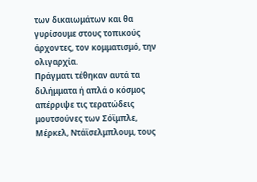των δικαιωμάτων και θα γυρίσουμε στους τοπικούς άρχοντες, τον κομματισμό, την ολιγαρχία.
Πράγματι τέθηκαν αυτά τα διλήμματα ή απλά ο κόσμος απέρριψε τις τερατώδεις μουτσούνες των Σόϊμπλε, Μέρκελ, Ντάϊσελμπλουμ, τους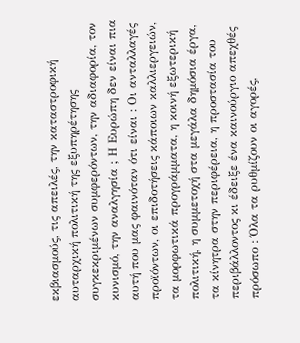εκβιασμούς, τις απειλές, την καταστροφική αυταρχική πολιτική της εξυπηρέτησης συγκεκριμένων συμφερόντων, την αδιαφορία, τον κυνισμό, την αναλγησία ; Η Ευρώπη δεν είναι πια αυτή που μας φαινόταν ότι είναι : Οι ανταλλαγές προϊόντων, οι επιδοτήσεις κάποιων καλλιεργειών, τα μορφωτικά προγράμματα, η κοινή εξωτερική πολιτική, η συμμετοχή στα μεγάλα δημόσια έργα, τα κίνητρα στην περιφέρεια, η προστασία του περιβάλλοντος κι έδειξε ένα καινούργιο απεχθές πρόσωπο : Όλα τα ρυθμίζουν οι αγορές,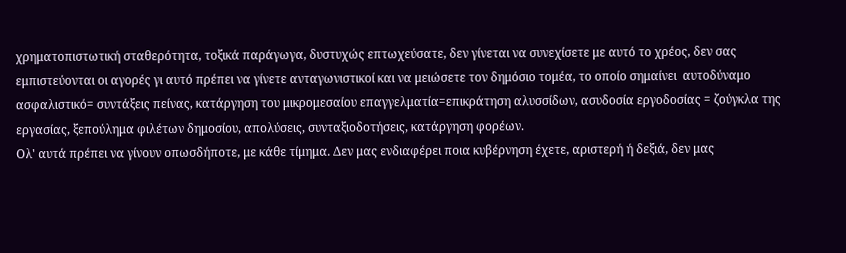χρηματοπιστωτική σταθερότητα, τοξικά παράγωγα, δυστυχώς επτωχεύσατε, δεν γίνεται να συνεχίσετε με αυτό το χρέος, δεν σας εμπιστεύονται οι αγορές γι αυτό πρέπει να γίνετε ανταγωνιστικοί και να μειώσετε τον δημόσιο τομέα, το οποίο σημαίνει  αυτοδύναμο ασφαλιστικό= συντάξεις πείνας, κατάργηση του μικρομεσαίου επαγγελματία=επικράτηση αλυσσίδων, ασυδοσία εργοδοσίας = ζούγκλα της εργασίας, ξεπούλημα φιλέτων δημοσίου, απολύσεις, συνταξιοδοτήσεις, κατάργηση φορέων.
Ολ' αυτά πρέπει να γίνουν οπωσδήποτε, με κάθε τίμημα. Δεν μας ενδιαφέρει ποια κυβέρνηση έχετε, αριστερή ή δεξιά, δεν μας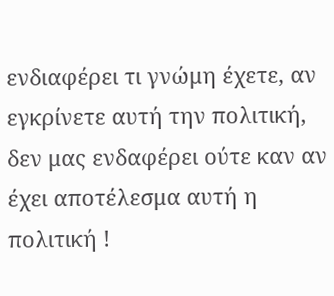ενδιαφέρει τι γνώμη έχετε, αν εγκρίνετε αυτή την πολιτική, δεν μας ενδαφέρει ούτε καν αν έχει αποτέλεσμα αυτή η πολιτική !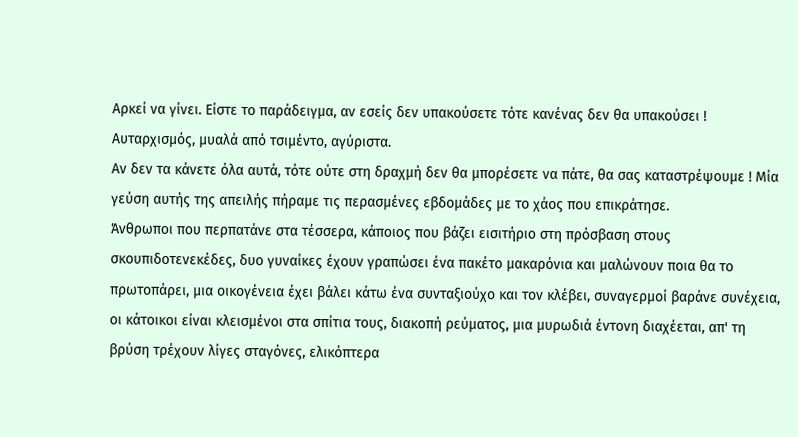Αρκεί να γίνει. Είστε το παράδειγμα, αν εσείς δεν υπακούσετε τότε κανένας δεν θα υπακούσει !
Αυταρχισμός, μυαλά από τσιμέντο, αγύριστα.
Αν δεν τα κάνετε όλα αυτά, τότε ούτε στη δραχμή δεν θα μπορέσετε να πάτε, θα σας καταστρέψουμε ! Μία γεύση αυτής της απειλής πήραμε τις περασμένες εβδομάδες με το χάος που επικράτησε.
Άνθρωποι που περπατάνε στα τέσσερα, κάποιος που βάζει εισιτήριο στη πρόσβαση στους σκουπιδοτενεκέδες, δυο γυναίκες έχουν γραπώσει ένα πακέτο μακαρόνια και μαλώνουν ποια θα το πρωτοπάρει, μια οικογένεια έχει βάλει κάτω ένα συνταξιούχο και τον κλέβει, συναγερμοί βαράνε συνέχεια, οι κάτοικοι είναι κλεισμένοι στα σπίτια τους, διακοπή ρεύματος, μια μυρωδιά έντονη διαχέεται, απ' τη βρύση τρέχουν λίγες σταγόνες, ελικόπτερα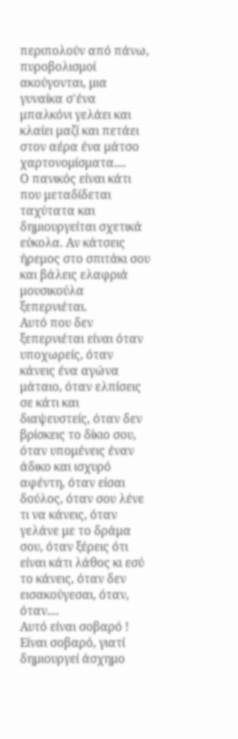περιπολούν από πάνω, πυροβολισμοί ακούγονται, μια γυναίκα σ'ένα μπαλκόνι γελάει και κλαίει μαζί και πετάει στον αέρα ένα μάτσο χαρτονομίσματα....
Ο πανικός είναι κάτι που μεταδίδεται ταχύτατα και δημιουργείται σχετικά εύκολα. Αν κάτσεις ήρεμος στο σπιτάκι σου και βάλεις ελαφριά μουσικούλα ξεπερνιέται.
Αυτό που δεν ξεπερνιέται είναι όταν υποχωρείς, όταν κάνεις ένα αγώνα μάταιο, όταν ελπίσεις σε κάτι και διαψευστείς, όταν δεν βρίσκεις το δίκιο σου, όταν υπομένεις έναν άδικο και ισχυρό αφέντη, όταν είσαι δούλος, όταν σου λένε τι να κάνεις, όταν γελάνε με το δράμα σου, όταν ξέρεις ότι είναι κάτι λάθος κι εσύ το κάνεις, όταν δεν εισακούγεσαι, όταν, όταν....
Αυτό είναι σοβαρό ! Είναι σοβαρό, γιατί δημιουργεί άσχημο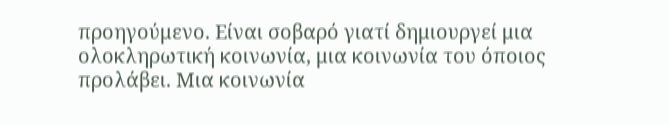προηγούμενο. Είναι σοβαρό γιατί δημιουργεί μια ολοκληρωτική κοινωνία, μια κοινωνία του όποιος προλάβει. Μια κοινωνία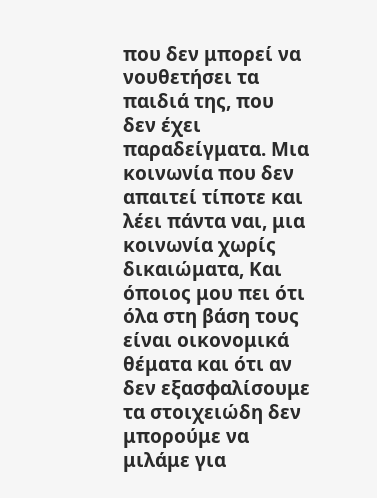που δεν μπορεί να νουθετήσει τα παιδιά της, που δεν έχει παραδείγματα. Μια κοινωνία που δεν απαιτεί τίποτε και λέει πάντα ναι, μια κοινωνία χωρίς δικαιώματα, Και όποιος μου πει ότι όλα στη βάση τους είναι οικονομικά θέματα και ότι αν δεν εξασφαλίσουμε τα στοιχειώδη δεν μπορούμε να μιλάμε για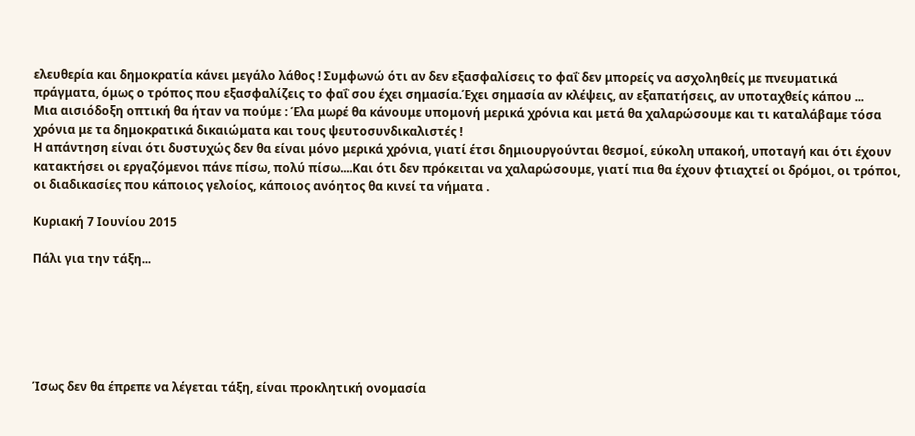ελευθερία και δημοκρατία κάνει μεγάλο λάθος ! Συμφωνώ ότι αν δεν εξασφαλίσεις το φαΐ δεν μπορείς να ασχοληθείς με πνευματικά πράγματα, όμως ο τρόπος που εξασφαλίζεις το φαΐ σου έχει σημασία.Έχει σημασία αν κλέψεις, αν εξαπατήσεις, αν υποταχθείς κάπου ...
Μια αισιόδοξη οπτική θα ήταν να πούμε : Έλα μωρέ θα κάνουμε υπομονή μερικά χρόνια και μετά θα χαλαρώσουμε και τι καταλάβαμε τόσα χρόνια με τα δημοκρατικά δικαιώματα και τους ψευτοσυνδικαλιστές !
Η απάντηση είναι ότι δυστυχώς δεν θα είναι μόνο μερικά χρόνια, γιατί έτσι δημιουργούνται θεσμοί, εύκολη υπακοή, υποταγή και ότι έχουν κατακτήσει οι εργαζόμενοι πάνε πίσω, πολύ πίσω....Και ότι δεν πρόκειται να χαλαρώσουμε, γιατί πια θα έχουν φτιαχτεί οι δρόμοι, οι τρόποι, οι διαδικασίες που κάποιος γελοίος, κάποιος ανόητος θα κινεί τα νήματα .

Κυριακή 7 Ιουνίου 2015

Πάλι για την τάξη...






Ίσως δεν θα έπρεπε να λέγεται τάξη, είναι προκλητική ονομασία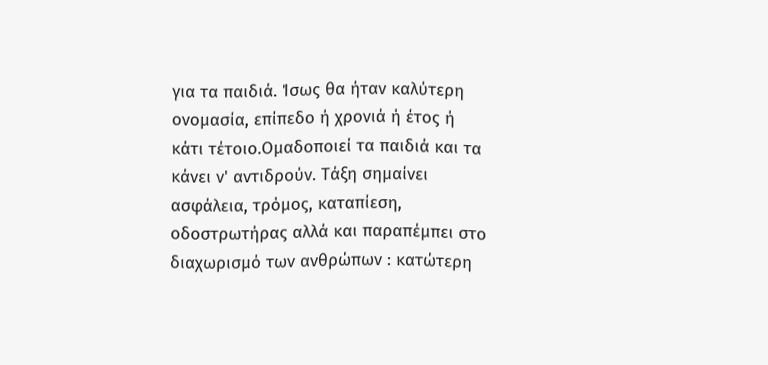για τα παιδιά. Ίσως θα ήταν καλύτερη ονομασία, επίπεδο ή χρονιά ή έτος ή κάτι τέτοιο.Ομαδοποιεί τα παιδιά και τα κάνει ν' αντιδρούν. Τάξη σημαίνει ασφάλεια, τρόμος, καταπίεση, οδοστρωτήρας αλλά και παραπέμπει στο διαχωρισμό των ανθρώπων : κατώτερη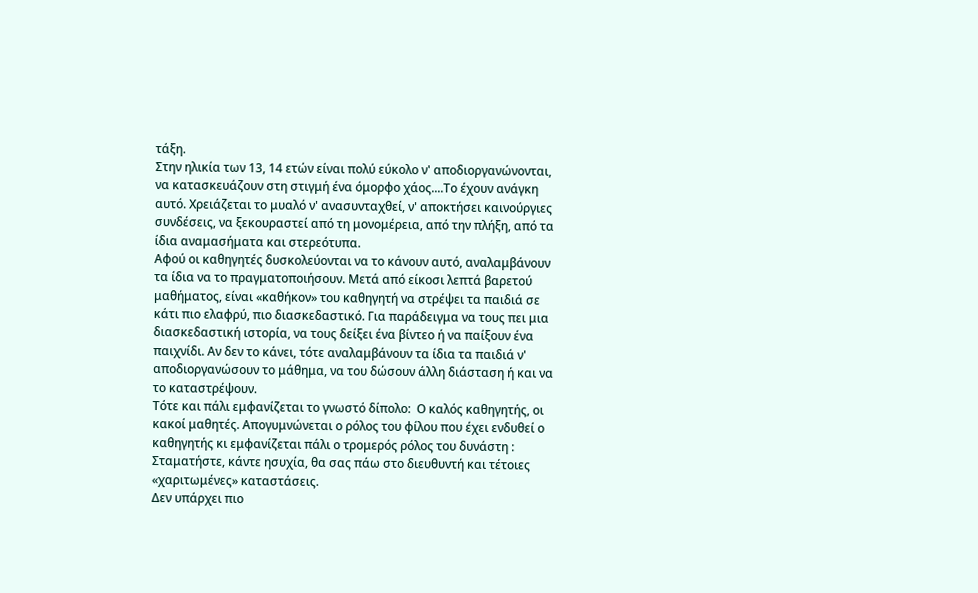τάξη.
Στην ηλικία των 13, 14 ετών είναι πολύ εύκολο ν' αποδιοργανώνονται, να κατασκευάζουν στη στιγμή ένα όμορφο χάος....Το έχουν ανάγκη αυτό. Χρειάζεται το μυαλό ν' ανασυνταχθεί, ν' αποκτήσει καινούργιες συνδέσεις, να ξεκουραστεί από τη μονομέρεια, από την πλήξη, από τα ίδια αναμασήματα και στερεότυπα.
Αφού οι καθηγητές δυσκολεύονται να το κάνουν αυτό, αναλαμβάνουν τα ίδια να το πραγματοποιήσουν. Μετά από είκοσι λεπτά βαρετού μαθήματος, είναι «καθήκον» του καθηγητή να στρέψει τα παιδιά σε κάτι πιο ελαφρύ, πιο διασκεδαστικό. Για παράδειγμα να τους πει μια διασκεδαστική ιστορία, να τους δείξει ένα βίντεο ή να παίξουν ένα παιχνίδι. Αν δεν το κάνει, τότε αναλαμβάνουν τα ίδια τα παιδιά ν' αποδιοργανώσουν το μάθημα, να του δώσουν άλλη διάσταση ή και να το καταστρέψουν.
Τότε και πάλι εμφανίζεται το γνωστό δίπολο:  Ο καλός καθηγητής, οι κακοί μαθητές. Απογυμνώνεται ο ρόλος του φίλου που έχει ενδυθεί ο καθηγητής κι εμφανίζεται πάλι ο τρομερός ρόλος του δυνάστη : Σταματήστε, κάντε ησυχία, θα σας πάω στο διευθυντή και τέτοιες «χαριτωμένες» καταστάσεις.
Δεν υπάρχει πιο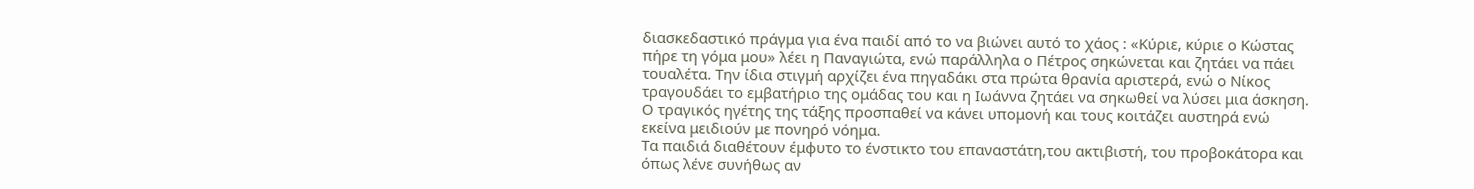διασκεδαστικό πράγμα για ένα παιδί από το να βιώνει αυτό το χάος : «Κύριε, κύριε ο Κώστας πήρε τη γόμα μου» λέει η Παναγιώτα, ενώ παράλληλα ο Πέτρος σηκώνεται και ζητάει να πάει τουαλέτα. Την ίδια στιγμή αρχίζει ένα πηγαδάκι στα πρώτα θρανία αριστερά, ενώ ο Νίκος τραγουδάει το εμβατήριο της ομάδας του και η Ιωάννα ζητάει να σηκωθεί να λύσει μια άσκηση.
Ο τραγικός ηγέτης της τάξης προσπαθεί να κάνει υπομονή και τους κοιτάζει αυστηρά ενώ εκείνα μειδιούν με πονηρό νόημα.
Τα παιδιά διαθέτουν έμφυτο το ένστικτο του επαναστάτη,του ακτιβιστή, του προβοκάτορα και όπως λένε συνήθως αν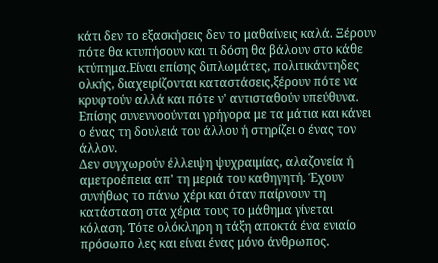κάτι δεν το εξασκήσεις δεν το μαθαίνεις καλά. Ξέρουν πότε θα κτυπήσουν και τι δόση θα βάλουν στο κάθε κτύπημα.Είναι επίσης διπλωμάτες, πολιτικάντηδες ολκής, διαχειρίζονται καταστάσεις,ξέρουν πότε να κρυφτούν αλλά και πότε ν' αντισταθούν υπεύθυνα. Επίσης συνεννοούνται γρήγορα με τα μάτια και κάνει ο ένας τη δουλειά του άλλου ή στηρίζει ο ένας τον άλλον.
Δεν συγχωρούν έλλειψη ψυχραιμίας, αλαζονεία ή αμετροέπεια απ' τη μεριά του καθηγητή. Έχουν συνήθως το πάνω χέρι και όταν παίρνουν τη κατάσταση στα χέρια τους το μάθημα γίνεται κόλαση. Τότε ολόκληρη η τάξη αποκτά ένα ενιαίο πρόσωπο λες και είναι ένας μόνο άνθρωπος.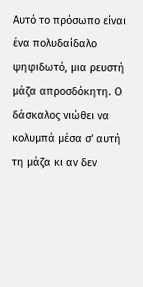Αυτό το πρόσωπο είναι ένα πολυδαίδαλο ψηφιδωτό, μια ρευστή μάζα απροσδόκητη. Ο δάσκαλος νιώθει να κολυμπά μέσα σ' αυτή τη μάζα κι αν δεν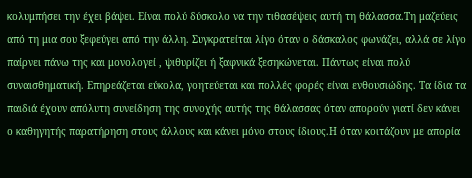κολυμπήσει την έχει βάψει. Είναι πολύ δύσκολο να την τιθασέψεις αυτή τη θάλασσα.Τη μαζεύεις από τη μια σου ξεφεύγει από την άλλη. Συγκρατείται λίγο όταν ο δάσκαλος φωνάζει, αλλά σε λίγο παίρνει πάνω της και μονολογεί , ψιθυρίζει ή ξαφνικά ξεσηκώνεται. Πάντως είναι πολύ συναισθηματική. Επηρεάζεται εύκολα, γοητεύεται και πολλές φορές είναι ενθουσιώδης. Τα ίδια τα παιδιά έχουν απόλυτη συνείδηση της συνοχής αυτής της θάλασσας όταν απορούν γιατί δεν κάνει ο καθηγητής παρατήρηση στους άλλους και κάνει μόνο στους ίδιους.Η όταν κοιτάζουν με απορία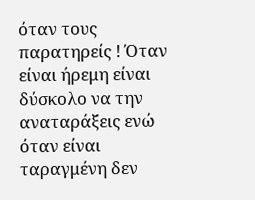όταν τους παρατηρείς ! Όταν είναι ήρεμη είναι δύσκολο να την αναταράξεις ενώ όταν είναι ταραγμένη δεν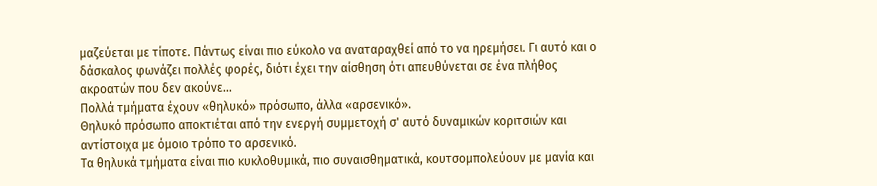μαζεύεται με τίποτε. Πάντως είναι πιο εύκολο να αναταραχθεί από το να ηρεμήσει. Γι αυτό και ο δάσκαλος φωνάζει πολλές φορές, διότι έχει την αίσθηση ότι απευθύνεται σε ένα πλήθος ακροατών που δεν ακούνε...
Πολλά τμήματα έχουν «θηλυκό» πρόσωπο, άλλα «αρσενικό».
Θηλυκό πρόσωπο αποκτιέται από την ενεργή συμμετοχή σ' αυτό δυναμικών κοριτσιών και αντίστοιχα με όμοιο τρόπο το αρσενικό.
Τα θηλυκά τμήματα είναι πιο κυκλοθυμικά, πιο συναισθηματικά, κουτσομπολεύουν με μανία και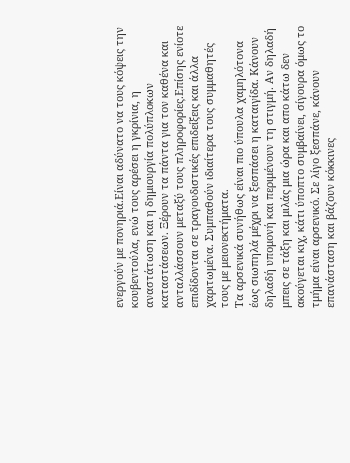ενεργούν με πονηριά.Είναι αδύνατο να τους κόψεις την κουβεντούλα, ενώ τους αρέσει η γκρίνια, η αναστάτωση και η δημιουργία πολύπλοκων καταστάσεων. Ξέρουν τα πάντα για τον καθένα και ανταλλάσσουν μεταξύ τους πληροφορίες.Επίσης ενίοτε επιδίδονται σε τραγουδιστικές επιδείξεις και άλλα χαριτωμένα. Συμπαθούν ιδιαίτερα τους συμμαθητές τους με μειονεκτήματα.
Τα αρσενικά συνήθως είναι πιο ύπουλα χαμηλότονα έως σιωπηλά μέχρι να ξεσπάσει η καταιγίδα. Κάνουν δηλαδή υπομονή και περιμένουν τη στιγμή. Αν δηλαδή μπεις σε τάξη και μιλάς μια ώρα και απο κάτω δεν ακούγεται κιχ, κάτι ύποπτο συμβαίνει, σίγουρα όμως το τμήμα είναι αρσενικό. Σε λίγο ξεσπάνε, κάνουν επανάσταση και βάζουν κόκκινες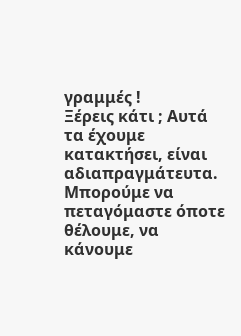γραμμές !
Ξέρεις κάτι ; Αυτά τα έχουμε κατακτήσει, είναι αδιαπραγμάτευτα. Μπορούμε να πεταγόμαστε όποτε θέλουμε, να κάνουμε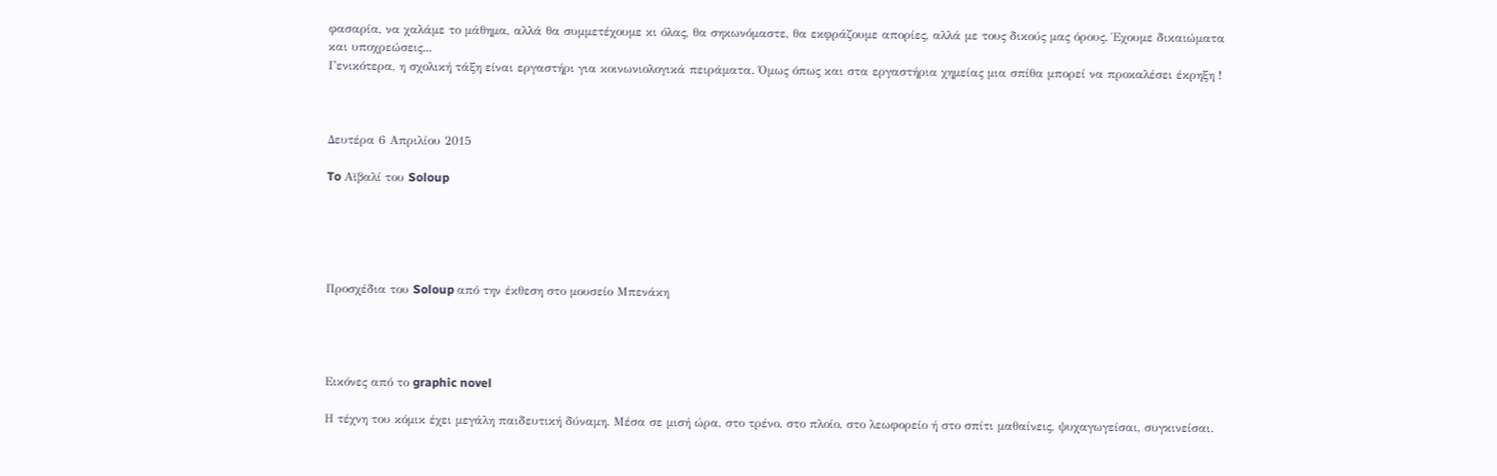φασαρία, να χαλάμε το μάθημα, αλλά θα συμμετέχουμε κι όλας, θα σηκωνόμαστε, θα εκφράζουμε απορίες, αλλά με τους δικούς μας όρους. Έχουμε δικαιώματα και υποχρεώσεις...
Γενικότερα, η σχολική τάξη είναι εργαστήρι για κοινωνιολογικά πειράματα. Όμως όπως και στα εργαστήρια χημείας μια σπίθα μπορεί να προκαλέσει έκρηξη !



Δευτέρα 6 Απριλίου 2015

To Αϊβαλί του Soloup





Προσχέδια του Soloup από την έκθεση στο μουσείο Μπενάκη




Εικόνες από το graphic novel

Η τέχνη του κόμικ έχει μεγάλη παιδευτική δύναμη. Μέσα σε μισή ώρα, στο τρένο, στο πλοίο, στο λεωφορείο ή στο σπίτι μαθαίνεις, ψυχαγωγείσαι, συγκινείσαι.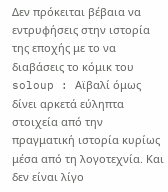Δεν πρόκειται βέβαια να εντρυφήσεις στην ιστορία της εποχής με το να διαβάσεις το κόμικ του soloup : Αϊβαλί όμως δίνει αρκετά εύληπτα στοιχεία από την πραγματική ιστορία κυρίως μέσα από τη λογοτεχνία. Και δεν είναι λίγο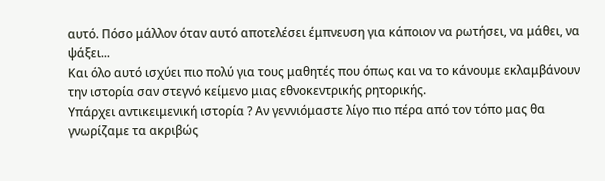αυτό. Πόσο μάλλον όταν αυτό αποτελέσει έμπνευση για κάποιον να ρωτήσει, να μάθει, να ψάξει...
Και όλο αυτό ισχύει πιο πολύ για τους μαθητές που όπως και να το κάνουμε εκλαμβάνουν την ιστορία σαν στεγνό κείμενο μιας εθνοκεντρικής ρητορικής.
Υπάρχει αντικειμενική ιστορία ? Αν γεννιόμαστε λίγο πιο πέρα από τον τόπο μας θα γνωρίζαμε τα ακριβώς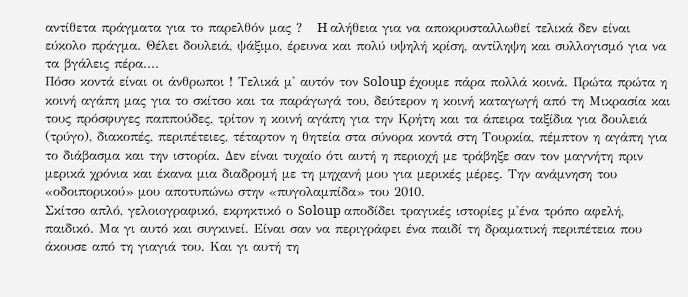αντίθετα πράγματα για το παρελθόν μας ?   H αλήθεια για να αποκρυσταλλωθεί τελικά δεν είναι εύκολο πράγμα. Θέλει δουλειά, ψάξιμο, έρευνα και πολύ υψηλή κρίση, αντίληψη και συλλογισμό για να τα βγάλεις πέρα....
Πόσο κοντά είναι οι άνθρωποι ! Τελικά μ' αυτόν τον Soloup έχουμε πάρα πολλά κοινά. Πρώτα πρώτα η κοινή αγάπη μας για το σκίτσο και τα παράγωγά του, δεύτερον η κοινή καταγωγή από τη Μικρασία και τους πρόσφυγες παππούδες, τρίτον η κοινή αγάπη για την Κρήτη και τα άπειρα ταξίδια για δουλειά (τρύγο), διακοπές, περιπέτειες, τέταρτον η θητεία στα σύνορα κοντά στη Τουρκία, πέμπτον η αγάπη για το διάβασμα και την ιστορία. Δεν είναι τυχαίο ότι αυτή η περιοχή με τράβηξε σαν τον μαγνήτη πριν μερικά χρόνια και έκανα μια διαδρομή με τη μηχανή μου για μερικές μέρες. Την ανάμνηση του «οδοιπορικού» μου αποτυπώνω στην «πυγολαμπίδα» του 2010.
Σκίτσο απλό, γελοιογραφικό, εκρηκτικό ο Soloup αποδίδει τραγικές ιστορίες μ'ένα τρόπο αφελή, παιδικό. Μα γι αυτό και συγκινεί. Είναι σαν να περιγράφει ένα παιδί τη δραματική περιπέτεια που άκουσε από τη γιαγιά του. Και γι αυτή τη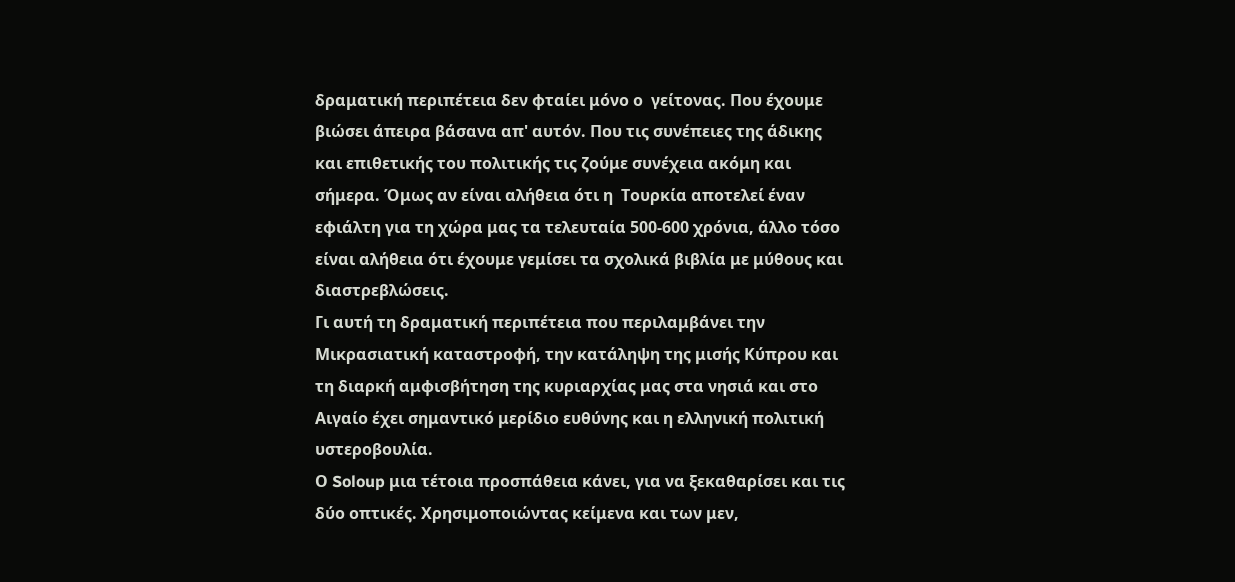δραματική περιπέτεια δεν φταίει μόνο ο  γείτονας. Που έχουμε βιώσει άπειρα βάσανα απ' αυτόν. Που τις συνέπειες της άδικης και επιθετικής του πολιτικής τις ζούμε συνέχεια ακόμη και σήμερα. Όμως αν είναι αλήθεια ότι η  Τουρκία αποτελεί έναν εφιάλτη για τη χώρα μας τα τελευταία 500-600 χρόνια, άλλο τόσο είναι αλήθεια ότι έχουμε γεμίσει τα σχολικά βιβλία με μύθους και  διαστρεβλώσεις.
Γι αυτή τη δραματική περιπέτεια που περιλαμβάνει την Μικρασιατική καταστροφή, την κατάληψη της μισής Κύπρου και τη διαρκή αμφισβήτηση της κυριαρχίας μας στα νησιά και στο Αιγαίο έχει σημαντικό μερίδιο ευθύνης και η ελληνική πολιτική υστεροβουλία.
Ο Soloup μια τέτοια προσπάθεια κάνει, για να ξεκαθαρίσει και τις δύο οπτικές. Χρησιμοποιώντας κείμενα και των μεν,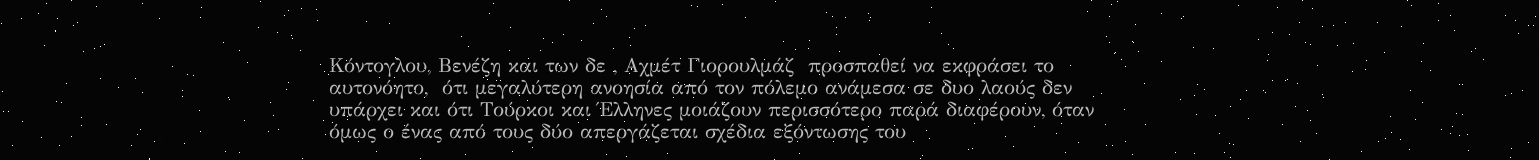Κόντογλου, Βενέζη και των δε , Αχμέτ Γιορουλμάζ  προσπαθεί να εκφράσει το αυτονόητο,  ότι μεγαλύτερη ανοησία από τον πόλεμο ανάμεσα σε δυο λαούς δεν υπάρχει και ότι Τούρκοι και Έλληνες μοιάζουν περισσότερο παρά διαφέρουν, όταν όμως ο ένας από τους δύο απεργάζεται σχέδια εξόντωσης του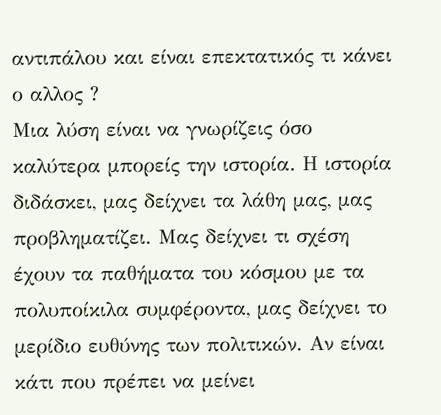αντιπάλου και είναι επεκτατικός τι κάνει ο αλλος ?
Μια λύση είναι να γνωρίζεις όσο καλύτερα μπορείς την ιστορία. Η ιστορία διδάσκει, μας δείχνει τα λάθη μας, μας προβληματίζει. Μας δείχνει τι σχέση έχουν τα παθήματα του κόσμου με τα πολυποίκιλα συμφέροντα, μας δείχνει το μερίδιο ευθύνης των πολιτικών. Αν είναι κάτι που πρέπει να μείνει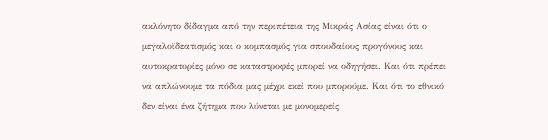ακλόνητο δίδαγμα από την περιπέτεια της Μικράς Ασίας είναι ότι ο μεγαλοϊδεατισμός και ο κομπασμός για σπουδαίους προγόνους και αυτοκρατορίες μόνο σε καταστροφές μπορεί να οδηγήσει. Και ότι πρέπει να απλώνουμε τα πόδια μας μέχρι εκεί που μπορούμε. Και ότι το εθνικό δεν είναι ένα ζήτημα που λύνεται με μονομερείς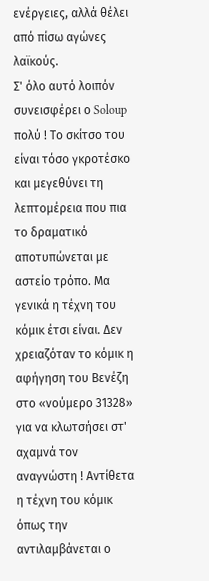ενέργειες, αλλά θέλει από πίσω αγώνες λαϊκούς.
Σ' όλο αυτό λοιπόν συνεισφέρει ο Soloup πολύ ! Το σκίτσο του είναι τόσο γκροτέσκο και μεγεθύνει τη λεπτομέρεια που πια το δραματικό αποτυπώνεται με αστείο τρόπο. Μα γενικά η τέχνη του κόμικ έτσι είναι. Δεν χρειαζόταν το κόμικ η αφήγηση του Βενέζη στο «νούμερο 31328» για να κλωτσήσει στ' αχαμνά τον αναγνώστη ! Αντίθετα η τέχνη του κόμικ όπως την αντιλαμβάνεται ο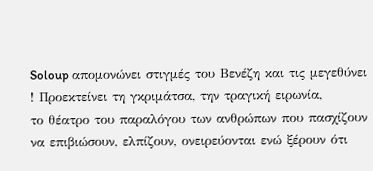Soloup απομονώνει στιγμές του Βενέζη και τις μεγεθύνει ! Προεκτείνει τη γκριμάτσα, την τραγική ειρωνία,
το θέατρο του παραλόγου των ανθρώπων που πασχίζουν να επιβιώσουν, ελπίζουν, ονειρεύονται ενώ ξέρουν ότι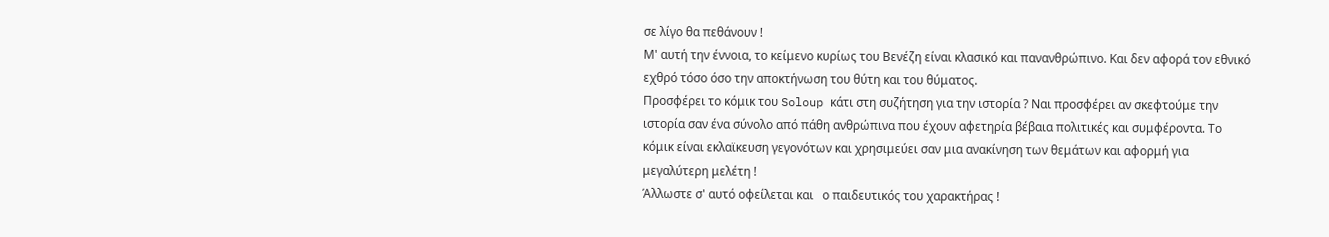σε λίγο θα πεθάνουν !
Μ' αυτή την έννοια, το κείμενο κυρίως του Βενέζη είναι κλασικό και πανανθρώπινο. Και δεν αφορά τον εθνικό εχθρό τόσο όσο την αποκτήνωση του θύτη και του θύματος.
Προσφέρει το κόμικ του Soloup κάτι στη συζήτηση για την ιστορία ? Ναι προσφέρει αν σκεφτούμε την ιστορία σαν ένα σύνολο από πάθη ανθρώπινα που έχουν αφετηρία βέβαια πολιτικές και συμφέροντα. Το κόμικ είναι εκλαϊκευση γεγονότων και χρησιμεύει σαν μια ανακίνηση των θεμάτων και αφορμή για μεγαλύτερη μελέτη !
Άλλωστε σ' αυτό οφείλεται και   ο παιδευτικός του χαρακτήρας !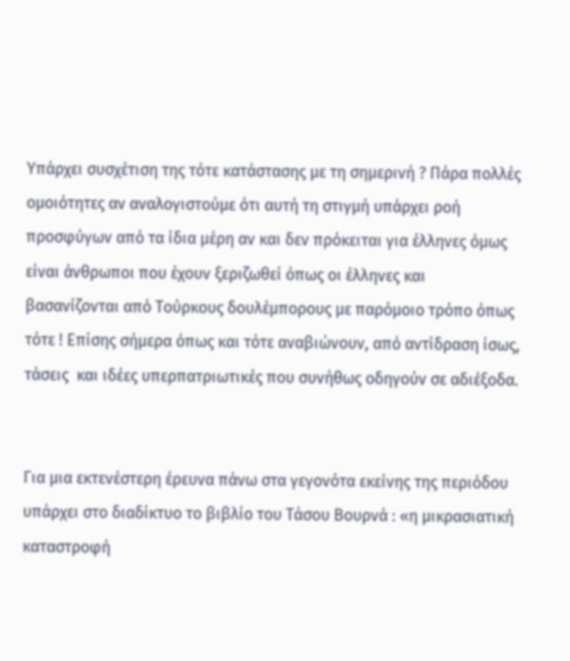Υπάρχει συσχέτιση της τότε κατάστασης με τη σημερινή ? Πάρα πολλές ομοιότητες αν αναλογιστούμε ότι αυτή τη στιγμή υπάρχει ροή προσφύγων από τα ίδια μέρη αν και δεν πρόκειται για έλληνες όμως είναι άνθρωποι που έχουν ξεριζωθεί όπως οι έλληνες και βασανίζονται από Τούρκους δουλέμπορους με παρόμοιο τρόπο όπως τότε ! Επίσης σήμερα όπως και τότε αναβιώνουν, από αντίδραση ίσως, τάσεις  και ιδέες υπερπατριωτικές που συνήθως οδηγούν σε αδιέξοδα.


Για μια εκτενέστερη έρευνα πάνω στα γεγονότα εκείνης της περιόδου υπάρχει στο διαδίκτυο το βιβλίο του Τάσου Βουρνά : «η μικρασιατική καταστροφή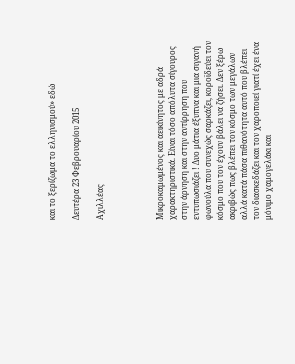και το ξερίζωμα το ελληνισμού» εδώ

Δευτέρα 23 Φεβρουαρίου 2015

Αχιλλέας




Μικροκαμωμένος και αεικίνητος με αδρά χαρακτηριστικά. Είναι τόσο απόλυτα σίγουρος στην άρνηση και στην αντίρρηση που εντυπωσιάζει ! Δυο μάτια έξυπνα και μια σιγανή φωνούλα που συνεχώς σαρκάζει, κοροϊδεύει τον κόσμο που τον έχουν βάλει να ζήσει. Δεν ξέρω ακριβώς πως βλέπει τον κόσμο των μεγάλων αλλά κατά πάσα πιθανότητα αυτό που βλέπει τον διασκεδάζει και τον χαροποιεί γιατί έχει ένα μόνιμο χαμογελάκι και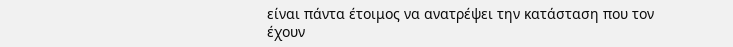είναι πάντα έτοιμος να ανατρέψει την κατάσταση που τον έχουν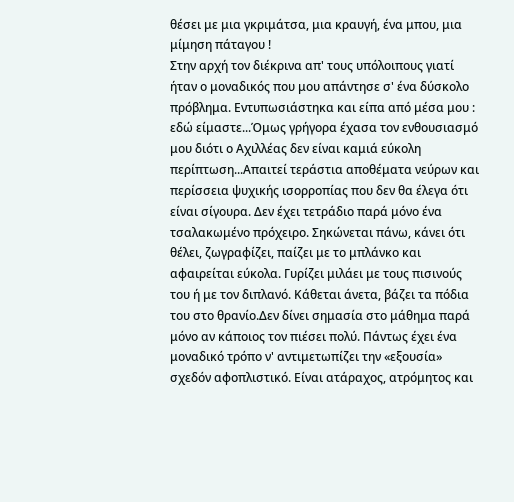θέσει με μια γκριμάτσα, μια κραυγή, ένα μπου, μια μίμηση πάταγου !
Στην αρχή τον διέκρινα απ' τους υπόλοιπους γιατί ήταν ο μοναδικός που μου απάντησε σ' ένα δύσκολο πρόβλημα. Εντυπωσιάστηκα και είπα από μέσα μου : εδώ είμαστε...Όμως γρήγορα έχασα τον ενθουσιασμό μου διότι ο Αχιλλέας δεν είναι καμιά εύκολη περίπτωση...Απαιτεί τεράστια αποθέματα νεύρων και περίσσεια ψυχικής ισορροπίας που δεν θα έλεγα ότι είναι σίγουρα. Δεν έχει τετράδιο παρά μόνο ένα τσαλακωμένο πρόχειρο. Σηκώνεται πάνω, κάνει ότι θέλει, ζωγραφίζει, παίζει με το μπλάνκο και αφαιρείται εύκολα. Γυρίζει μιλάει με τους πισινούς του ή με τον διπλανό. Κάθεται άνετα, βάζει τα πόδια του στο θρανίο.Δεν δίνει σημασία στο μάθημα παρά μόνο αν κάποιος τον πιέσει πολύ. Πάντως έχει ένα μοναδικό τρόπο ν' αντιμετωπίζει την «εξουσία» σχεδόν αφοπλιστικό. Είναι ατάραχος, ατρόμητος και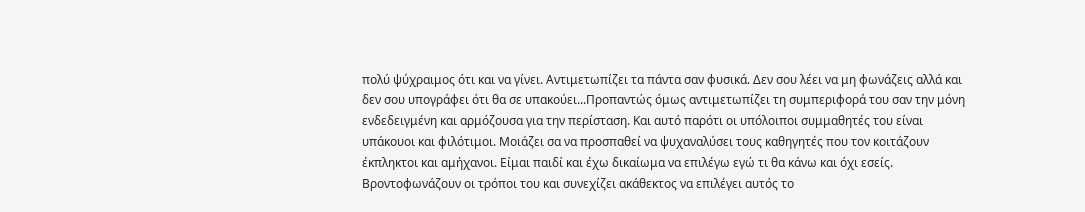πολύ ψύχραιμος ότι και να γίνει. Αντιμετωπίζει τα πάντα σαν φυσικά. Δεν σου λέει να μη φωνάζεις αλλά και δεν σου υπογράφει ότι θα σε υπακούει...Προπαντώς όμως αντιμετωπίζει τη συμπεριφορά του σαν την μόνη ενδεδειγμένη και αρμόζουσα για την περίσταση. Και αυτό παρότι οι υπόλοιποι συμμαθητές του είναι υπάκουοι και φιλότιμοι. Μοιάζει σα να προσπαθεί να ψυχαναλύσει τους καθηγητές που τον κοιτάζουν έκπληκτοι και αμήχανοι. Είμαι παιδί και έχω δικαίωμα να επιλέγω εγώ τι θα κάνω και όχι εσείς. Βροντοφωνάζουν οι τρόποι του και συνεχίζει ακάθεκτος να επιλέγει αυτός το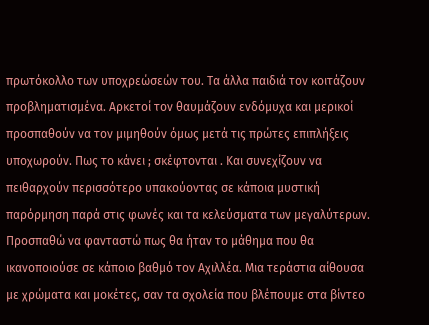πρωτόκολλο των υποχρεώσεών του. Τα άλλα παιδιά τον κοιτάζουν προβληματισμένα. Αρκετοί τον θαυμάζουν ενδόμυχα και μερικοί προσπαθούν να τον μιμηθούν όμως μετά τις πρώτες επιπλήξεις υποχωρούν. Πως το κάνει ; σκέφτονται . Και συνεχίζουν να πειθαρχούν περισσότερο υπακούοντας σε κάποια μυστική παρόρμηση παρά στις φωνές και τα κελεύσματα των μεγαλύτερων.
Προσπαθώ να φανταστώ πως θα ήταν το μάθημα που θα ικανοποιούσε σε κάποιο βαθμό τον Αχιλλέα. Μια τεράστια αίθουσα με χρώματα και μοκέτες, σαν τα σχολεία που βλέπουμε στα βίντεο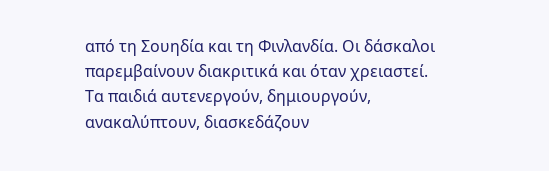από τη Σουηδία και τη Φινλανδία. Οι δάσκαλοι παρεμβαίνουν διακριτικά και όταν χρειαστεί. Τα παιδιά αυτενεργούν, δημιουργούν, ανακαλύπτουν, διασκεδάζουν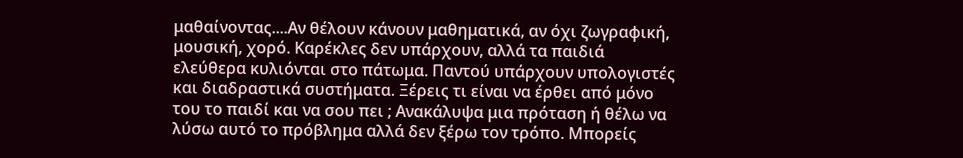μαθαίνοντας....Αν θέλουν κάνουν μαθηματικά, αν όχι ζωγραφική, μουσική, χορό. Καρέκλες δεν υπάρχουν, αλλά τα παιδιά ελεύθερα κυλιόνται στο πάτωμα. Παντού υπάρχουν υπολογιστές και διαδραστικά συστήματα. Ξέρεις τι είναι να έρθει από μόνο του το παιδί και να σου πει ; Ανακάλυψα μια πρόταση ή θέλω να λύσω αυτό το πρόβλημα αλλά δεν ξέρω τον τρόπο. Μπορείς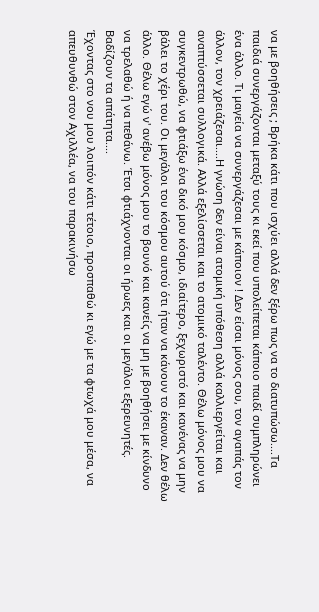να με βοηθήσεις ; Βρήκα κάτι που ισχύει αλλά δεν ξέρω πως να το διατυπώσω....Τα παιδιά συνεργάζονται μεταξύ τους κι εκεί που υπολείπεται κάποιο παιδί συμπληρώνει ένα άλλο. Τι μαγεία να συνεργάζεσαι με κάποιον ! Δεν είσαι μόνος σου, τον αγαπάς τον άλλον, τον χρειάζεσαι....Η γνώση δεν είναι ατομική υπόθεση αλλά καλλιεργείται και αναπτύσσεται συλλογικά. Αλλά εξελίσσεται και το ατομικό ταλέντο. Θέλω μόνος μου να συγκεντρωθώ, να φτιάξω ένα δικό μου κόσμο, ιδιαίτερο, ξεχωριστό και κανένας να μην βάλει το χέρι του. Οι μεγάλοι του κόσμου αυτού ότι ήταν να κάνουν το έκαναν. Δεν θέλω άλλο. Θέλω εγώ ν' ανέβω μόνος μου το βουνό και κανείς να μη με βοηθήσει με κίνδυνο να τρελαθώ ή να πεθάνω. Έτσι φτιάχνονται οι ήρωες και οι μεγάλοι εξερευνητές. Βαδίζουν τα απάτητα....
Έχοντας στο νου μου λοιπόν κάτι τέτοιο, προσπαθώ κι εγώ με τα φτωχά μου μέσα, να απευθυνθώ στον Αχιλλέα, να του παρακινήσω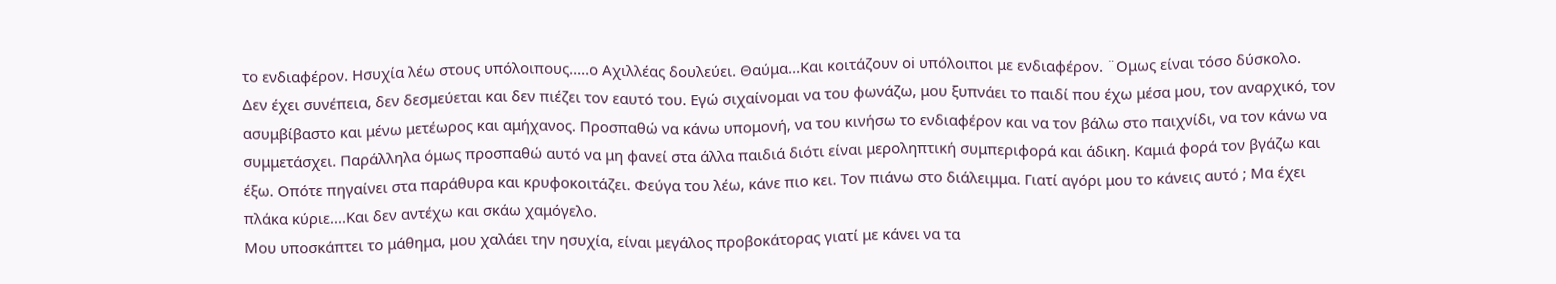το ενδιαφέρον. Ησυχία λέω στους υπόλοιπους.....ο Αχιλλέας δουλεύει. Θαύμα...Και κοιτάζουν oi υπόλοιπoι με ενδιαφέρον. ¨Ομως είναι τόσο δύσκολο.
Δεν έχει συνέπεια, δεν δεσμεύεται και δεν πιέζει τον εαυτό του. Εγώ σιχαίνομαι να του φωνάζω, μου ξυπνάει το παιδί που έχω μέσα μου, τον αναρχικό, τον ασυμβίβαστο και μένω μετέωρος και αμήχανος. Προσπαθώ να κάνω υπομονή, να του κινήσω το ενδιαφέρον και να τον βάλω στο παιχνίδι, να τον κάνω να συμμετάσχει. Παράλληλα όμως προσπαθώ αυτό να μη φανεί στα άλλα παιδιά διότι είναι μεροληπτική συμπεριφορά και άδικη. Καμιά φορά τον βγάζω και έξω. Οπότε πηγαίνει στα παράθυρα και κρυφοκοιτάζει. Φεύγα του λέω, κάνε πιο κει. Τον πιάνω στο διάλειμμα. Γιατί αγόρι μου το κάνεις αυτό ; Μα έχει πλάκα κύριε....Και δεν αντέχω και σκάω χαμόγελο.
Μου υποσκάπτει το μάθημα, μου χαλάει την ησυχία, είναι μεγάλος προβοκάτορας γιατί με κάνει να τα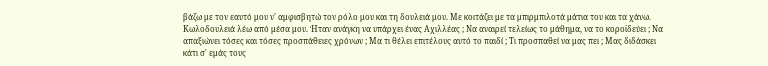βάζω με τον εαυτό μου ν' αμφισβητώ τον ρόλο μου και τη δουλειά μου. Με κοιτάζει με τα μπιρμπιλοτά μάτια του και τα χάνω. Κωλοδουλειά λέω από μέσα μου. Ήταν ανάγκη να υπάρχει ένας Αχιλλέας ; Να αναιρεί τελείως το μάθημα, να το κοροϊδεύει ; Να απαξιώνει τόσες και τόσες προσπάθειες χρόνων ; Μα τι θέλει επιτέλους αυτό το παιδί ; Τι προσπαθεί να μας πει ; Μας διδάσκει κάτι σ' εμάς τους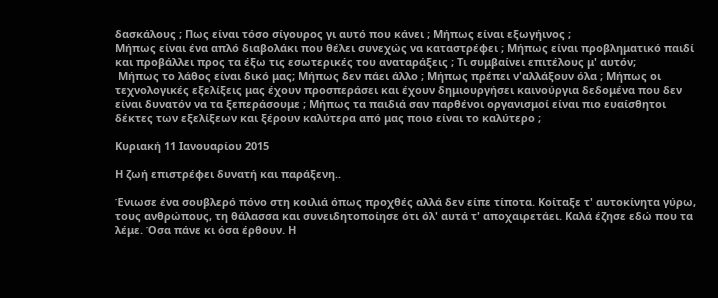δασκάλους ; Πως είναι τόσο σίγουρος γι αυτό που κάνει ; Μήπως είναι εξωγήινος ;
Μήπως είναι ένα απλό διαβολάκι που θέλει συνεχώς να καταστρέφει ; Μήπως είναι προβληματικό παιδί και προβάλλει προς τα έξω τις εσωτερικές του αναταράξεις ; Τι συμβαίνει επιτέλους μ' αυτόν;
 Μήπως το λάθος είναι δικό μας; Μήπως δεν πάει άλλο ; Μήπως πρέπει ν'αλλάξουν όλα ; Μήπως οι τεχνολογικές εξελίξεις μας έχουν προσπεράσει και έχουν δημιουργήσει καινούργια δεδομένα που δεν είναι δυνατόν να τα ξεπεράσουμε ; Μήπως τα παιδιά σαν παρθένοι οργανισμοί είναι πιο ευαίσθητοι δέκτες των εξελίξεων και ξέρουν καλύτερα από μας πoιο είναι το καλύτερο ;

Κυριακή 11 Ιανουαρίου 2015

Η ζωή επιστρέφει δυνατή και παράξενη..

Ένιωσε ένα σουβλερό πόνο στη κοιλιά όπως προχθές αλλά δεν είπε τίποτα. Κοίταξε τ' αυτοκίνητα γύρω, τους ανθρώπους, τη θάλασσα και συνειδητοποίησε ότι όλ' αυτά τ' αποχαιρετάει. Καλά έζησε εδώ που τα λέμε. Όσα πάνε κι όσα έρθουν. Η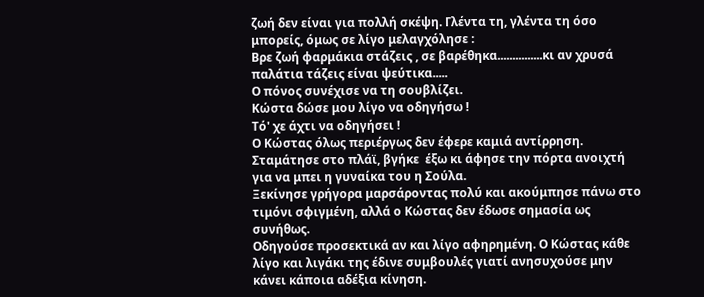ζωή δεν είναι για πολλή σκέψη. Γλέντα τη, γλέντα τη όσο μπορείς, όμως σε λίγο μελαγχόλησε :
Βρε ζωή φαρμάκια στάζεις , σε βαρέθηκα...............κι αν χρυσά παλάτια τάζεις είναι ψεύτικα.....
Ο πόνος συνέχισε να τη σουβλίζει.
Κώστα δώσε μου λίγο να οδηγήσω !
Τό' χε άχτι να οδηγήσει !
Ο Κώστας όλως περιέργως δεν έφερε καμιά αντίρρηση. Σταμάτησε στο πλάϊ, βγήκε  έξω κι άφησε την πόρτα ανοιχτή για να μπει η γυναίκα του η Σούλα.
Ξεκίνησε γρήγορα μαρσάροντας πολύ και ακούμπησε πάνω στο τιμόνι σφιγμένη, αλλά ο Κώστας δεν έδωσε σημασία ως συνήθως.
Οδηγούσε προσεκτικά αν και λίγο αφηρημένη. Ο Κώστας κάθε λίγο και λιγάκι της έδινε συμβουλές γιατί ανησυχούσε μην κάνει κάποια αδέξια κίνηση.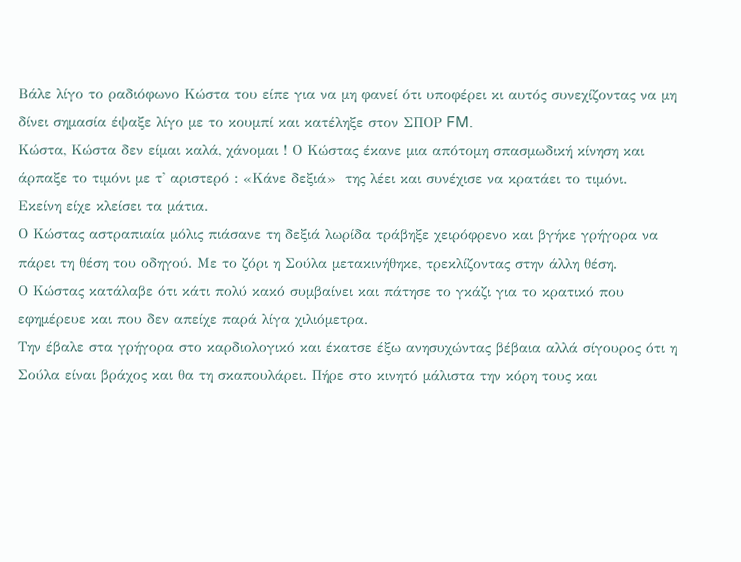Βάλε λίγο το ραδιόφωνο Κώστα του είπε για να μη φανεί ότι υποφέρει κι αυτός συνεχίζοντας να μη δίνει σημασία έψαξε λίγο με το κουμπί και κατέληξε στον ΣΠΟΡ FM.
Κώστα, Κώστα δεν είμαι καλά, χάνομαι ! Ο Κώστας έκανε μια απότομη σπασμωδική κίνηση και άρπαξε το τιμόνι με τ' αριστερό : «Κάνε δεξιά»  της λέει και συνέχισε να κρατάει το τιμόνι.
Εκείνη είχε κλείσει τα μάτια.
Ο Κώστας αστραπιαία μόλις πιάσανε τη δεξιά λωρίδα τράβηξε χειρόφρενο και βγήκε γρήγορα να πάρει τη θέση του οδηγού. Με το ζόρι η Σούλα μετακινήθηκε, τρεκλίζοντας στην άλλη θέση.
Ο Κώστας κατάλαβε ότι κάτι πολύ κακό συμβαίνει και πάτησε το γκάζι για το κρατικό που εφημέρευε και που δεν απείχε παρά λίγα χιλιόμετρα.
Την έβαλε στα γρήγορα στο καρδιολογικό και έκατσε έξω ανησυχώντας βέβαια αλλά σίγουρος ότι η Σούλα είναι βράχος και θα τη σκαπουλάρει. Πήρε στο κινητό μάλιστα την κόρη τους και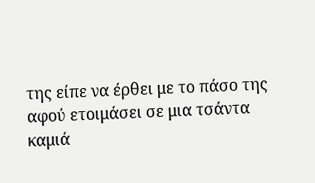της είπε να έρθει με το πάσο της αφού ετοιμάσει σε μια τσάντα καμιά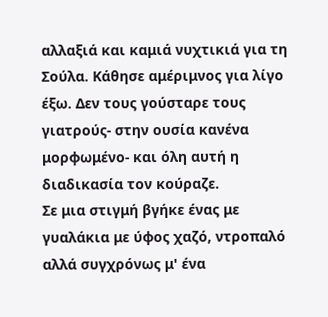αλλαξιά και καμιά νυχτικιά για τη Σούλα. Κάθησε αμέριμνος για λίγο έξω. Δεν τους γούσταρε τους γιατρούς- στην ουσία κανένα μορφωμένο- και όλη αυτή η διαδικασία τον κούραζε.
Σε μια στιγμή βγήκε ένας με γυαλάκια με ύφος χαζό, ντροπαλό αλλά συγχρόνως μ' ένα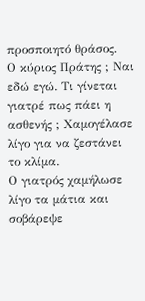προσποιητό θράσος.
Ο κύριος Πράτης ; Ναι εδώ εγώ. Τι γίνεται γιατρέ πως πάει η ασθενής ; Χαμογέλασε λίγο για να ζεστάνει το κλίμα.
Ο γιατρός χαμήλωσε λίγο τα μάτια και σοβάρεψε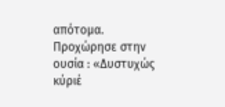απότομα. Προχώρησε στην ουσία : «Δυστυχώς κύριέ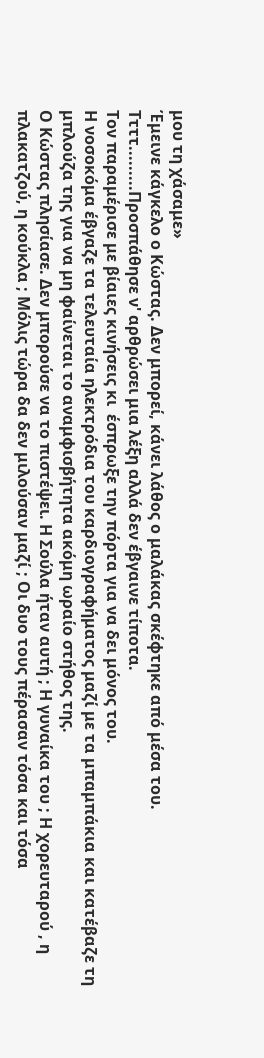μου τη χάσαμε»
Έμεινε κάγκελο ο Κώστας. Δεν μπορεί, κάνει λάθος ο μαλάκας σκέφτηκε από μέσα του.
Ττττ.........Προσπάθησε ν' αρθρώσει μια λέξη αλλά δεν έβγαινε τίποτα.
Τον παραμέρισε με βίαιες κινήσεις κι  έσπρωξε την πόρτα για να δει μόνος του.
Η νοσοκόμα έβγαζε τα τελευταία ηλεκτρόδια του καρδιογραφήματος μαζί με τα μπαμπάκια και κατέβαζε τη μπλούζα της για να μη φαίνεται το αναμφισβήτητα ακόμη ωραίο στήθος της.
Ο Κώστας πλησίασε. Δεν μπορούσε να το πιστέψει. Η Σούλα ήταν αυτή ; Η γυναίκα του ; Η χορευταρού , η πλακατζού, η κούκλα ; Μόλις τώρα δα δεν μιλούσαν μαζί ; Οι δυο τους πέρασαν τόσα και τόσα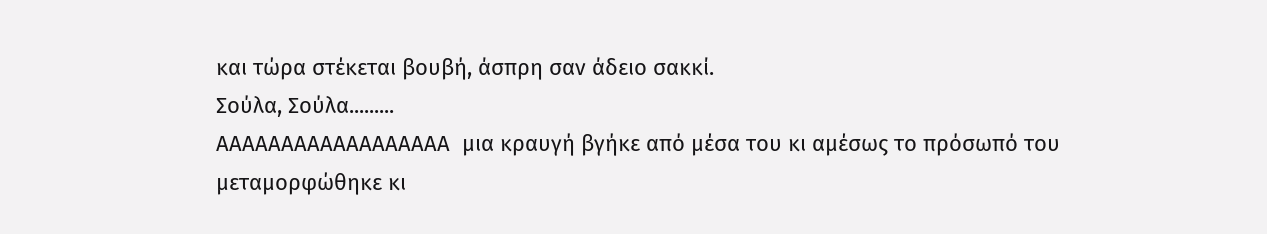και τώρα στέκεται βουβή, άσπρη σαν άδειο σακκί.
Σούλα, Σούλα.........
ΑΑΑΑΑΑΑΑΑΑΑΑΑΑΑΑΑΑ  μια κραυγή βγήκε από μέσα του κι αμέσως το πρόσωπό του μεταμορφώθηκε κι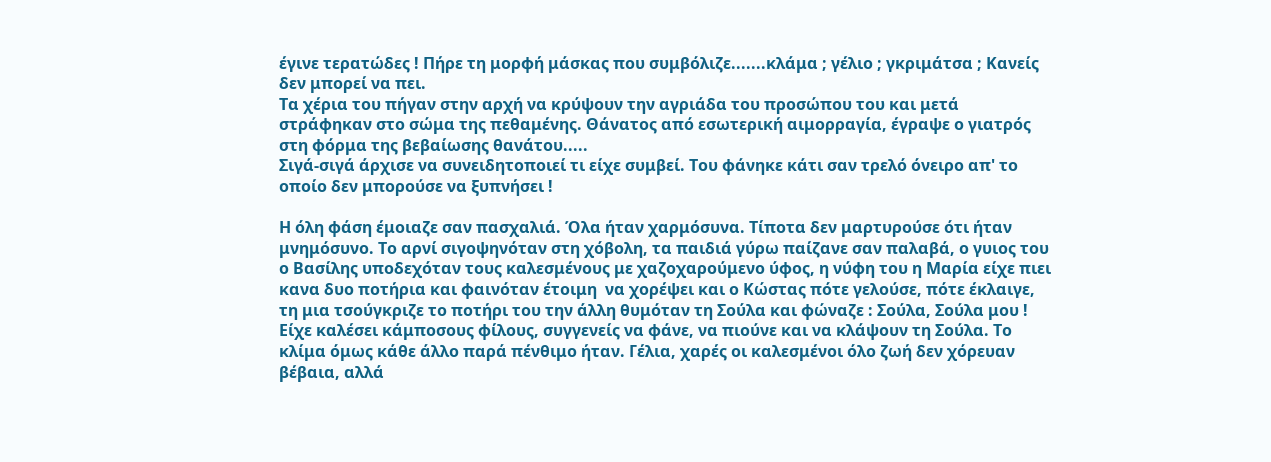έγινε τερατώδες ! Πήρε τη μορφή μάσκας που συμβόλιζε.......κλάμα ; γέλιο ; γκριμάτσα ; Κανείς δεν μπορεί να πει.
Τα χέρια του πήγαν στην αρχή να κρύψουν την αγριάδα του προσώπου του και μετά στράφηκαν στο σώμα της πεθαμένης. Θάνατος από εσωτερική αιμορραγία, έγραψε ο γιατρός στη φόρμα της βεβαίωσης θανάτου.....
Σιγά-σιγά άρχισε να συνειδητοποιεί τι είχε συμβεί. Του φάνηκε κάτι σαν τρελό όνειρο απ' το οποίο δεν μπορούσε να ξυπνήσει !

Η όλη φάση έμοιαζε σαν πασχαλιά. Όλα ήταν χαρμόσυνα. Τίποτα δεν μαρτυρούσε ότι ήταν μνημόσυνο. Το αρνί σιγοψηνόταν στη χόβολη, τα παιδιά γύρω παίζανε σαν παλαβά, ο γυιος του ο Βασίλης υποδεχόταν τους καλεσμένους με χαζοχαρούμενο ύφος, η νύφη του η Μαρία είχε πιει κανα δυο ποτήρια και φαινόταν έτοιμη  να χορέψει και ο Κώστας πότε γελούσε, πότε έκλαιγε, τη μια τσούγκριζε το ποτήρι του την άλλη θυμόταν τη Σούλα και φώναζε : Σούλα, Σούλα μου !
Είχε καλέσει κάμποσους φίλους, συγγενείς να φάνε, να πιούνε και να κλάψουν τη Σούλα. Το κλίμα όμως κάθε άλλο παρά πένθιμο ήταν. Γέλια, χαρές οι καλεσμένοι όλο ζωή δεν χόρευαν βέβαια, αλλά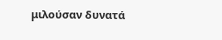μιλούσαν δυνατά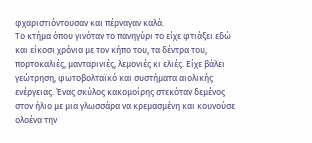φχαριστιόντουσαν και πέρναγαν καλά.
Το κτήμα όπου γινόταν το πανηγύρι το είχε φτιάξει εδώ και είκοσι χρόνια με τον κήπο του, τα δέντρα του, πορτοκαλιές, μανταρινιές, λεμονιές κι ελιές. Είχε βάλει γεώτρηση, φωτοβολταϊκό και συστήματα αιολικής ενέργειας. Ένας σκύλος κακομοίρης στεκόταν δεμένος στον ήλιο με μια γλωσσάρα να κρεμασμένη και κουνούσε ολοένα την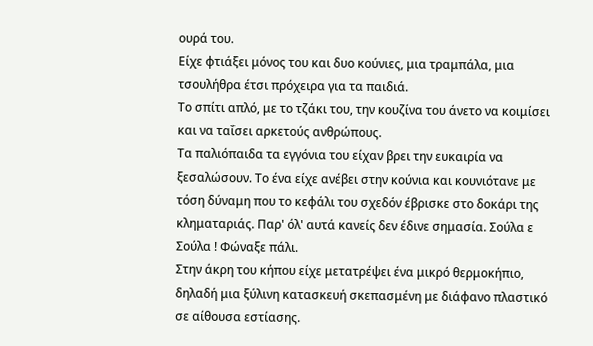ουρά του.
Είχε φτιάξει μόνος του και δυο κούνιες, μια τραμπάλα, μια τσουλήθρα έτσι πρόχειρα για τα παιδιά.
Το σπίτι απλό, με το τζάκι του, την κουζίνα του άνετο να κοιμίσει και να ταΐσει αρκετούς ανθρώπους.
Τα παλιόπαιδα τα εγγόνια του είχαν βρει την ευκαιρία να ξεσαλώσουν. Το ένα είχε ανέβει στην κούνια και κουνιότανε με τόση δύναμη που το κεφάλι του σχεδόν έβρισκε στο δοκάρι της κληματαριάς. Παρ' όλ' αυτά κανείς δεν έδινε σημασία. Σούλα ε Σούλα ! Φώναξε πάλι.
Στην άκρη του κήπου είχε μετατρέψει ένα μικρό θερμοκήπιο, δηλαδή μια ξύλινη κατασκευή σκεπασμένη με διάφανο πλαστικό σε αίθουσα εστίασης.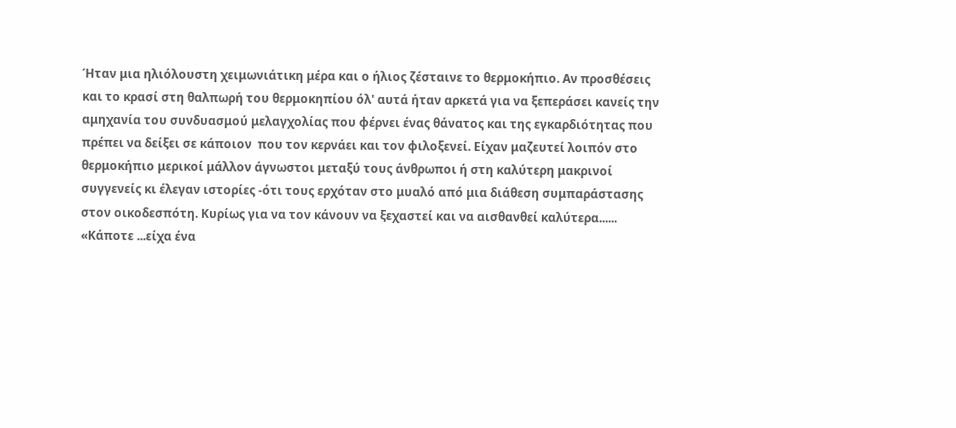Ήταν μια ηλιόλουστη χειμωνιάτικη μέρα και ο ήλιος ζέσταινε το θερμοκήπιο. Αν προσθέσεις και το κρασί στη θαλπωρή του θερμοκηπίου όλ' αυτά ήταν αρκετά για να ξεπεράσει κανείς την αμηχανία του συνδυασμού μελαγχολίας που φέρνει ένας θάνατος και της εγκαρδιότητας που πρέπει να δείξει σε κάποιον  που τον κερνάει και τον φιλοξενεί. Είχαν μαζευτεί λοιπόν στο θερμοκήπιο μερικοί μάλλον άγνωστοι μεταξύ τους άνθρωποι ή στη καλύτερη μακρινοί συγγενείς κι έλεγαν ιστορίες -ότι τους ερχόταν στο μυαλό από μια διάθεση συμπαράστασης στον οικοδεσπότη. Κυρίως για να τον κάνουν να ξεχαστεί και να αισθανθεί καλύτερα......
«Κάποτε ...είχα ένα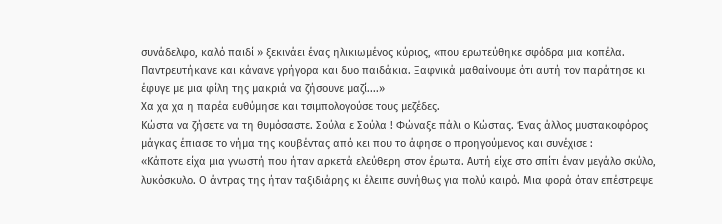συνάδελφο, καλό παιδί » ξεκινάει ένας ηλικιωμένος κύριος, «που ερωτεύθηκε σφόδρα μια κοπέλα. Παντρευτήκανε και κάνανε γρήγορα και δυο παιδάκια. Ξαφνικά μαθαίνουμε ότι αυτή τον παράτησε κι έφυγε με μια φίλη της μακριά να ζήσουνε μαζί....»
Χα χα χα η παρέα ευθύμησε και τσιμπολογούσε τους μεζέδες.
Κώστα να ζήσετε να τη θυμόσαστε. Σούλα ε Σούλα ! Φώναξε πάλι ο Κώστας. Ένας άλλος μυστακοφόρος μάγκας έπιασε το νήμα της κουβέντας από κει που το άφησε ο προηγούμενος και συνέχισε :
«Κάποτε είχα μια γνωστή που ήταν αρκετά ελεύθερη στον έρωτα. Αυτή είχε στο σπίτι έναν μεγάλο σκύλο, λυκόσκυλο. Ο άντρας της ήταν ταξιδιάρης κι έλειπε συνήθως για πολύ καιρό. Μια φορά όταν επέστρεψε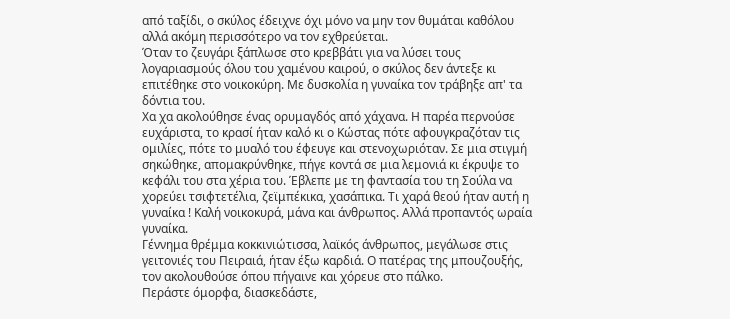από ταξίδι, ο σκύλος έδειχνε όχι μόνο να μην τον θυμάται καθόλου αλλά ακόμη περισσότερο να τον εχθρεύεται.
Όταν το ζευγάρι ξάπλωσε στο κρεββάτι για να λύσει τους λογαριασμούς όλου του χαμένου καιρού, ο σκύλος δεν άντεξε κι επιτέθηκε στο νοικοκύρη. Με δυσκολία η γυναίκα τον τράβηξε απ' τα δόντια του.
Χα χα ακολούθησε ένας ορυμαγδός από χάχανα. Η παρέα περνούσε ευχάριστα, το κρασί ήταν καλό κι ο Κώστας πότε αφουγκραζόταν τις ομιλίες, πότε το μυαλό του έφευγε και στενοχωριόταν. Σε μια στιγμή σηκώθηκε, απομακρύνθηκε, πήγε κοντά σε μια λεμονιά κι έκρυψε το κεφάλι του στα χέρια του. Έβλεπε με τη φαντασία του τη Σούλα να χορεύει τσιφτετέλια, ζεϊμπέκικα, χασάπικα. Τι χαρά θεού ήταν αυτή η γυναίκα ! Καλή νοικοκυρά, μάνα και άνθρωπος. Αλλά προπαντός ωραία γυναίκα.
Γέννημα θρέμμα κοκκινιώτισσα, λαϊκός άνθρωπος, μεγάλωσε στις γειτονιές του Πειραιά, ήταν έξω καρδιά. Ο πατέρας της μπουζουξής, τον ακολουθούσε όπου πήγαινε και χόρευε στο πάλκο.
Περάστε όμορφα, διασκεδάστε,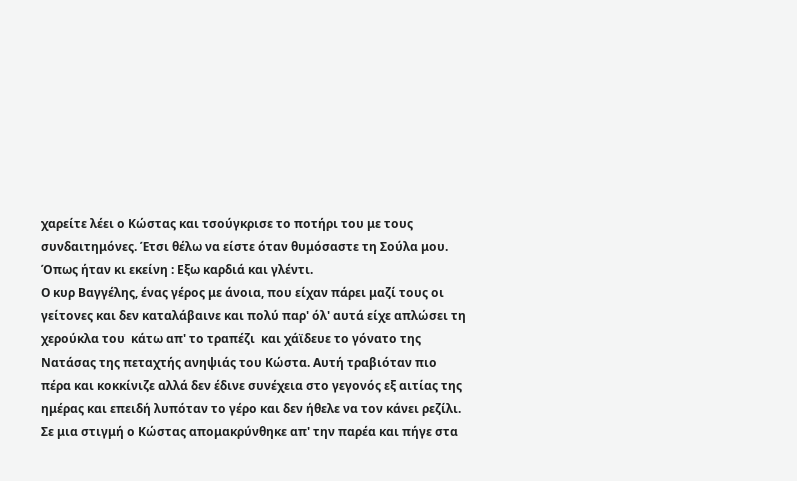χαρείτε λέει ο Κώστας και τσούγκρισε το ποτήρι του με τους συνδαιτημόνες. Έτσι θέλω να είστε όταν θυμόσαστε τη Σούλα μου. Όπως ήταν κι εκείνη : Εξω καρδιά και γλέντι.
Ο κυρ Βαγγέλης, ένας γέρος με άνοια, που είχαν πάρει μαζί τους οι γείτονες και δεν καταλάβαινε και πολύ παρ' όλ' αυτά είχε απλώσει τη χερούκλα του  κάτω απ' το τραπέζι  και χάϊδευε το γόνατο της Νατάσας της πεταχτής ανηψιάς του Κώστα. Αυτή τραβιόταν πιο πέρα και κοκκίνιζε αλλά δεν έδινε συνέχεια στο γεγονός εξ αιτίας της ημέρας και επειδή λυπόταν το γέρο και δεν ήθελε να τον κάνει ρεζίλι.
Σε μια στιγμή ο Κώστας απομακρύνθηκε απ' την παρέα και πήγε στα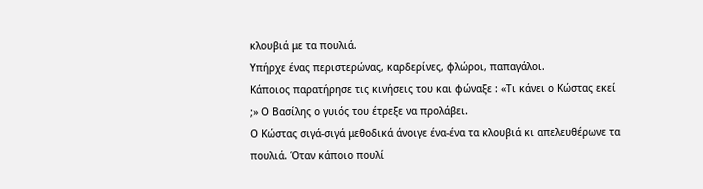κλουβιά με τα πουλιά.
Υπήρχε ένας περιστερώνας, καρδερίνες, φλώροι, παπαγάλοι.
Κάποιος παρατήρησε τις κινήσεις του και φώναξε : «Τι κάνει ο Κώστας εκεί ;» Ο Βασίλης ο γυιός του έτρεξε να προλάβει.
Ο Κώστας σιγά-σιγά μεθοδικά άνοιγε ένα-ένα τα κλουβιά κι απελευθέρωνε τα πουλιά. Όταν κάποιο πουλί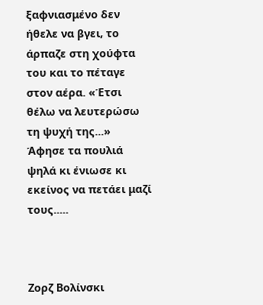ξαφνιασμένο δεν ήθελε να βγει, το άρπαζε στη χούφτα του και το πέταγε στον αέρα. «Έτσι θέλω να λευτερώσω τη ψυχή της...»
Άφησε τα πουλιά ψηλά κι ένιωσε κι εκείνος να πετάει μαζί τους.....



Ζορζ Βολίνσκι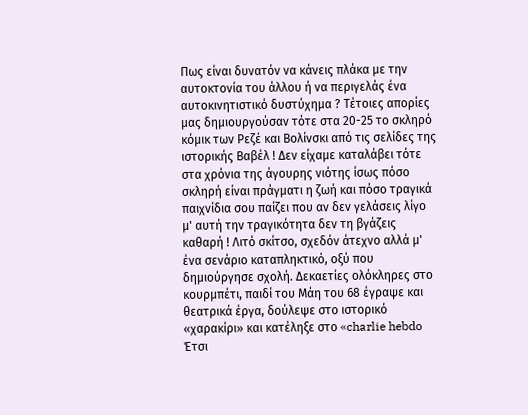Πως είναι δυνατόν να κάνεις πλάκα με την αυτοκτονία του άλλου ή να περιγελάς ένα αυτοκινητιστικό δυστύχημα ? Τέτοιες απορίες μας δημιουργούσαν τότε στα 20-25 το σκληρό κόμικ των Ρεζέ και Βολίνσκι από τις σελίδες της ιστορικής Βαβέλ ! Δεν είχαμε καταλάβει τότε στα χρόνια της άγουρης νιότης ίσως πόσο σκληρή είναι πράγματι η ζωή και πόσο τραγικά παιχνίδια σου παίζει που αν δεν γελάσεις λίγο μ' αυτή την τραγικότητα δεν τη βγάζεις καθαρή ! Λιτό σκίτσο, σχεδόν άτεχνο αλλά μ' ένα σενάριο καταπληκτικό, οξύ που δημιούργησε σχολή. Δεκαετίες ολόκληρες στο κουρμπέτι, παιδί του Μάη του 68 έγραψε και θεατρικά έργα, δούλεψε στο ιστορικό «χαρακίρι» και κατέληξε στο «charlie hebdo Έτσι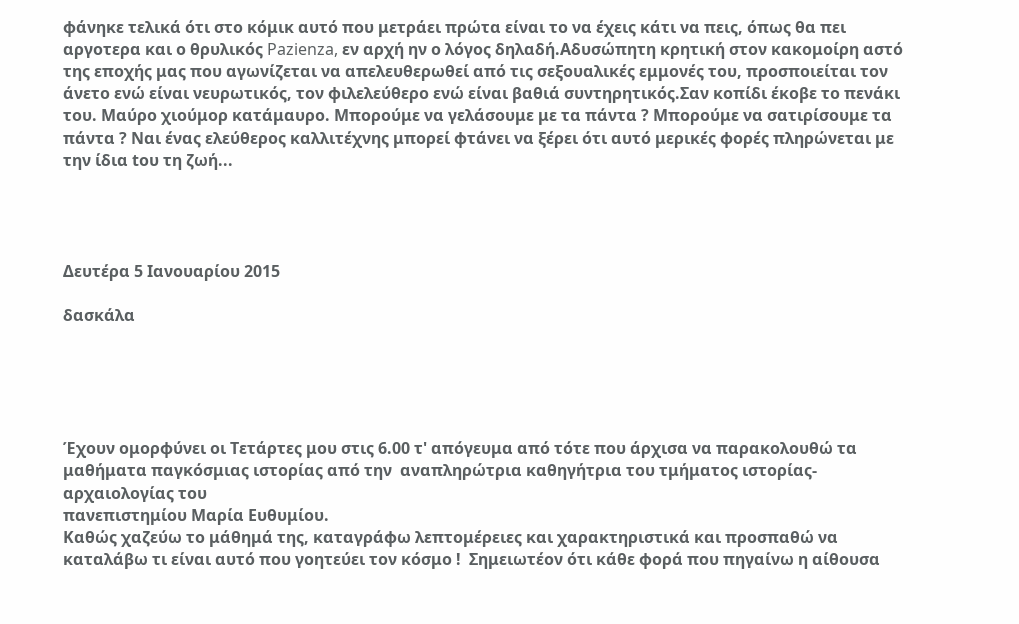φάνηκε τελικά ότι στο κόμικ αυτό που μετράει πρώτα είναι το να έχεις κάτι να πεις, όπως θα πει αργοτερα και ο θρυλικός Pazienza, εν αρχή ην ο λόγος δηλαδή.Αδυσώπητη κρητική στον κακομοίρη αστό της εποχής μας που αγωνίζεται να απελευθερωθεί από τις σεξουαλικές εμμονές του, προσποιείται τον άνετο ενώ είναι νευρωτικός, τον φιλελεύθερο ενώ είναι βαθιά συντηρητικός.Σαν κοπίδι έκοβε το πενάκι του. Μαύρο χιούμορ κατάμαυρο. Μπορούμε να γελάσουμε με τα πάντα ? Μπορούμε να σατιρίσουμε τα πάντα ? Ναι ένας ελεύθερος καλλιτέχνης μπορεί φτάνει να ξέρει ότι αυτό μερικές φορές πληρώνεται με την ίδια tου τη ζωή...




Δευτέρα 5 Ιανουαρίου 2015

δασκάλα





Έχουν ομορφύνει οι Τετάρτες μου στις 6.00 τ' απόγευμα από τότε που άρχισα να παρακολουθώ τα μαθήματα παγκόσμιας ιστορίας από την  αναπληρώτρια καθηγήτρια του τμήματος ιστορίας-αρχαιολογίας του
πανεπιστημίου Μαρία Ευθυμίου.
Καθώς χαζεύω το μάθημά της, καταγράφω λεπτομέρειες και χαρακτηριστικά και προσπαθώ να καταλάβω τι είναι αυτό που γοητεύει τον κόσμο !  Σημειωτέον ότι κάθε φορά που πηγαίνω η αίθουσα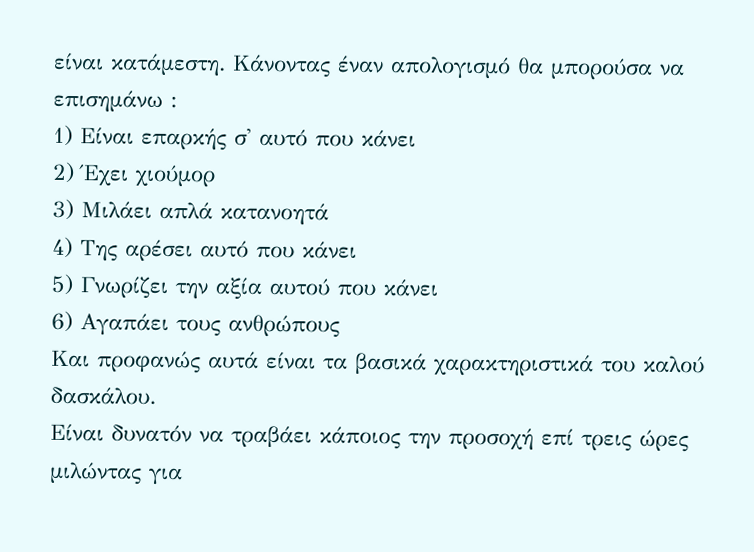είναι κατάμεστη. Κάνοντας έναν απολογισμό θα μπορούσα να επισημάνω :
1) Είναι επαρκής σ' αυτό που κάνει
2) Έχει χιούμορ
3) Μιλάει απλά κατανοητά
4) Της αρέσει αυτό που κάνει
5) Γνωρίζει την αξία αυτού που κάνει
6) Αγαπάει τους ανθρώπους
Και προφανώς αυτά είναι τα βασικά χαρακτηριστικά του καλού δασκάλου.
Είναι δυνατόν να τραβάει κάποιος την προσοχή επί τρεις ώρες μιλώντας για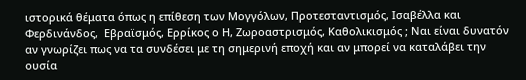ιστορικά θέματα όπως η επίθεση των Μογγόλων, Προτεσταντισμός, Ισαβέλλα και Φερδινάνδος,  Εβραϊσμός, Ερρίκος ο Η, Ζωροαστρισμός, Καθολικισμός ; Ναι είναι δυνατόν αν γνωρίζει πως να τα συνδέσει με τη σημερινή εποχή και αν μπορεί να καταλάβει την ουσία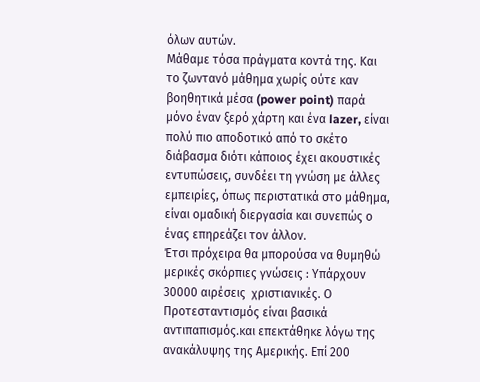όλων αυτών.
Μάθαμε τόσα πράγματα κοντά της. Και το ζωντανό μάθημα χωρίς ούτε καν βοηθητικά μέσα (power point) παρά μόνο έναν ξερό χάρτη και ένα lazer, είναι πολύ πιο αποδοτικό από το σκέτο διάβασμα διότι κάποιος έχει ακουστικές εντυπώσεις, συνδέει τη γνώση με άλλες εμπειρίες, όπως περιστατικά στο μάθημα, είναι ομαδική διεργασία και συνεπώς ο ένας επηρεάζει τον άλλον.
Έτσι πρόχειρα θα μπορούσα να θυμηθώ μερικές σκόρπιες γνώσεις : Υπάρχουν 30000 αιρέσεις  χριστιανικές. Ο Προτεσταντισμός είναι βασικά αντιπαπισμός.και επεκτάθηκε λόγω της ανακάλυψης της Αμερικής. Επί 200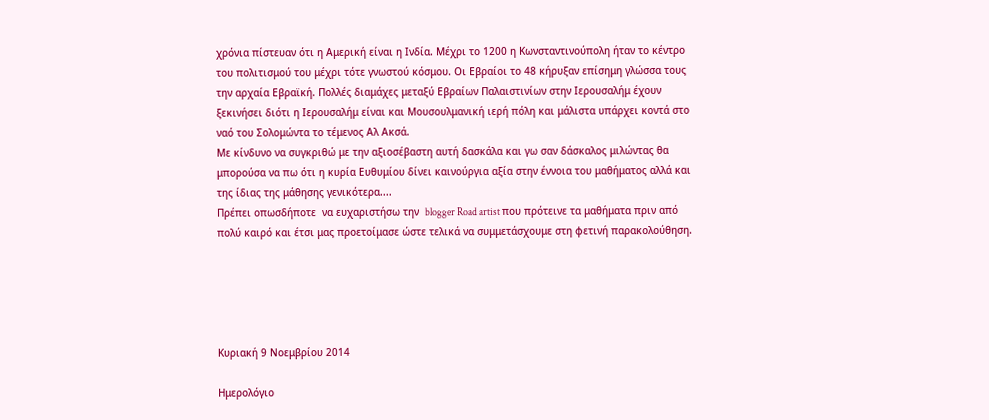χρόνια πίστευαν ότι η Αμερική είναι η Ινδία. Μέχρι το 1200 η Κωνσταντινούπολη ήταν το κέντρο του πολιτισμού του μέχρι τότε γνωστού κόσμου. Οι Εβραίοι το 48 κήρυξαν επίσημη γλώσσα τους την αρχαία Εβραϊκή. Πολλές διαμάχες μεταξύ Εβραίων Παλαιστινίων στην Ιερουσαλήμ έχουν ξεκινήσει διότι η Ιερουσαλήμ είναι και Μουσουλμανική ιερή πόλη και μάλιστα υπάρχει κοντά στο ναό του Σολομώντα το τέμενος Αλ Ακσά.
Με κίνδυνο να συγκριθώ με την αξιοσέβαστη αυτή δασκάλα και γω σαν δάσκαλος μιλώντας θα μπορούσα να πω ότι η κυρία Ευθυμίου δίνει καινούργια αξία στην έννοια του μαθήματος αλλά και της ίδιας της μάθησης γενικότερα....
Πρέπει οπωσδήποτε  να ευχαριστήσω την  blogger Road artist που πρότεινε τα μαθήματα πριν από πολύ καιρό και έτσι μας προετοίμασε ώστε τελικά να συμμετάσχουμε στη φετινή παρακολούθηση.





Κυριακή 9 Νοεμβρίου 2014

Ημερολόγιο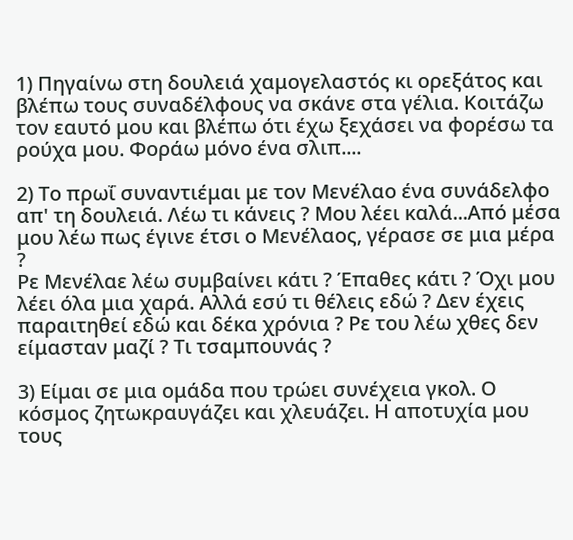1) Πηγαίνω στη δουλειά χαμογελαστός κι ορεξάτος και βλέπω τους συναδέλφους να σκάνε στα γέλια. Κοιτάζω τον εαυτό μου και βλέπω ότι έχω ξεχάσει να φορέσω τα ρούχα μου. Φοράω μόνο ένα σλιπ....

2) Το πρωΐ συναντιέμαι με τον Μενέλαο ένα συνάδελφο απ' τη δουλειά. Λέω τι κάνεις ? Μου λέει καλά...Από μέσα μου λέω πως έγινε έτσι ο Μενέλαος, γέρασε σε μια μέρα ?
Ρε Μενέλαε λέω συμβαίνει κάτι ? Έπαθες κάτι ? Όχι μου λέει όλα μια χαρά. Αλλά εσύ τι θέλεις εδώ ? Δεν έχεις παραιτηθεί εδώ και δέκα χρόνια ? Ρε του λέω χθες δεν είμασταν μαζί ? Τι τσαμπουνάς ?

3) Είμαι σε μια ομάδα που τρώει συνέχεια γκολ. Ο κόσμος ζητωκραυγάζει και χλευάζει. Η αποτυχία μου τους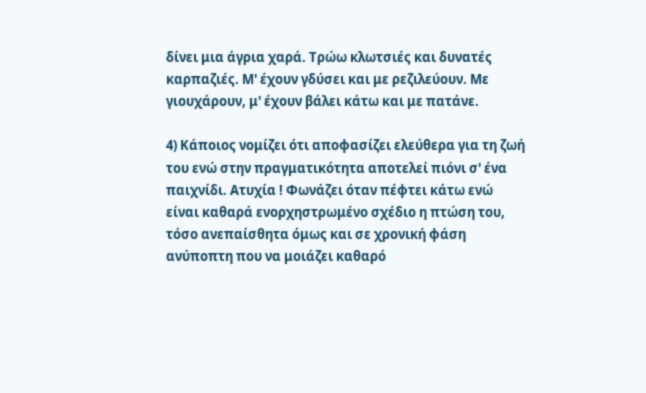δίνει μια άγρια χαρά. Τρώω κλωτσιές και δυνατές καρπαζιές. Μ' έχουν γδύσει και με ρεζιλεύουν. Με γιουχάρουν, μ' έχουν βάλει κάτω και με πατάνε.

4) Κάποιος νομίζει ότι αποφασίζει ελεύθερα για τη ζωή του ενώ στην πραγματικότητα αποτελεί πιόνι σ' ένα παιχνίδι. Ατυχία ! Φωνάζει όταν πέφτει κάτω ενώ είναι καθαρά ενορχηστρωμένο σχέδιο η πτώση του, τόσο ανεπαίσθητα όμως και σε χρονική φάση ανύποπτη που να μοιάζει καθαρό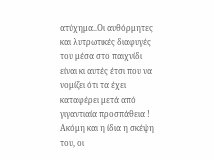ατύχημα..Οι αυθόρμητες και λυτρωτικές διαφυγές του μέσα στο παιχνίδι είναι κι αυτές έτσι που να νομίζει ότι τα έχει καταφέρει μετά από γιγαντιαία προσπάθεια !
Ακόμη και η ίδια η σκέψη του, οι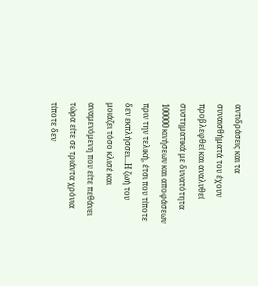αντιδράσεις και τα συναισθήματά του έχουν προβλεφθεί και αναλυθεί συστηματικά με δυνατότητα 100000 κινήσεων και αποφάσεων πριν την τελική, έτσι που τίποτε δεν εκπλήσσει...Η ζωή του μοιάζει τόσο κλισέ και αναμενόμενη που είτε πεθάνει τώρα είτε σε τριάντα χρόνια τίποτε δεν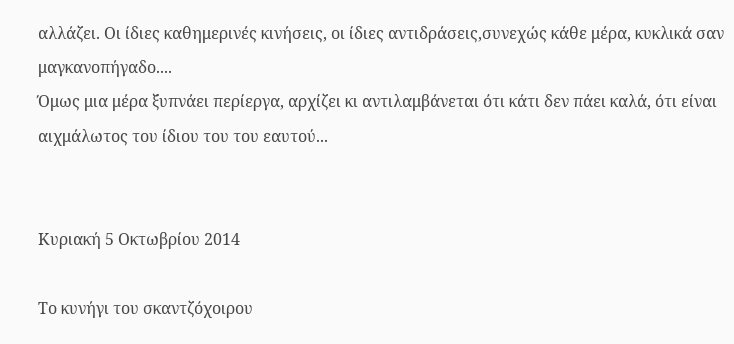αλλάζει. Οι ίδιες καθημερινές κινήσεις, οι ίδιες αντιδράσεις,συνεχώς κάθε μέρα, κυκλικά σαν μαγκανοπήγαδο....
Όμως μια μέρα ξυπνάει περίεργα, αρχίζει κι αντιλαμβάνεται ότι κάτι δεν πάει καλά, ότι είναι αιχμάλωτος του ίδιου του του εαυτού...


Κυριακή 5 Οκτωβρίου 2014

Το κυνήγι του σκαντζόχοιρου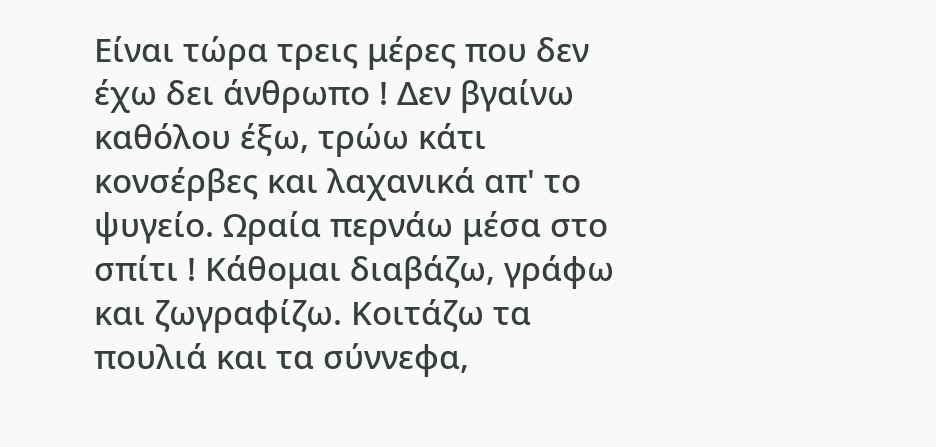Είναι τώρα τρεις μέρες που δεν έχω δει άνθρωπο ! Δεν βγαίνω καθόλου έξω, τρώω κάτι κονσέρβες και λαχανικά απ' το ψυγείο. Ωραία περνάω μέσα στο σπίτι ! Κάθομαι διαβάζω, γράφω και ζωγραφίζω. Κοιτάζω τα πουλιά και τα σύννεφα,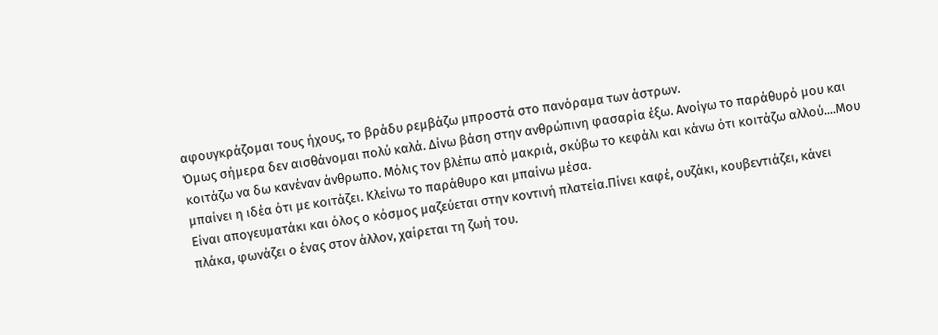αφουγκράζομαι τους ήχους, το βράδυ ρεμβάζω μπροστά στο πανόραμα των άστρων.
Όμως σήμερα δεν αισθάνομαι πολύ καλά. Δίνω βάση στην ανθρώπινη φασαρία έξω. Ανοίγω το παράθυρό μου και κοιτάζω να δω κανέναν άνθρωπο. Μόλις τον βλέπω από μακριά, σκύβω το κεφάλι και κάνω ότι κοιτάζω αλλού....Μου μπαίνει η ιδέα ότι με κοιτάζει. Κλείνω το παράθυρο και μπαίνω μέσα.
Είναι απογευματάκι και όλος ο κόσμος μαζεύεται στην κοντινή πλατεία.Πίνει καφέ, ουζάκι, κουβεντιάζει, κάνει πλάκα, φωνάζει ο ένας στον άλλον, χαίρεται τη ζωή του.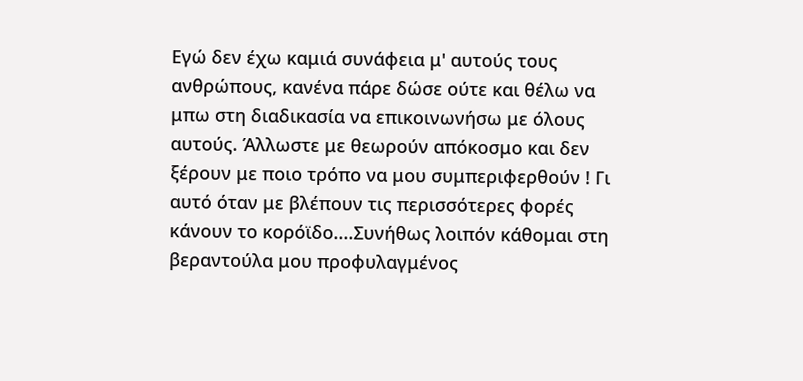Εγώ δεν έχω καμιά συνάφεια μ' αυτούς τους ανθρώπους, κανένα πάρε δώσε ούτε και θέλω να μπω στη διαδικασία να επικοινωνήσω με όλους αυτούς. Άλλωστε με θεωρούν απόκοσμο και δεν ξέρουν με ποιο τρόπο να μου συμπεριφερθούν ! Γι αυτό όταν με βλέπουν τις περισσότερες φορές κάνουν το κορόϊδο....Συνήθως λοιπόν κάθομαι στη βεραντούλα μου προφυλαγμένος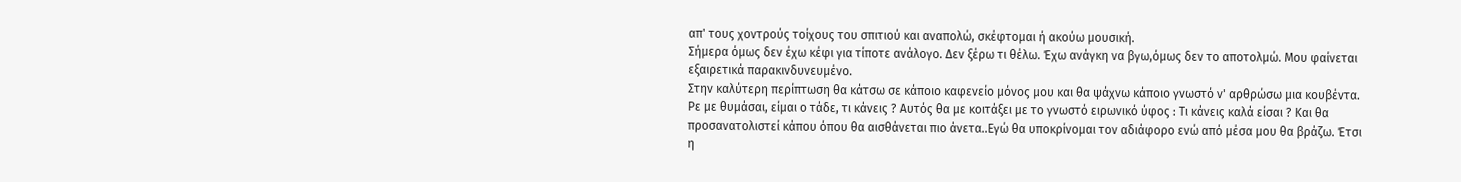απ' τους χοντρούς τοίχους του σπιτιού και αναπολώ, σκέφτομαι ή ακούω μουσική.
Σήμερα όμως δεν έχω κέφι για τίποτε ανάλογο. Δεν ξέρω τι θέλω. Έχω ανάγκη να βγω,όμως δεν το αποτολμώ. Μου φαίνεται εξαιρετικά παρακινδυνευμένο.
Στην καλύτερη περίπτωση θα κάτσω σε κάποιο καφενείο μόνος μου και θα ψάχνω κάποιο γνωστό ν' αρθρώσω μια κουβέντα. Ρε με θυμάσαι, είμαι ο τάδε, τι κάνεις ? Αυτός θα με κοιτάξει με το γνωστό ειρωνικό ύφος : Τι κάνεις καλά είσαι ? Και θα προσανατολιστεί κάπου όπου θα αισθάνεται πιο άνετα..Εγώ θα υποκρίνομαι τον αδιάφορο ενώ από μέσα μου θα βράζω. Έτσι η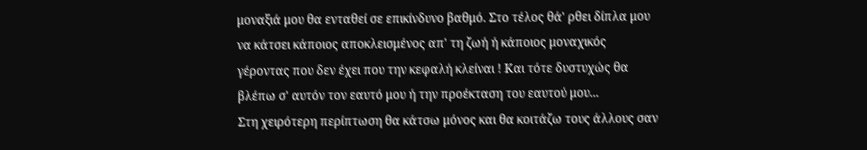μοναξιά μου θα ενταθεί σε επικίνδυνο βαθμό. Στο τέλος θά' ρθει δίπλα μου να κάτσει κάποιος αποκλεισμένος απ' τη ζωή ή κάποιος μοναχικός γέροντας που δεν έχει που την κεφαλή κλείναι ! Και τότε δυστυχώς θα βλέπω σ' αυτόν τον εαυτό μου ή την προέκταση του εαυτού μου...
Στη χειρότερη περίπτωση θα κάτσω μόνος και θα κοιτάζω τους άλλους σαν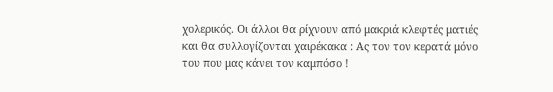χoλερικός. Οι άλλοι θα ρίχνουν από μακριά κλεφτές ματιές και θα συλλογίζονται χαιρέκακα : Ας τον τον κερατά μόνο του που μας κάνει τον καμπόσο !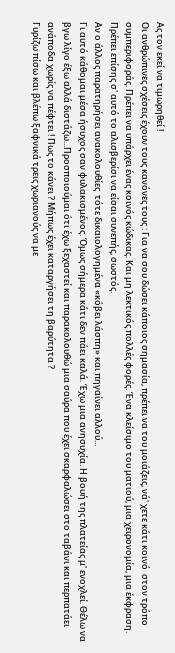Ας τον εκεί να τιμωρηθεί !
Οι ανθρώπινες σχέσεις έχουν τους κανόνες τους : Για να σου δώσει κάποιος σημασία, πρέπει να του μοιάζεις, νά' χετε κάτι κοινό  στον τρόπο συμπεριφοράς. Πρέπει να υπάρχει ένας κοινός κώδικας. Και μη λεκτικός πολλές φορές. Ένα κλείσιμο του ματιού, μια χειρονομία, μια έκφραση. Πρέπει επίσης σ' αυτό το αλισβερίσι να είσαι συνεπής, σωστός.
Αν ο άλλος παρατηρήσει ανακολουθίες  τότε δικαιολογημένα «κόβει λάσπη» και πηγαίνει αλλού...
Γι αυτό κάθομαι μέσα ήσυχος σαν φυλακισμένος. Όμως σήμερα κάτι δεν πάει καλά. Έχω μια ανησυχία. Η βουή της πλατείας μ' ενοχλεί. Θέλω να βγω λίγο έξω αλλά διστάζω...Προσποιούμαι ότι έχω ξεχαστεί και παρακολουθώ μια σαύρα που έχει σκαρφαλώσει στο ταβάνι και περπατάει ανάποδα χωρίς να πέφτει ! Πως το κάνει ? Μήπως έχει καταργήσει τη βαρύτητα ?
Γυρίζω πίσω και βλέπω ξαφνικά τρεις χωριανούς να με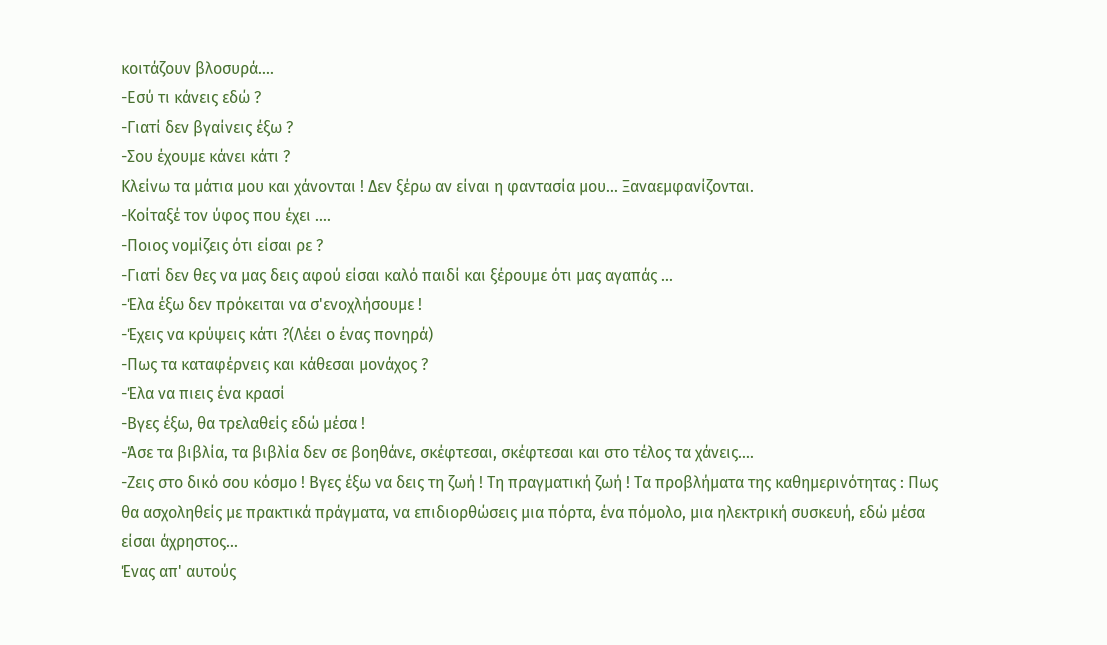κοιτάζουν βλοσυρά....
-Εσύ τι κάνεις εδώ ?
-Γιατί δεν βγαίνεις έξω ?
-Σου έχουμε κάνει κάτι ?
Κλείνω τα μάτια μου και χάνονται ! Δεν ξέρω αν είναι η φαντασία μου... Ξαναεμφανίζονται.
-Κοίταξέ τον ύφος που έχει ....
-Ποιος νομίζεις ότι είσαι ρε ?
-Γιατί δεν θες να μας δεις αφού είσαι καλό παιδί και ξέρουμε ότι μας αγαπάς ...
-Έλα έξω δεν πρόκειται να σ'ενοχλήσουμε !
-Έχεις να κρύψεις κάτι ?(Λέει ο ένας πονηρά)
-Πως τα καταφέρνεις και κάθεσαι μονάχος ?
-Έλα να πιεις ένα κρασί
-Βγες έξω, θα τρελαθείς εδώ μέσα !
-Άσε τα βιβλία, τα βιβλία δεν σε βοηθάνε, σκέφτεσαι, σκέφτεσαι και στο τέλος τα χάνεις....
-Ζεις στο δικό σου κόσμο ! Βγες έξω να δεις τη ζωή ! Τη πραγματική ζωή ! Τα προβλήματα της καθημερινότητας : Πως θα ασχοληθείς με πρακτικά πράγματα, να επιδιορθώσεις μια πόρτα, ένα πόμολο, μια ηλεκτρική συσκευή, εδώ μέσα είσαι άχρηστος...
Ένας απ' αυτούς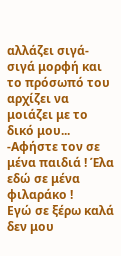αλλάζει σιγά-σιγά μορφή και το πρόσωπό του αρχίζει να μοιάζει με το δικό μου...
-Αφήστε τον σε μένα παιδιά ! Έλα εδώ σε μένα φιλαράκο !
Εγώ σε ξέρω καλά δεν μου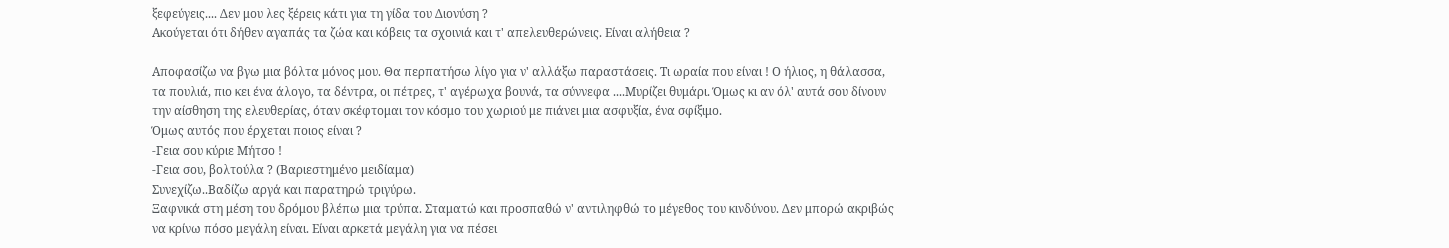ξεφεύγεις.... Δεν μου λες ξέρεις κάτι για τη γίδα του Διονύση ?
Ακούγεται ότι δήθεν αγαπάς τα ζώα και κόβεις τα σχοινιά και τ' απελευθερώνεις. Είναι αλήθεια ?

Αποφασίζω να βγω μια βόλτα μόνος μου. Θα περπατήσω λίγο για ν' αλλάξω παραστάσεις. Τι ωραία που είναι ! Ο ήλιος, η θάλασσα, τα πουλιά, πιο κει ένα άλογο, τα δέντρα, οι πέτρες, τ' αγέρωχα βουνά, τα σύννεφα ....Μυρίζει θυμάρι. Όμως κι αν όλ' αυτά σου δίνουν την αίσθηση της ελευθερίας, όταν σκέφτομαι τον κόσμο του χωριού με πιάνει μια ασφυξία, ένα σφίξιμο.
Όμως αυτός που έρχεται ποιος είναι ?
-Γεια σου κύριε Μήτσο !
-Γεια σου, βολτούλα ? (Βαριεστημένο μειδίαμα)
Συνεχίζω..Βαδίζω αργά και παρατηρώ τριγύρω.
Ξαφνικά στη μέση του δρόμου βλέπω μια τρύπα. Σταματώ και προσπαθώ ν' αντιληφθώ το μέγεθος του κινδύνου. Δεν μπορώ ακριβώς να κρίνω πόσο μεγάλη είναι. Είναι αρκετά μεγάλη για να πέσει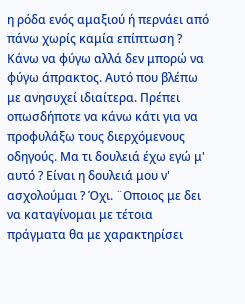η ρόδα ενός αμαξιού ή περνάει από πάνω χωρίς καμία επίπτωση ?
Κάνω να φύγω αλλά δεν μπορώ να φύγω άπρακτος. Αυτό που βλέπω με ανησυχεί ιδιαίτερα. Πρέπει οπωσδήποτε να κάνω κάτι για να προφυλάξω τους διερχόμενους οδηγούς. Μα τι δουλειά έχω εγώ μ' αυτό ? Είναι η δουλειά μου ν' ασχολούμαι ? Όχι. ¨Οποιος με δει να καταγίνομαι με τέτοια πράγματα θα με χαρακτηρίσει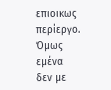επιοικως περίεργο.
Όμως εμένα δεν με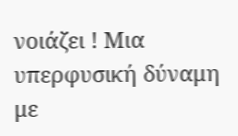νοιάζει ! Μια υπερφυσική δύναμη με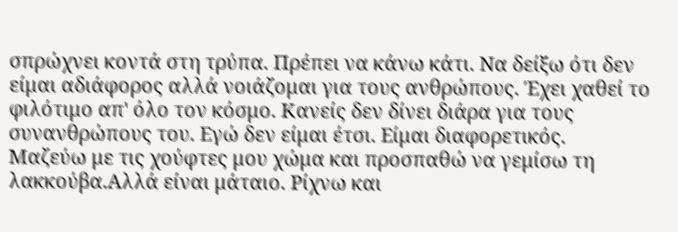σπρώχνει κοντά στη τρύπα. Πρέπει να κάνω κάτι. Να δείξω ότι δεν είμαι αδιάφορος αλλά νοιάζομαι για τους ανθρώπους. Έχει χαθεί το φιλότιμο απ' όλο τον κόσμο. Κανείς δεν δίνει διάρα για τους συνανθρώπους του. Εγώ δεν είμαι έτσι. Είμαι διαφορετικός.
Μαζεύω με τις χούφτες μου χώμα και προσπαθώ να γεμίσω τη λακκούβα.Αλλά είναι μάταιο. Ρίχνω και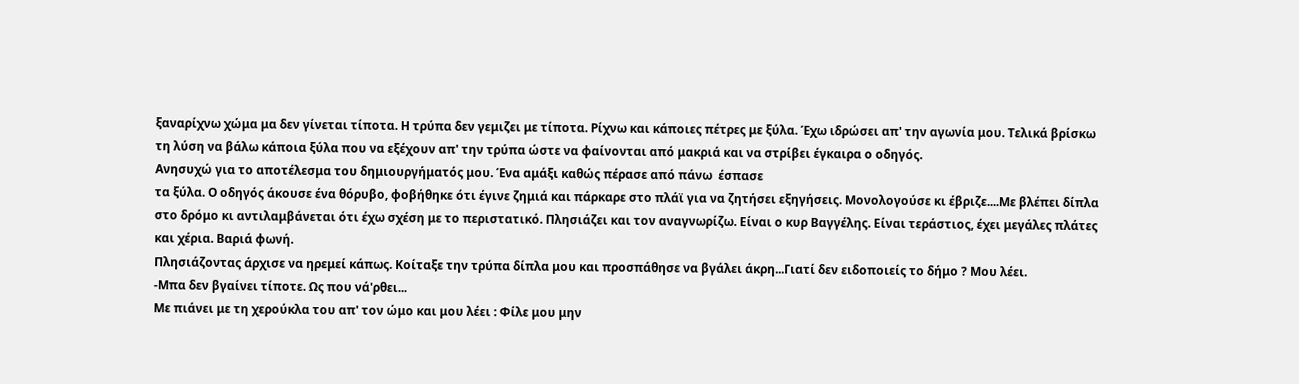ξαναρίχνω χώμα μα δεν γίνεται τίποτα. Η τρύπα δεν γεμιζει με τίποτα. Ρίχνω και κάποιες πέτρες με ξύλα. Έχω ιδρώσει απ' την αγωνία μου. Τελικά βρίσκω τη λύση να βάλω κάποια ξύλα που να εξέχουν απ' την τρύπα ώστε να φαίνονται από μακριά και να στρίβει έγκαιρα ο οδηγός.
Ανησυχώ για το αποτέλεσμα του δημιουργήματός μου. Ένα αμάξι καθώς πέρασε από πάνω  έσπασε
τα ξύλα. Ο οδηγός άκουσε ένα θόρυβο, φοβήθηκε ότι έγινε ζημιά και πάρκαρε στο πλάϊ για να ζητήσει εξηγήσεις. Μονολογούσε κι έβριζε....Με βλέπει δίπλα στο δρόμο κι αντιλαμβάνεται ότι έχω σχέση με το περιστατικό. Πλησιάζει και τον αναγνωρίζω. Είναι ο κυρ Βαγγέλης. Είναι τεράστιος, έχει μεγάλες πλάτες και χέρια. Βαριά φωνή.
Πλησιάζοντας άρχισε να ηρεμεί κάπως. Κοίταξε την τρύπα δίπλα μου και προσπάθησε να βγάλει άκρη...Γιατί δεν ειδοποιείς το δήμο ? Μου λέει.
-Μπα δεν βγαίνει τίποτε. Ως που νά'ρθει...
Με πιάνει με τη χερούκλα του απ' τον ώμο και μου λέει : Φίλε μου μην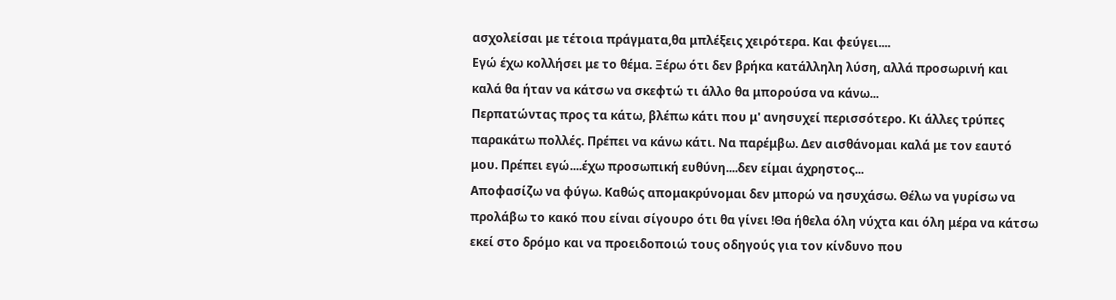ασχολείσαι με τέτοια πράγματα,θα μπλέξεις χειρότερα. Και φεύγει....
Εγώ έχω κολλήσει με το θέμα. Ξέρω ότι δεν βρήκα κατάλληλη λύση, αλλά προσωρινή και καλά θα ήταν να κάτσω να σκεφτώ τι άλλο θα μπορούσα να κάνω...
Περπατώντας προς τα κάτω, βλέπω κάτι που μ' ανησυχεί περισσότερο. Κι άλλες τρύπες παρακάτω πολλές. Πρέπει να κάνω κάτι. Να παρέμβω. Δεν αισθάνομαι καλά με τον εαυτό μου. Πρέπει εγώ....έχω προσωπική ευθύνη....δεν είμαι άχρηστος...
Αποφασίζω να φύγω. Καθώς απομακρύνομαι δεν μπορώ να ησυχάσω. Θέλω να γυρίσω να προλάβω το κακό που είναι σίγουρο ότι θα γίνει !Θα ήθελα όλη νύχτα και όλη μέρα να κάτσω εκεί στο δρόμο και να προειδοποιώ τους οδηγούς για τον κίνδυνο που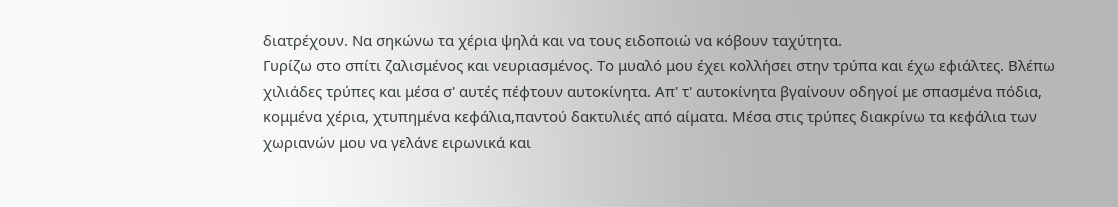διατρέχουν. Να σηκώνω τα χέρια ψηλά και να τους ειδοποιώ να κόβουν ταχύτητα.
Γυρίζω στο σπίτι ζαλισμένος και νευριασμένος. Το μυαλό μου έχει κολλήσει στην τρύπα και έχω εφιάλτες. Βλέπω χιλιάδες τρύπες και μέσα σ' αυτές πέφτουν αυτοκίνητα. Απ' τ' αυτοκίνητα βγαίνουν οδηγοί με σπασμένα πόδια, κομμένα χέρια, χτυπημένα κεφάλια,παντού δακτυλιές από αίματα. Μέσα στις τρύπες διακρίνω τα κεφάλια των χωριανών μου να γελάνε ειρωνικά και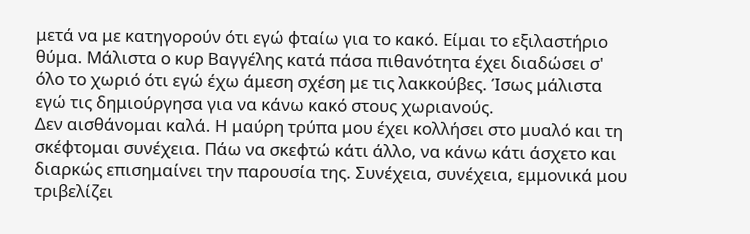μετά να με κατηγορούν ότι εγώ φταίω για το κακό. Είμαι το εξιλαστήριο θύμα. Μάλιστα ο κυρ Βαγγέλης κατά πάσα πιθανότητα έχει διαδώσει σ' όλο το χωριό ότι εγώ έχω άμεση σχέση με τις λακκούβες. Ίσως μάλιστα εγώ τις δημιούργησα για να κάνω κακό στους χωριανούς.
Δεν αισθάνομαι καλά. Η μαύρη τρύπα μου έχει κολλήσει στο μυαλό και τη σκέφτομαι συνέχεια. Πάω να σκεφτώ κάτι άλλο, να κάνω κάτι άσχετο και διαρκώς επισημαίνει την παρουσία της. Συνέχεια, συνέχεια, εμμονικά μου τριβελίζει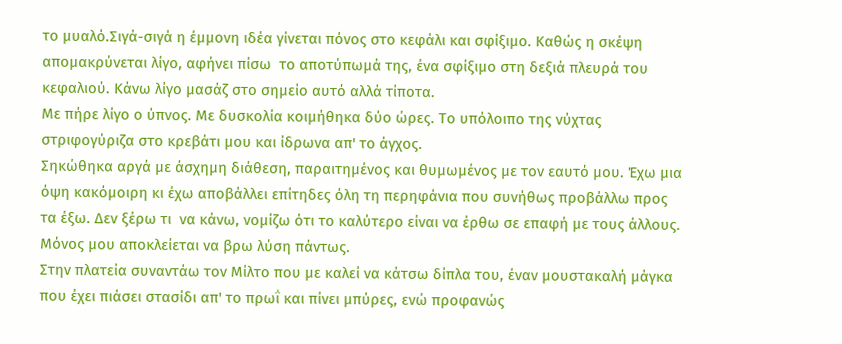το μυαλό.Σιγά-σιγά η έμμονη ιδέα γίνεται πόνος στο κεφάλι και σφίξιμο. Καθώς η σκέψη απομακρύνεται λίγο, αφήνει πίσω  το αποτύπωμά της, ένα σφίξιμο στη δεξιά πλευρά του κεφαλιού. Κάνω λίγο μασάζ στο σημείο αυτό αλλά τίποτα.
Με πήρε λίγο ο ύπνος. Με δυσκολία κοιμήθηκα δύο ώρες. Το υπόλοιπο της νύχτας στριφογύριζα στο κρεβάτι μου και ίδρωνα απ' το άγχος.
Σηκώθηκα αργά με άσχημη διάθεση, παραιτημένος και θυμωμένος με τον εαυτό μου. Έχω μια όψη κακόμοιρη κι έχω αποβάλλει επίτηδες όλη τη περηφάνια που συνήθως προβάλλω προς τα έξω. Δεν ξέρω τι  να κάνω, νομίζω ότι το καλύτερο είναι να έρθω σε επαφή με τους άλλους. Μόνος μου αποκλείεται να βρω λύση πάντως.
Στην πλατεία συναντάω τον Μίλτο που με καλεί να κάτσω δίπλα του, έναν μουστακαλή μάγκα  που έχει πιάσει στασίδι απ' το πρωΐ και πίνει μπύρες, ενώ προφανώς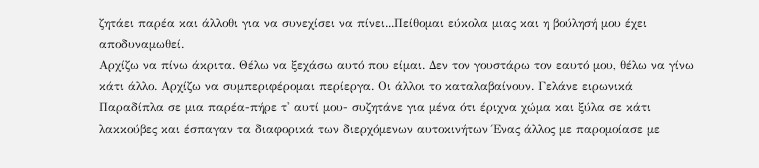ζητάει παρέα και άλλοθι για να συνεχίσει να πίνει...Πείθομαι εύκολα μιας και η βούλησή μου έχει αποδυναμωθεί.
Αρχίζω να πίνω άκριτα. Θέλω να ξεχάσω αυτό που είμαι. Δεν τον γουστάρω τον εαυτό μου, θέλω να γίνω κάτι άλλο. Αρχίζω να συμπεριφέρομαι περίεργα. Οι άλλοι το καταλαβαίνουν. Γελάνε ειρωνικά Παραδίπλα σε μια παρέα-πήρε τ' αυτί μου- συζητάνε για μένα ότι έριχνα χώμα και ξύλα σε κάτι λακκούβες και έσπαγαν τα διαφορικά των διερχόμενων αυτοκινήτων Ένας άλλος με παρομοίασε με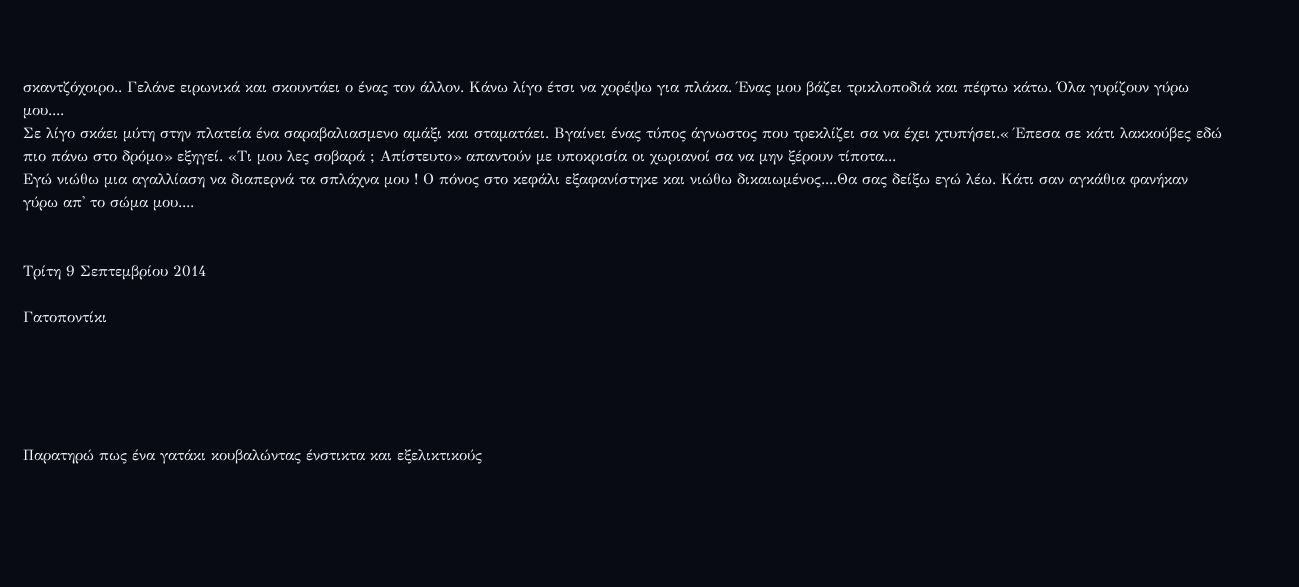σκαντζόχοιρο.. Γελάνε ειρωνικά και σκουντάει ο ένας τον άλλον. Κάνω λίγο έτσι να χορέψω για πλάκα. Ένας μου βάζει τρικλοποδιά και πέφτω κάτω. Όλα γυρίζουν γύρω μου....
Σε λίγο σκάει μύτη στην πλατεία ένα σαραβαλιασμενο αμάξι και σταματάει. Βγαίνει ένας τύπος άγνωστος που τρεκλίζει σα να έχει χτυπήσει.« Έπεσα σε κάτι λακκούβες εδώ πιο πάνω στο δρόμο» εξηγεί. «Τι μου λες σοβαρά ; Απίστευτο» απαντούν με υποκρισία οι χωριανοί σα να μην ξέρουν τίποτα...
Εγώ νιώθω μια αγαλλίαση να διαπερνά τα σπλάχνα μου ! Ο πόνος στο κεφάλι εξαφανίστηκε και νιώθω δικαιωμένος....Θα σας δείξω εγώ λέω. Κάτι σαν αγκάθια φανήκαν γύρω απ' το σώμα μου....


Τρίτη 9 Σεπτεμβρίου 2014

Γατοποντίκι





Παρατηρώ πως ένα γατάκι κουβαλώντας ένστικτα και εξελικτικούς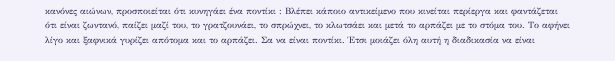κανόνες αιώνων, προσποιείται ότι κυνηγάει ένα ποντίκι : Βλέπει κάποιο αντικείμενο που κινείται περίεργα και φαντάζεται ότι είναι ζωντανό, παίζει μαζί του, το γρατζουνάει, το σπρώχνει, το κλωτσάει και μετά το αρπάζει με το στόμα του. Το αφήνει λίγο και ξαφνικά γυρίζει απότομα και το αρπάζει. Σα να είναι ποντίκι. Έτσι μοιάζει όλη αυτή η διαδικασία να είναι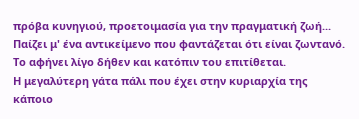πρόβα κυνηγιού, προετοιμασία για την πραγματική ζωή...
Παίζει μ' ένα αντικείμενο που φαντάζεται ότι είναι ζωντανό.
Το αφήνει λίγο δήθεν και κατόπιν του επιτίθεται.
Η μεγαλύτερη γάτα πάλι που έχει στην κυριαρχία της κάποιο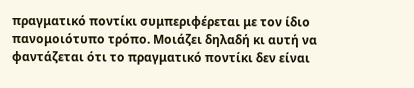πραγματικό ποντίκι συμπεριφέρεται με τον ίδιο πανομοιότυπο τρόπο. Μοιάζει δηλαδή κι αυτή να φαντάζεται ότι το πραγματικό ποντίκι δεν είναι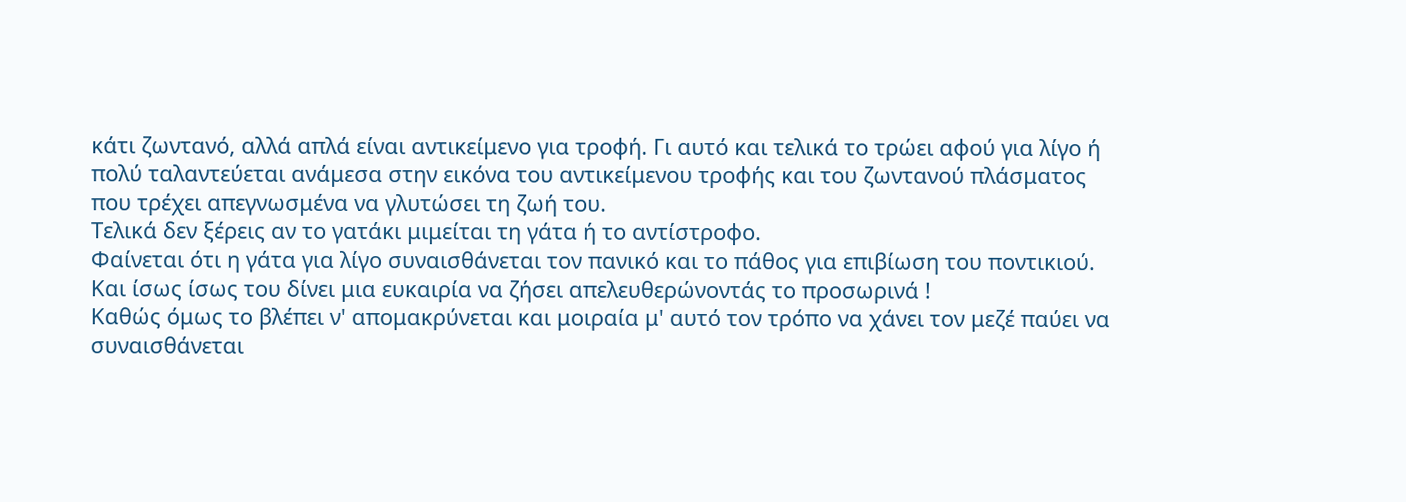κάτι ζωντανό, αλλά απλά είναι αντικείμενο για τροφή. Γι αυτό και τελικά το τρώει αφού για λίγο ή πολύ ταλαντεύεται ανάμεσα στην εικόνα του αντικείμενου τροφής και του ζωντανού πλάσματος που τρέχει απεγνωσμένα να γλυτώσει τη ζωή του.
Τελικά δεν ξέρεις αν το γατάκι μιμείται τη γάτα ή το αντίστροφο.
Φαίνεται ότι η γάτα για λίγο συναισθάνεται τον πανικό και το πάθος για επιβίωση του ποντικιού. Και ίσως ίσως του δίνει μια ευκαιρία να ζήσει απελευθερώνοντάς το προσωρινά !
Καθώς όμως το βλέπει ν' απομακρύνεται και μοιραία μ' αυτό τον τρόπο να χάνει τον μεζέ παύει να συναισθάνεται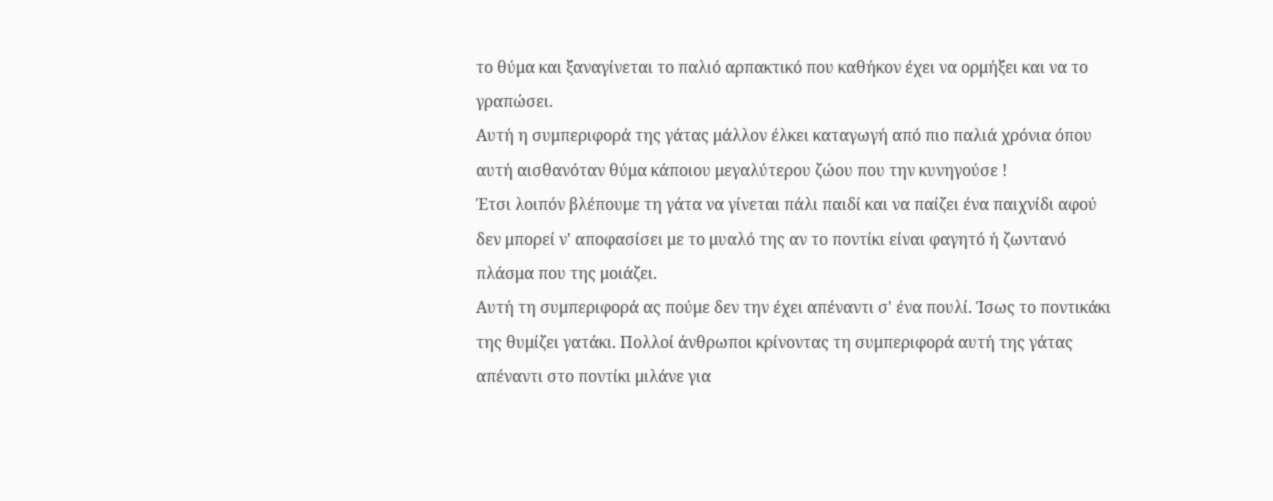το θύμα και ξαναγίνεται το παλιό αρπακτικό που καθήκον έχει να ορμήξει και να το γραπώσει.
Αυτή η συμπεριφορά της γάτας μάλλον έλκει καταγωγή από πιο παλιά χρόνια όπου αυτή αισθανόταν θύμα κάποιου μεγαλύτερου ζώου που την κυνηγούσε !
Έτσι λοιπόν βλέπουμε τη γάτα να γίνεται πάλι παιδί και να παίζει ένα παιχνίδι αφού δεν μπορεί ν' αποφασίσει με το μυαλό της αν το ποντίκι είναι φαγητό ή ζωντανό πλάσμα που της μοιάζει.
Αυτή τη συμπεριφορά ας πούμε δεν την έχει απέναντι σ' ένα πουλί. Ίσως το ποντικάκι της θυμίζει γατάκι. Πολλοί άνθρωποι κρίνοντας τη συμπεριφορά αυτή της γάτας απέναντι στο ποντίκι μιλάνε για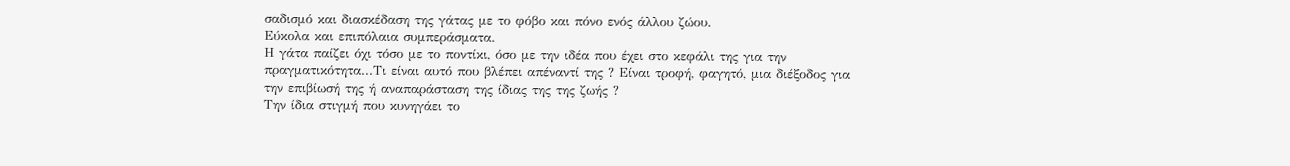σαδισμό και διασκέδαση της γάτας με το φόβο και πόνο ενός άλλου ζώου.
Εύκολα και επιπόλαια συμπεράσματα.
Η γάτα παίζει όχι τόσο με το ποντίκι, όσο με την ιδέα που έχει στο κεφάλι της για την πραγματικότητα...Τι είναι αυτό που βλέπει απέναντί της ? Είναι τροφή, φαγητό, μια διέξοδος για την επιβίωσή της ή αναπαράσταση της ίδιας της της ζωής ?
Την ίδια στιγμή που κυνηγάει το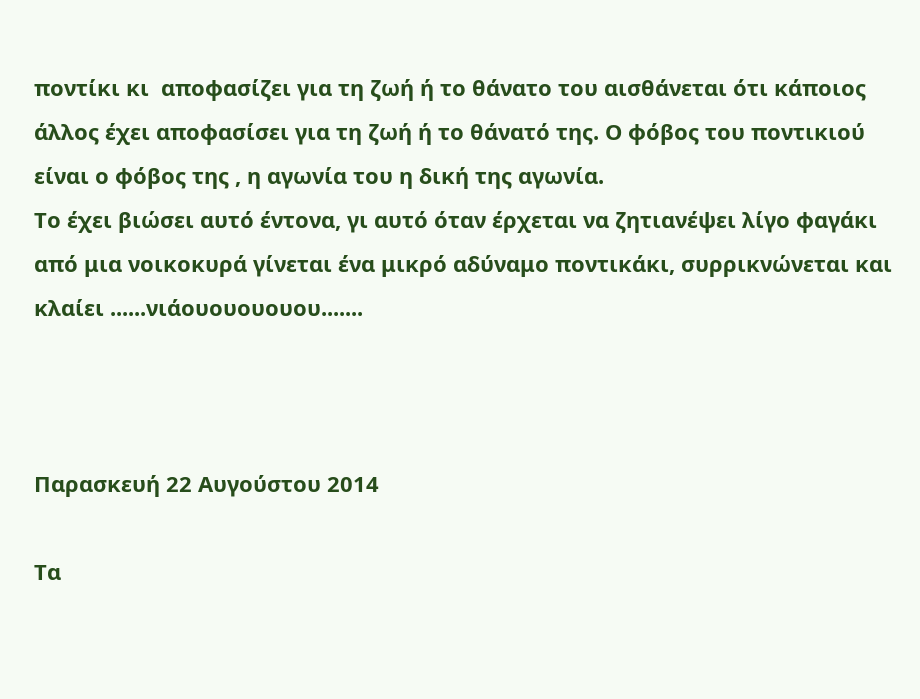ποντίκι κι  αποφασίζει για τη ζωή ή το θάνατο του αισθάνεται ότι κάποιος άλλος έχει αποφασίσει για τη ζωή ή το θάνατό της. Ο φόβος του ποντικιού είναι ο φόβος της , η αγωνία του η δική της αγωνία.
Το έχει βιώσει αυτό έντονα, γι αυτό όταν έρχεται να ζητιανέψει λίγο φαγάκι από μια νοικοκυρά γίνεται ένα μικρό αδύναμο ποντικάκι, συρρικνώνεται και κλαίει ......νιάουουουουου.......



Παρασκευή 22 Αυγούστου 2014

Τα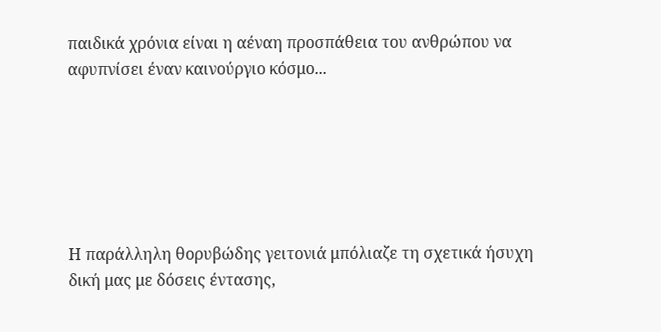παιδικά χρόνια είναι η αέναη προσπάθεια του ανθρώπου να αφυπνίσει έναν καινούργιο κόσμο...






Η παράλληλη θορυβώδης γειτονιά μπόλιαζε τη σχετικά ήσυχη δική μας με δόσεις έντασης,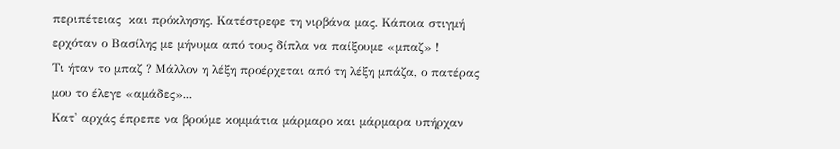περιπέτειας  και πρόκλησης. Κατέστρεφε τη νιρβάνα μας. Κάποια στιγμή ερχόταν ο Βασίλης με μήνυμα από τους δίπλα να παίξουμε «μπαζ» !
Τι ήταν το μπαζ ? Μάλλον η λέξη προέρχεται από τη λέξη μπάζα, ο πατέρας μου το έλεγε «αμάδες»...
Κατ' αρχάς έπρεπε να βρούμε κομμάτια μάρμαρο και μάρμαρα υπήρχαν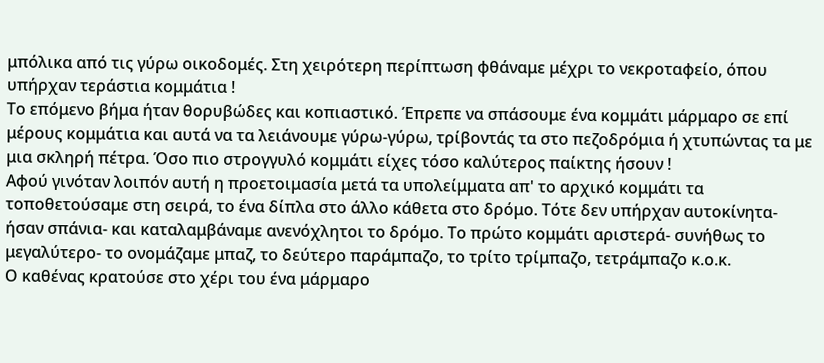μπόλικα από τις γύρω οικοδομές. Στη χειρότερη περίπτωση φθάναμε μέχρι το νεκροταφείο, όπου υπήρχαν τεράστια κομμάτια !
Το επόμενο βήμα ήταν θορυβώδες και κοπιαστικό. Έπρεπε να σπάσουμε ένα κομμάτι μάρμαρο σε επί μέρους κομμάτια και αυτά να τα λειάνουμε γύρω-γύρω, τρίβοντάς τα στο πεζοδρόμια ή χτυπώντας τα με μια σκληρή πέτρα. Όσο πιο στρογγυλό κομμάτι είχες τόσο καλύτερος παίκτης ήσουν !
Αφού γινόταν λοιπόν αυτή η προετοιμασία μετά τα υπολείμματα απ' το αρχικό κομμάτι τα τοποθετούσαμε στη σειρά, το ένα δίπλα στο άλλο κάθετα στο δρόμο. Τότε δεν υπήρχαν αυτοκίνητα- ήσαν σπάνια- και καταλαμβάναμε ανενόχλητοι το δρόμο. Το πρώτο κομμάτι αριστερά- συνήθως το μεγαλύτερο- το ονομάζαμε μπαζ, το δεύτερο παράμπαζο, το τρίτο τρίμπαζο, τετράμπαζο κ.ο.κ.
Ο καθένας κρατούσε στο χέρι του ένα μάρμαρο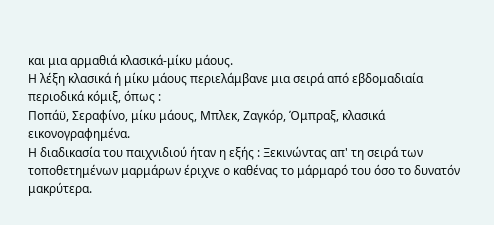και μια αρμαθιά κλασικά-μίκυ μάους.
Η λέξη κλασικά ή μίκυ μάους περιελάμβανε μια σειρά από εβδομαδιαία περιοδικά κόμιξ, όπως :
Ποπάϋ, Σεραφίνο, μίκυ μάους, Μπλεκ, Ζαγκόρ, Όμπραξ, κλασικά εικονογραφημένα.
Η διαδικασία του παιχνιδιού ήταν η εξής : Ξεκινώντας απ' τη σειρά των τοποθετημένων μαρμάρων έριχνε ο καθένας το μάρμαρό του όσο το δυνατόν μακρύτερα.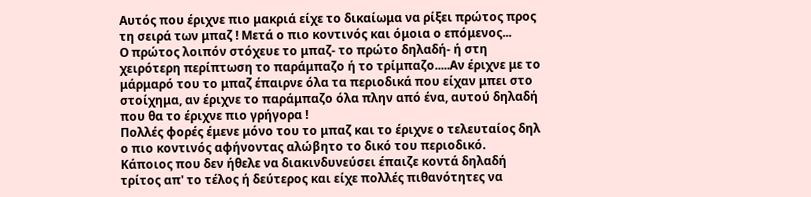Αυτός που έριχνε πιο μακριά είχε το δικαίωμα να ρίξει πρώτος προς τη σειρά των μπαζ ! Μετά ο πιο κοντινός και όμοια ο επόμενος...
Ο πρώτος λοιπόν στόχευε το μπαζ- το πρώτο δηλαδή- ή στη χειρότερη περίπτωση το παράμπαζο ή το τρίμπαζο.....Αν έριχνε με το μάρμαρό του το μπαζ έπαιρνε όλα τα περιοδικά που είχαν μπει στο στοίχημα, αν έριχνε το παράμπαζο όλα πλην από ένα, αυτού δηλαδή που θα το έριχνε πιο γρήγορα !
Πολλές φορές έμενε μόνο του το μπαζ και το έριχνε ο τελευταίος δηλ ο πιο κοντινός αφήνοντας αλώβητο το δικό του περιοδικό.
Κάποιος που δεν ήθελε να διακινδυνεύσει έπαιζε κοντά δηλαδή τρίτος απ' το τέλος ή δεύτερος και είχε πολλές πιθανότητες να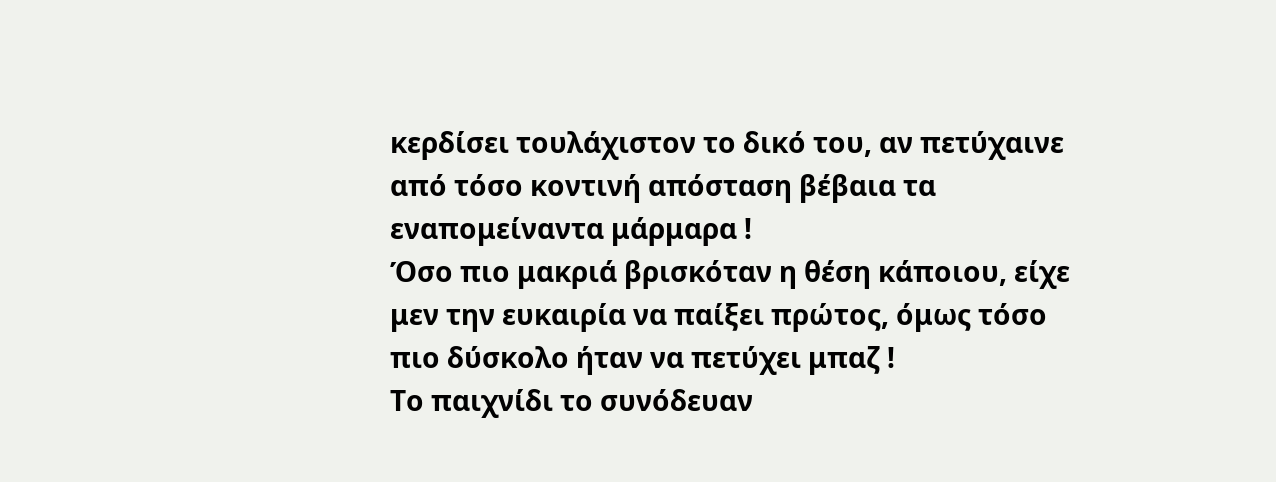κερδίσει τουλάχιστον το δικό του, αν πετύχαινε από τόσο κοντινή απόσταση βέβαια τα εναπομείναντα μάρμαρα !
Όσο πιο μακριά βρισκόταν η θέση κάποιου, είχε μεν την ευκαιρία να παίξει πρώτος, όμως τόσο πιο δύσκολo ήταν να πετύχει μπαζ !
Το παιχνίδι το συνόδευαν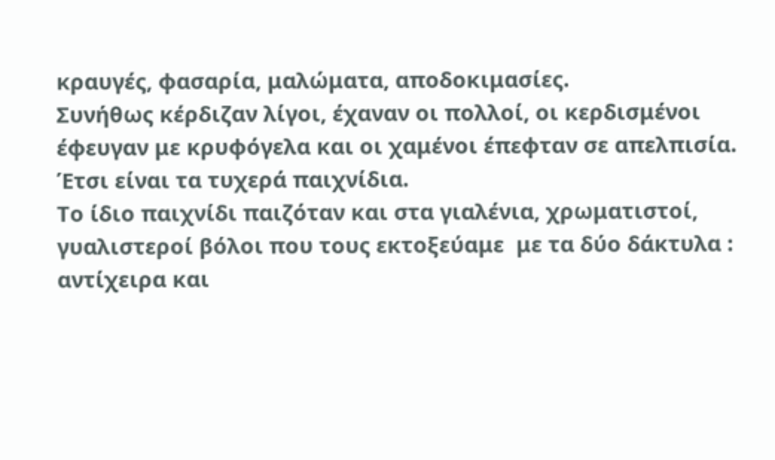κραυγές, φασαρία, μαλώματα, αποδοκιμασίες.
Συνήθως κέρδιζαν λίγοι, έχαναν οι πολλοί, οι κερδισμένοι έφευγαν με κρυφόγελα και οι χαμένοι έπεφταν σε απελπισία. Έτσι είναι τα τυχερά παιχνίδια.
Το ίδιο παιχνίδι παιζόταν και στα γιαλένια, χρωματιστοί, γυαλιστεροί βόλοι που τους εκτοξεύαμε  με τα δύο δάκτυλα : αντίχειρα και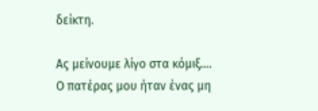δείκτη.

Ας μείνουμε λίγο στα κόμιξ....
Ο πατέρας μου ήταν ένας μη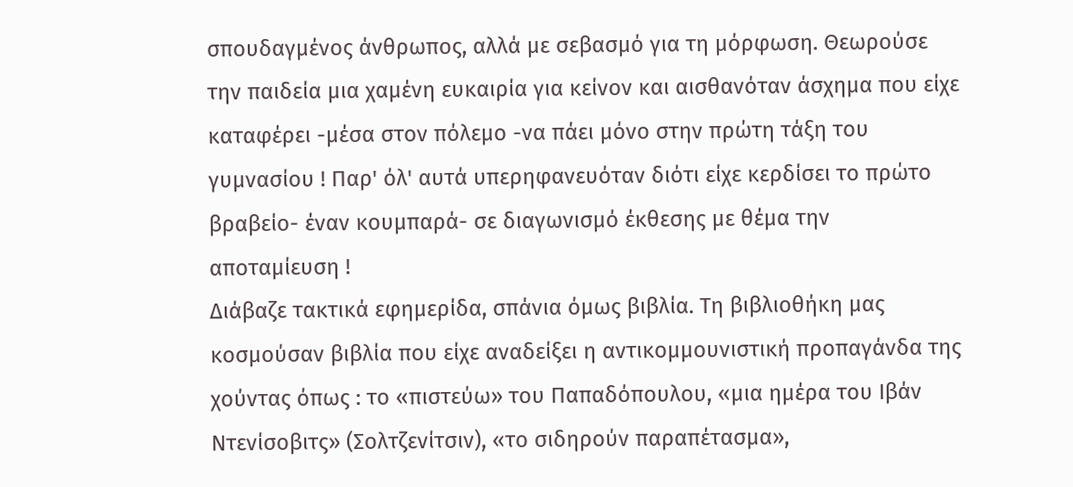σπουδαγμένος άνθρωπος, αλλά με σεβασμό για τη μόρφωση. Θεωρούσε την παιδεία μια χαμένη ευκαιρία για κείνον και αισθανόταν άσχημα που είχε καταφέρει -μέσα στον πόλεμο -να πάει μόνο στην πρώτη τάξη του γυμνασίου ! Παρ' όλ' αυτά υπερηφανευόταν διότι είχε κερδίσει το πρώτο βραβείο- έναν κουμπαρά- σε διαγωνισμό έκθεσης με θέμα την αποταμίευση !
Διάβαζε τακτικά εφημερίδα, σπάνια όμως βιβλία. Τη βιβλιοθήκη μας κοσμούσαν βιβλία που είχε αναδείξει η αντικομμουνιστική προπαγάνδα της χούντας όπως : το «πιστεύω» του Παπαδόπουλου, «μια ημέρα του Ιβάν Ντενίσοβιτς» (Σολτζενίτσιν), «το σιδηρούν παραπέτασμα»,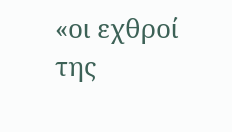«οι εχθροί της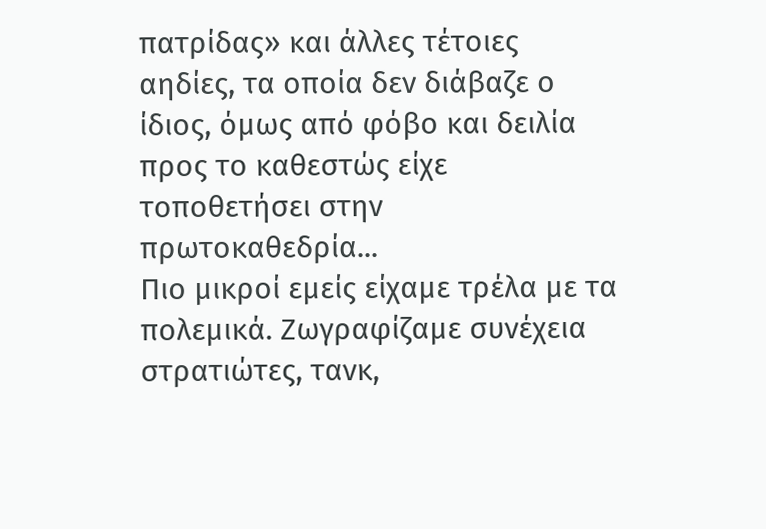πατρίδας» και άλλες τέτοιες αηδίες, τα οποία δεν διάβαζε ο ίδιος, όμως από φόβο και δειλία προς το καθεστώς είχε τοποθετήσει στην πρωτοκαθεδρία...
Πιο μικροί εμείς είχαμε τρέλα με τα πολεμικά. Ζωγραφίζαμε συνέχεια στρατιώτες, τανκ,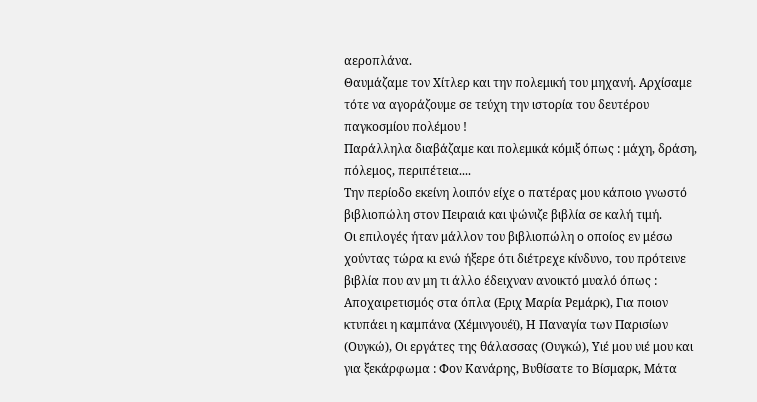αεροπλάνα.
Θαυμάζαμε τον Χίτλερ και την πολεμική του μηχανή. Αρχίσαμε τότε να αγοράζουμε σε τεύχη την ιστορία του δευτέρου παγκοσμίου πολέμου !
Παράλληλα διαβάζαμε και πολεμικά κόμιξ όπως : μάχη, δράση, πόλεμος, περιπέτεια....
Την περίοδο εκείνη λοιπόν είχε ο πατέρας μου κάποιο γνωστό βιβλιοπώλη στον Πειραιά και ψώνιζε βιβλία σε καλή τιμή.
Οι επιλογές ήταν μάλλον του βιβλιοπώλη ο οποίος εν μέσω χούντας τώρα κι ενώ ήξερε ότι διέτρεχε κίνδυνο, του πρότεινε βιβλία που αν μη τι άλλο έδειχναν ανοικτό μυαλό όπως : Αποχαιρετισμός στα όπλα (Εριχ Μαρία Ρεμάρκ), Για ποιον κτυπάει η καμπάνα (Χέμινγουέϊ), Η Παναγία των Παρισίων (Ουγκώ), Οι εργάτες της θάλασσας (Ουγκώ), Υιέ μου υιέ μου και για ξεκάρφωμα : Φον Κανάρης, Βυθίσατε το Βίσμαρκ, Μάτα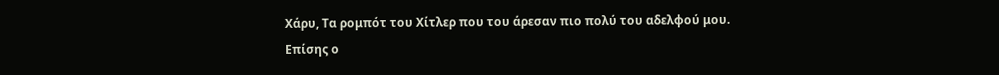Χάρυ, Τα ρομπότ του Χίτλερ που του άρεσαν πιο πολύ του αδελφού μου.
Επίσης ο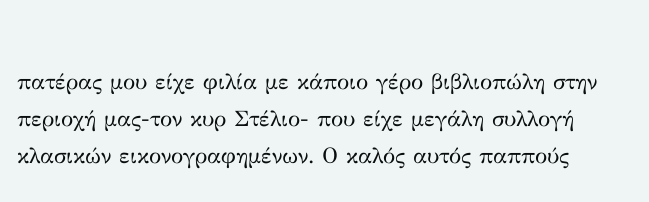πατέρας μου είχε φιλία με κάποιο γέρο βιβλιοπώλη στην περιοχή μας-τον κυρ Στέλιο- που είχε μεγάλη συλλογή κλασικών εικονογραφημένων. Ο καλός αυτός παππούς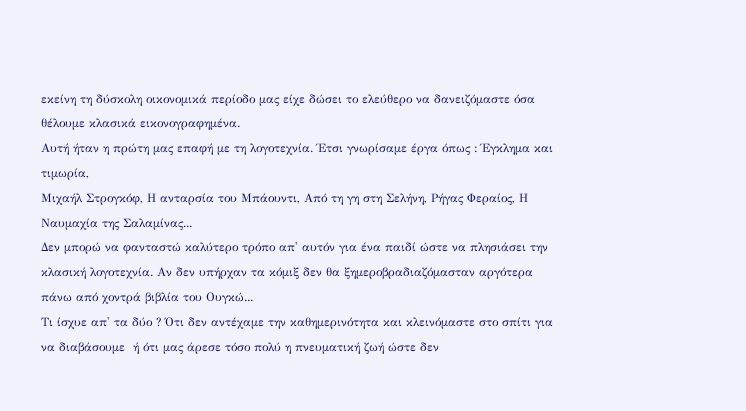εκείνη τη δύσκολη οικονομικά περίοδο μας είχε δώσει το ελεύθερο να δανειζόμαστε όσα θέλουμε κλασικά εικονογραφημένα.
Αυτή ήταν η πρώτη μας επαφή με τη λογοτεχνία. Έτσι γνωρίσαμε έργα όπως : Έγκλημα και τιμωρία,
Μιχαήλ Στρογκόφ, Η ανταρσία του Μπάουντι, Από τη γη στη Σελήνη, Ρήγας Φεραίος, Η Ναυμαχία της Σαλαμίνας...
Δεν μπορώ να φανταστώ καλύτερο τρόπο απ' αυτόν για ένα παιδί ώστε να πλησιάσει την κλασική λογοτεχνία. Αν δεν υπήρχαν τα κόμιξ δεν θα ξημεροβραδιαζόμασταν αργότερα πάνω από χοντρά βιβλία του Ουγκώ...
Τι ίσχυε απ' τα δύο ? Ότι δεν αντέχαμε την καθημερινότητα και κλεινόμαστε στο σπίτι για να διαβάσουμε  ή ότι μας άρεσε τόσο πολύ η πνευματική ζωή ώστε δεν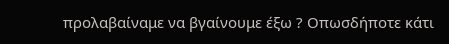προλαβαίναμε να βγαίνουμε έξω ? Οπωσδήποτε κάτι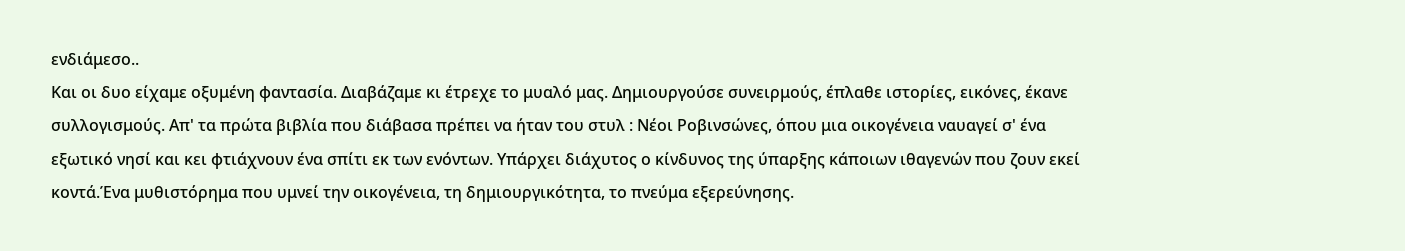ενδιάμεσο..
Και οι δυο είχαμε οξυμένη φαντασία. Διαβάζαμε κι έτρεχε το μυαλό μας. Δημιουργούσε συνειρμούς, έπλαθε ιστορίες, εικόνες, έκανε συλλογισμούς. Απ' τα πρώτα βιβλία που διάβασα πρέπει να ήταν του στυλ : Νέοι Ροβινσώνες, όπου μια οικογένεια ναυαγεί σ' ένα εξωτικό νησί και κει φτιάχνουν ένα σπίτι εκ των ενόντων. Υπάρχει διάχυτος ο κίνδυνος της ύπαρξης κάποιων ιθαγενών που ζουν εκεί κοντά.Ένα μυθιστόρημα που υμνεί την οικογένεια, τη δημιουργικότητα, το πνεύμα εξερεύνησης.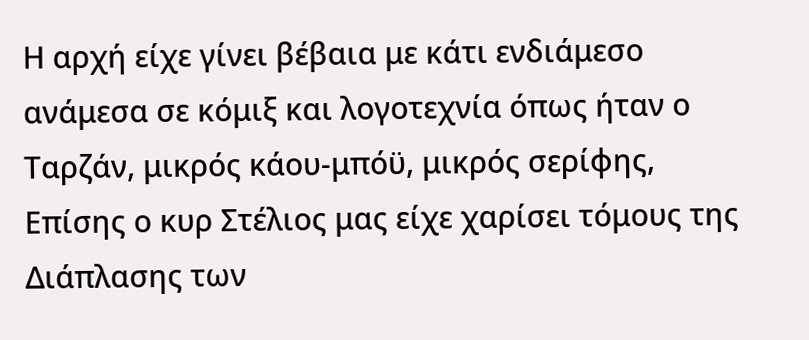Η αρχή είχε γίνει βέβαια με κάτι ενδιάμεσο ανάμεσα σε κόμιξ και λογοτεχνία όπως ήταν ο Ταρζάν, μικρός κάου-μπόϋ, μικρός σερίφης,
Επίσης ο κυρ Στέλιος μας είχε χαρίσει τόμους της Διάπλασης των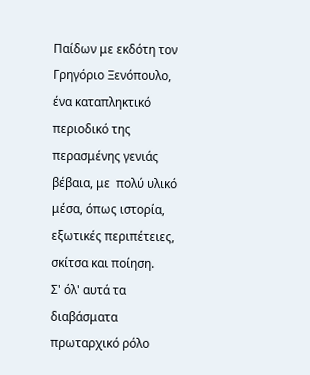Παίδων με εκδότη τον Γρηγόριο Ξενόπουλο, ένα καταπληκτικό περιοδικό της περασμένης γενιάς βέβαια, με  πολύ υλικό μέσα, όπως ιστορία, εξωτικές περιπέτειες, σκίτσα και ποίηση.
Σ' όλ' αυτά τα διαβάσματα πρωταρχικό ρόλο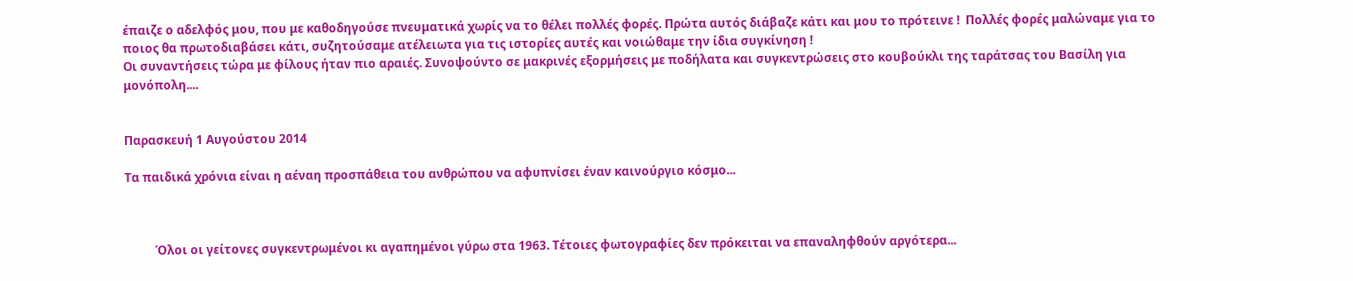έπαιζε ο αδελφός μου, που με καθοδηγούσε πνευματικά χωρίς να το θέλει πολλές φορές. Πρώτα αυτός διάβαζε κάτι και μου το πρότεινε !  Πολλές φορές μαλώναμε για το ποιος θα πρωτοδιαβάσει κάτι, συζητούσαμε ατέλειωτα για τις ιστορίες αυτές και νοιώθαμε την ίδια συγκίνηση !
Οι συναντήσεις τώρα με φίλους ήταν πιο αραιές. Συνοψούντο σε μακρινές εξορμήσεις με ποδήλατα και συγκεντρώσεις στο κουβούκλι της ταράτσας του Βασίλη για μονόπολη....


Παρασκευή 1 Αυγούστου 2014

Τα παιδικά χρόνια είναι η αέναη προσπάθεια του ανθρώπου να αφυπνίσει έναν καινούργιο κόσμο...



          Όλοι οι γείτονες συγκεντρωμένοι κι αγαπημένοι γύρω στα 1963. Τέτοιες φωτογραφίες δεν πρόκειται να επαναληφθούν αργότερα...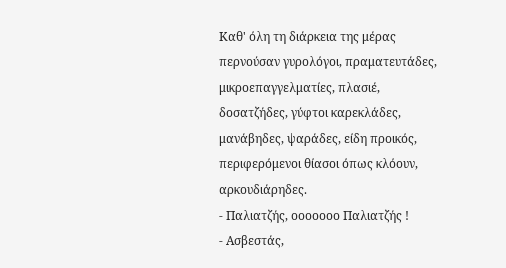Καθ' όλη τη διάρκεια της μέρας περνούσαν γυρολόγοι, πραματευτάδες, μικροεπαγγελματίες, πλασιέ, δοσατζήδες, γύφτοι καρεκλάδες, μανάβηδες, ψαράδες, είδη προικός, περιφερόμενοι θίασοι όπως κλόουν, αρκουδιάρηδες.
- Παλιατζής, οοοοοοο Παλιατζής !
- Ασβεστάς,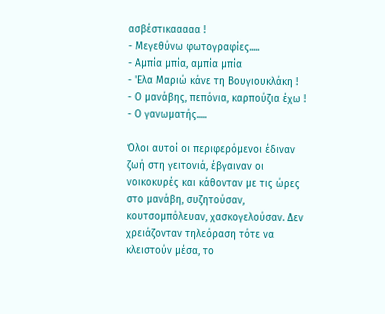ασβέστικααααα !
- Μεγεθύνω φωτογραφίες.....
- Αμπία μπία, αμπία μπία
- 'Ελα Μαριώ κάνε τη Βουγιουκλάκη !
- Ο μανάβης, πεπόνια, καρπούζια έχω !
- Ο γανωματής.....

Όλοι αυτοί οι περιφερόμενοι έδιναν ζωή στη γειτονιά, έβγαιναν οι νοικοκυρές και κάθονταν με τις ώρες στο μανάβη, συζητούσαν, κουτσομπόλευαν, χασκογελούσαν. Δεν χρειάζονταν τηλεόραση τότε να κλειστούν μέσα, το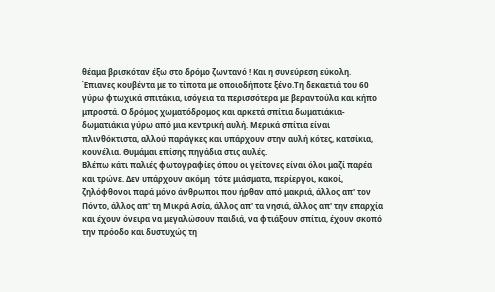θέαμα βρισκόταν έξω στο δρόμο ζωντανό ! Και η συνεύρεση εύκολη. Έπιανες κουβέντα με το τίποτα με οποιοδήποτε ξένο.Τη δεκαετιά του 60 γύρω φτωχικά σπιτάκια, ισόγεια τα περισσότερα με βεραντούλα και κήπο μπροστά. Ο δρόμος χωματόδρομος και αρκετά σπίτια δωματιάκια-δωματιάκια γύρω από μια κεντρική αυλή. Μερικά σπίτια είναι πλινθόκτιστα, αλλού παράγκες και υπάρχουν στην αυλή κότες, κατσίκια, κουνέλια. Θυμάμαι επίσης πηγάδια στις αυλές.
Βλέπω κάτι παλιές φωτογραφίες όπου οι γείτονες είναι όλοι μαζί παρέα και τρώνε. Δεν υπάρχουν ακόμη  τότε μιάσματα, περίεργοι, κακοί, ζηλόφθονοι παρά μόνο άνθρωποι που ήρθαν από μακριά, άλλος απ' τον Πόντο, άλλος απ' τη Μικρά Ασία, άλλος απ' τα νησιά, άλλος απ' την επαρχία και έχουν όνειρα να μεγαλώσουν παιδιά, να φτιάξουν σπίτια, έχουν σκοπό την πρόοδο και δυστυχώς τη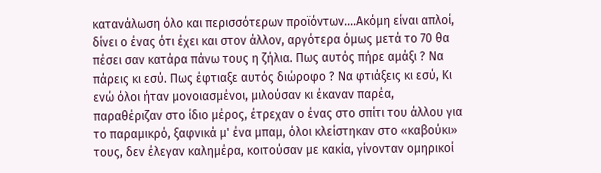κατανάλωση όλο και περισσότερων προϊόντων....Ακόμη είναι απλοί, δίνει ο ένας ότι έχει και στον άλλον, αργότερα όμως μετά το 70 θα πέσει σαν κατάρα πάνω τους η ζήλια. Πως αυτός πήρε αμάξι ? Να πάρεις κι εσύ. Πως έφτιαξε αυτός διώροφο ? Να φτιάξεις κι εσύ, Κι ενώ όλοι ήταν μονοιασμένοι, μιλούσαν κι έκαναν παρέα, παραθέριζαν στο ίδιο μέρος, έτρεχαν ο ένας στο σπίτι του άλλου για το παραμικρό, ξαφνικά μ' ένα μπαμ, όλοι κλείστηκαν στο «καβούκι» τους, δεν έλεγαν καλημέρα, κοιτούσαν με κακία, γίνονταν ομηρικοί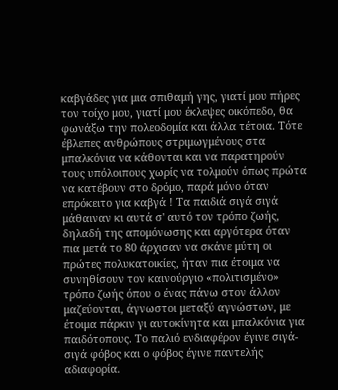καβγάδες για μια σπιθαμή γης, γιατί μου πήρες τον τοίχο μου, γιατί μου έκλεψες οικόπεδο, θα φωνάξω την πολεοδομία και άλλα τέτοια. Τότε έβλεπες ανθρώπους στριμωγμένους στα μπαλκόνια να κάθονται και να παρατηρούν τους υπόλοιπους χωρίς να τολμούν όπως πρώτα να κατέβουν στο δρόμο, παρά μόνο όταν επρόκειτο για καβγά ! Τα παιδιά σιγά σιγά μάθαιναν κι αυτά σ' αυτό τον τρόπο ζωής, δηλαδή της απομόνωσης και αργότερα όταν πια μετά το 80 άρχισαν να σκάνε μύτη οι πρώτες πολυκατοικίες, ήταν πια έτοιμα να συνηθίσουν τον καινούργιο «πολιτισμένο» τρόπο ζωής όπου ο ένας πάνω στον άλλον  μαζεύονται, άγνωστοι μεταξύ αγνώστων, με έτοιμα πάρκιν γι αυτοκίνητα και μπαλκόνια για παιδότοπους. Το παλιό ενδιαφέρον έγινε σιγά-σιγά φόβος και ο φόβος έγινε παντελής αδιαφορία.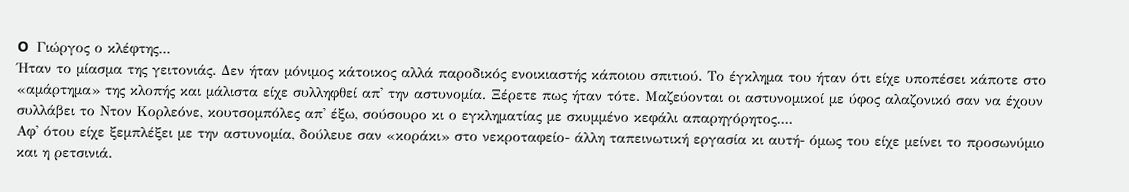O  Γιώργος ο κλέφτης...
Ήταν το μίασμα της γειτονιάς. Δεν ήταν μόνιμος κάτοικος αλλά παροδικός ενοικιαστής κάποιου σπιτιού. Το έγκλημα του ήταν ότι είχε υποπέσει κάποτε στο «αμάρτημα» της κλοπής και μάλιστα είχε συλληφθεί απ' την αστυνομία. Ξέρετε πως ήταν τότε. Μαζεύονται οι αστυνομικοί με ύφος αλαζονικό σαν να έχουν συλλάβει το Ντον Κορλεόνε, κουτσομπόλες απ' έξω, σούσουρο κι ο εγκληματίας με σκυμμένο κεφάλι απαρηγόρητος....
Αφ' ότου είχε ξεμπλέξει με την αστυνομία, δούλευε σαν «κοράκι» στο νεκροταφείο- άλλη ταπεινωτική εργασία κι αυτή- όμως του είχε μείνει το προσωνύμιο και η ρετσινιά.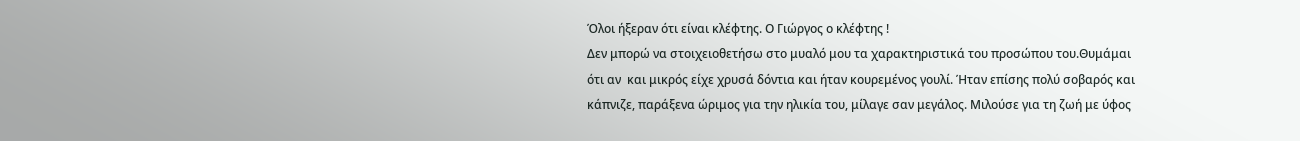Όλοι ήξεραν ότι είναι κλέφτης. Ο Γιώργος ο κλέφτης !
Δεν μπορώ να στοιχειοθετήσω στο μυαλό μου τα χαρακτηριστικά του προσώπου του.Θυμάμαι ότι αν  και μικρός είχε χρυσά δόντια και ήταν κουρεμένος γουλί. Ήταν επίσης πολύ σοβαρός και κάπνιζε, παράξενα ώριμος για την ηλικία του, μίλαγε σαν μεγάλος. Μιλούσε για τη ζωή με ύφος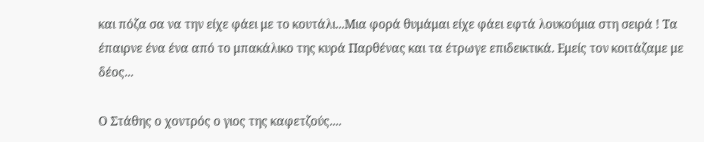και πόζα σα να την είχε φάει με το κουτάλι...Μια φορά θυμάμαι είχε φάει εφτά λουκούμια στη σειρά ! Τα έπαιρνε ένα ένα από το μπακάλικο της κυρά Παρθένας και τα έτρωγε επιδεικτικά. Εμείς τον κοιτάζαμε με δέος...

Ο Στάθης ο χοντρός ο γιος της καφετζούς....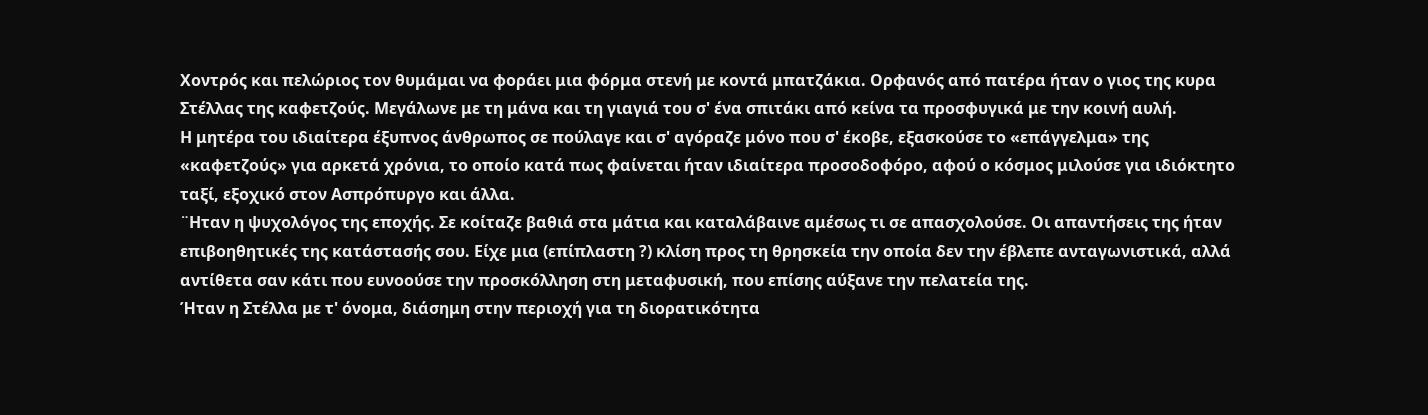Χοντρός και πελώριος τον θυμάμαι να φοράει μια φόρμα στενή με κοντά μπατζάκια. Ορφανός από πατέρα ήταν ο γιος της κυρα Στέλλας της καφετζούς. Μεγάλωνε με τη μάνα και τη γιαγιά του σ' ένα σπιτάκι από κείνα τα προσφυγικά με την κοινή αυλή.
Η μητέρα του ιδιαίτερα έξυπνος άνθρωπος σε πούλαγε και σ' αγόραζε μόνο που σ' έκοβε, εξασκούσε το «επάγγελμα» της «καφετζούς» για αρκετά χρόνια, το οποίο κατά πως φαίνεται ήταν ιδιαίτερα προσοδοφόρο, αφού ο κόσμος μιλούσε για ιδιόκτητο ταξί, εξοχικό στον Ασπρόπυργο και άλλα.
¨Ηταν η ψυχολόγος της εποχής. Σε κοίταζε βαθιά στα μάτια και καταλάβαινε αμέσως τι σε απασχολούσε. Οι απαντήσεις της ήταν επιβοηθητικές της κατάστασής σου. Είχε μια (επίπλαστη ?) κλίση προς τη θρησκεία την οποία δεν την έβλεπε ανταγωνιστικά, αλλά αντίθετα σαν κάτι που ευνοούσε την προσκόλληση στη μεταφυσική, που επίσης αύξανε την πελατεία της.
Ήταν η Στέλλα με τ' όνομα, διάσημη στην περιοχή για τη διορατικότητα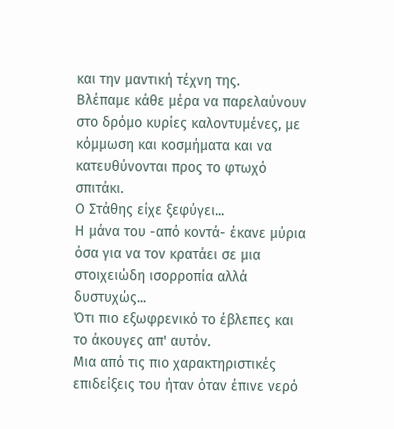και την μαντική τέχνη της.
Βλέπαμε κάθε μέρα να παρελαύνουν στο δρόμο κυρίες καλοντυμένες, με κόμμωση και κοσμήματα και να κατευθύνονται προς το φτωχό σπιτάκι.
Ο Στάθης είχε ξεφύγει...
Η μάνα του -από κοντά- έκανε μύρια όσα για να τον κρατάει σε μια στοιχειώδη ισορροπία αλλά δυστυχώς...
Ότι πιο εξωφρενικό το έβλεπες και το άκουγες απ' αυτόν.
Μια από τις πιο χαρακτηριστικές επιδείξεις του ήταν όταν έπινε νερό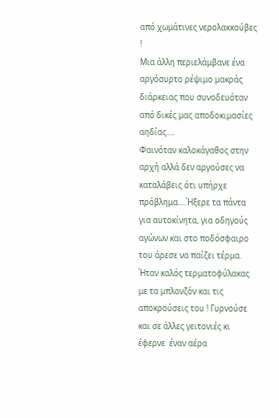από χωμάτινες νερολακκούβες !
Μια άλλη περιελάμβανε ένα αργόσυρτο ρέψιμο μακράς διάρκειας που συνοδευόταν από δικές μας αποδοκιμασίες αηδίας....
Φαινόταν καλοκάγαθος στην αρχή αλλά δεν αργούσες να καταλάβεις ότι υπήρχε πρόβλημα....Ήξερε τα πάντα για αυτοκίνητα, για οδηγούς αγώνων και στο ποδόσφαιρο του άρεσε να παίζει τέρμα. Ήταν καλός τερματοφύλακας με τα μπλονζόν και τις αποκρούσεις του ! Γυρνούσε και σε άλλες γειτονιές κι έφερνε  έναν αέρα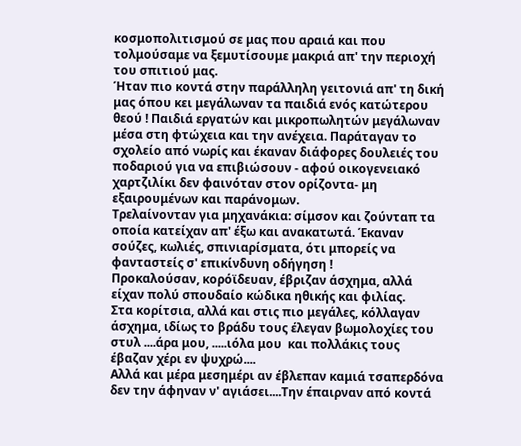κοσμοπολιτισμού σε μας που αραιά και που τολμούσαμε να ξεμυτίσουμε μακριά απ' την περιοχή του σπιτιού μας.
Ήταν πιο κοντά στην παράλληλη γειτονιά απ' τη δική μας όπου κει μεγάλωναν τα παιδιά ενός κατώτερου θεού ! Παιδιά εργατών και μικροπωλητών μεγάλωναν μέσα στη φτώχεια και την ανέχεια. Παράταγαν το σχολείο από νωρίς και έκαναν διάφορες δουλειές του ποδαριού για να επιβιώσουν - αφού οικογενειακό χαρτζιλίκι δεν φαινόταν στον ορίζοντα- μη εξαιρουμένων και παράνομων.
Τρελαίνονταν για μηχανάκια: σίμσον και ζούνταπ τα οποία κατείχαν απ' έξω και ανακατωτά. Έκαναν σούζες, κωλιές, σπινιαρίσματα, ότι μπορείς να φανταστείς σ' επικίνδυνη οδήγηση !
Προκαλούσαν, κορόϊδευαν, έβριζαν άσχημα, αλλά είχαν πολύ σπουδαίο κώδικα ηθικής και φιλίας.
Στα κορίτσια, αλλά και στις πιο μεγάλες, κόλλαγαν άσχημα, ιδίως το βράδυ τους έλεγαν βωμολοχίες του στυλ ....άρα μου, .....ιόλα μου  και πολλάκις τους έβαζαν χέρι εν ψυχρώ....
Αλλά και μέρα μεσημέρι αν έβλεπαν καμιά τσαπερδόνα δεν την άφηναν ν' αγιάσει....Την έπαιρναν από κοντά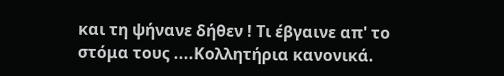και τη ψήνανε δήθεν ! Τι έβγαινε απ' το στόμα τους ....Κολλητήρια κανονικά.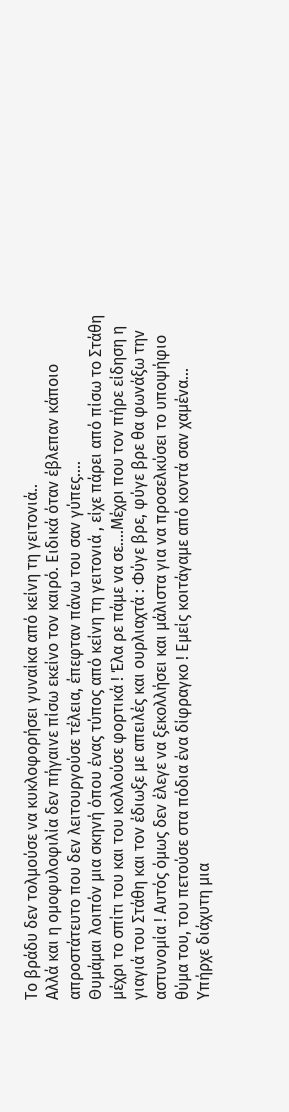Το βράδυ δεν τολμούσε να κυκλοφορήσει γυναίκα από κείνη τη γειτονιά..
Αλλά και η ομοφυλοφιλία δεν πήγαινε πίσω εκείνο τον καιρό. Ειδικά όταν έβλεπαν κάποιο απροστάτευτο που δεν λειτουργούσε τέλεια, έπεφταν πάνω του σαν γύπες....
Θυμάμαι λοιπόν μια σκηνή όπου ένας τύπος από κείνη τη γειτονιά , είχε πάρει από πίσω το Στάθη μέχρι το σπίτι του και του κολλούσε φορτικά ! Έλα ρε πάμε να σε....Μέχρι που τον πήρε είδηση η γιαγιά του Στάθη και τον έδιωξε με απειλές και ουρλιαχτά : Φύγε βρε, φύγε βρε θα φωνάξω την αστυνομία ! Αυτός όμως δεν έλεγε να ξεκολλήσει και μάλιστα για να προσελκύσει το υποψήφιο θύμα του, του πετούσε στα πόδια ένα δίφραγκο ! Εμείς κοιτάγαμε από κοντά σαν χαμένα...
Υπήρχε διάχυτη μια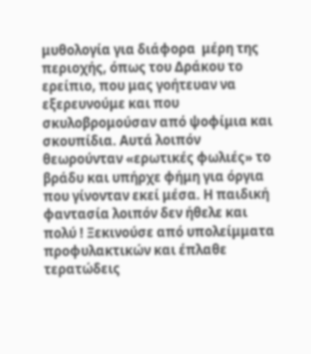μυθολογία για διάφορα  μέρη της περιοχής, όπως του Δράκου το ερείπιο, που μας γοήτευαν να εξερευνούμε και που σκυλοβρομούσαν από ψοφίμια και σκουπίδια. Αυτά λοιπόν θεωρούνταν «ερωτικές φωλιές» το βράδυ και υπήρχε φήμη για όργια που γίνονταν εκεί μέσα. Η παιδική φαντασία λοιπόν δεν ήθελε και πολύ ! Ξεκινούσε από υπολείμματα προφυλακτικών και έπλαθε τερατώδεις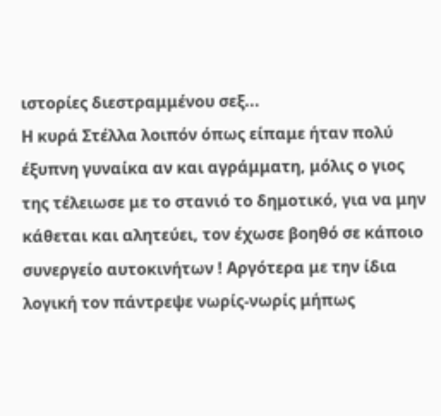ιστορίες διεστραμμένου σεξ...
Η κυρά Στέλλα λοιπόν όπως είπαμε ήταν πολύ έξυπνη γυναίκα αν και αγράμματη, μόλις ο γιος της τέλειωσε με το στανιό το δημοτικό, για να μην κάθεται και αλητεύει, τον έχωσε βοηθό σε κάποιο συνεργείο αυτοκινήτων ! Αργότερα με την ίδια λογική τον πάντρεψε νωρίς-νωρίς μήπως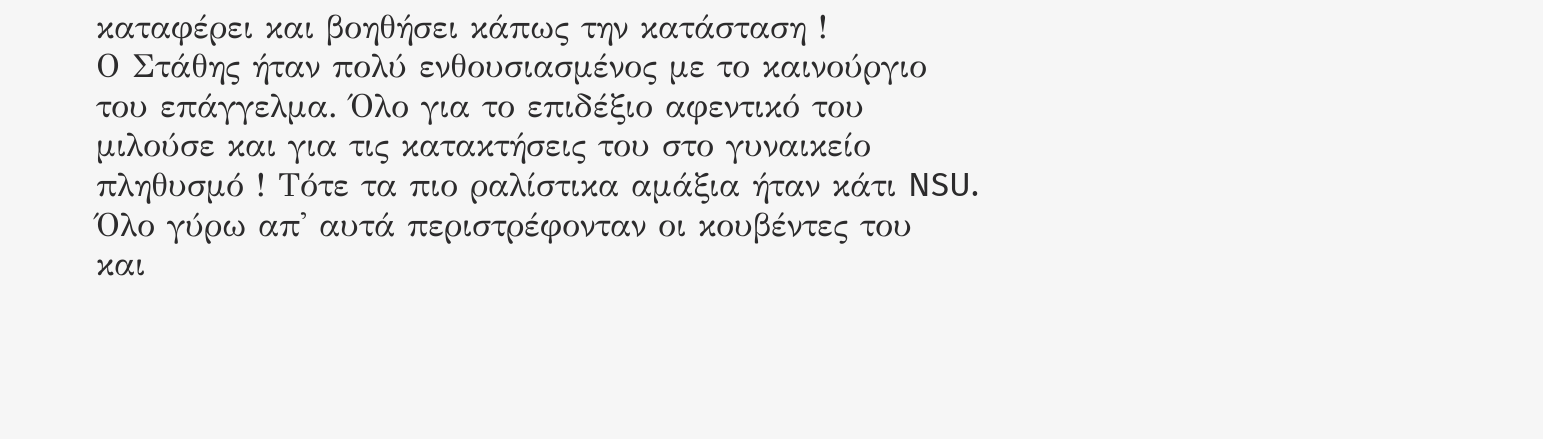καταφέρει και βοηθήσει κάπως την κατάσταση !
Ο Στάθης ήταν πολύ ενθουσιασμένος με το καινούργιο του επάγγελμα. Όλο για το επιδέξιο αφεντικό του μιλούσε και για τις κατακτήσεις του στο γυναικείο πληθυσμό ! Τότε τα πιο ραλίστικα αμάξια ήταν κάτι NSU. Όλο γύρω απ' αυτά περιστρέφονταν οι κουβέντες του  και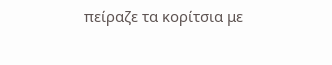πείραζε τα κορίτσια με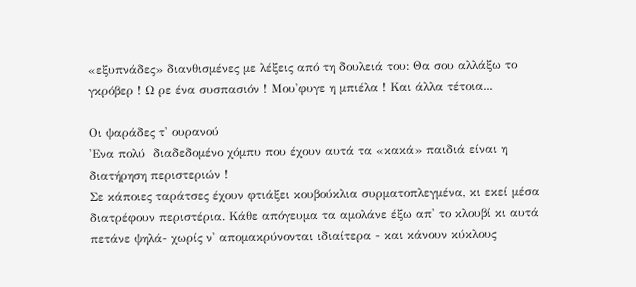«εξυπνάδες» διανθισμένες με λέξεις από τη δουλειά του: Θα σου αλλάξω το γκρόβερ ! Ω ρε ένα συσπασιόν ! Μου'φυγε η μπιέλα ! Και άλλα τέτοια...

Οι ψαράδες τ' ουρανού
'Ενα πολύ  διαδεδομένο χόμπυ που έχουν αυτά τα «κακά» παιδιά είναι η διατήρηση περιστεριών !
Σε κάποιες ταράτσες έχουν φτιάξει κουβούκλια συρματοπλεγμένα, κι εκεί μέσα διατρέφουν περιστέρια. Κάθε απόγευμα τα αμολάνε έξω απ' το κλουβί κι αυτά πετάνε ψηλά- χωρίς ν' απομακρύνονται ιδιαίτερα - και κάνουν κύκλους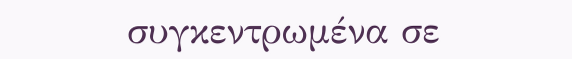συγκεντρωμένα σε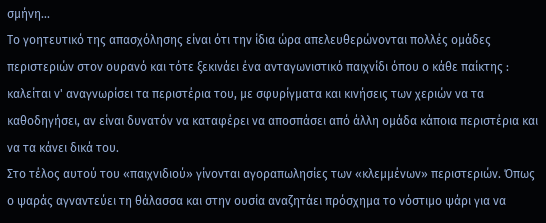σμήνη...
Το γοητευτικό της απασχόλησης είναι ότι την ίδια ώρα απελευθερώνονται πολλές ομάδες περιστεριών στον ουρανό και τότε ξεκινάει ένα ανταγωνιστικό παιχνίδι όπου ο κάθε παίκτης : καλείται ν' αναγνωρίσει τα περιστέρια του, με σφυρίγματα και κινήσεις των χεριών να τα καθοδηγήσει, αν είναι δυνατόν να καταφέρει να αποσπάσει από άλλη ομάδα κάποια περιστέρια και να τα κάνει δικά του.
Στο τέλος αυτού του «παιχνιδιού» γίνονται αγοραπωλησίες των «κλεμμένων» περιστεριών. Όπως ο ψαράς αγναντεύει τη θάλασσα και στην ουσία αναζητάει πρόσχημα το νόστιμο ψάρι για να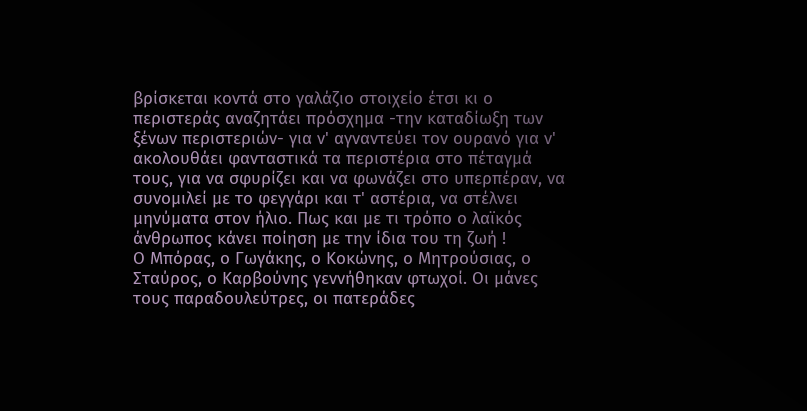βρίσκεται κοντά στο γαλάζιο στοιχείο έτσι κι ο περιστεράς αναζητάει πρόσχημα -την καταδίωξη των ξένων περιστεριών- για ν' αγναντεύει τον ουρανό για ν' ακολουθάει φανταστικά τα περιστέρια στο πέταγμά τους, για να σφυρίζει και να φωνάζει στο υπερπέραν, να συνομιλεί με το φεγγάρι και τ' αστέρια, να στέλνει μηνύματα στον ήλιο. Πως και με τι τρόπο ο λαϊκός άνθρωπος κάνει ποίηση με την ίδια του τη ζωή !
Ο Μπόρας, ο Γωγάκης, ο Κοκώνης, ο Μητρούσιας, ο Σταύρος, ο Καρβούνης γεννήθηκαν φτωχοί. Οι μάνες τους παραδουλεύτρες, οι πατεράδες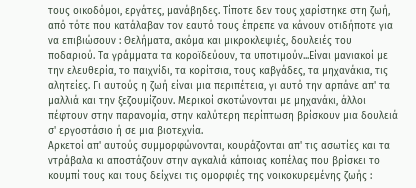τους οικοδόμοι, εργάτες, μανάβηδες. Τίποτε δεν τους χαρίστηκε στη ζωή, από τότε που κατάλαβαν τον εαυτό τους έπρεπε να κάνουν οτιδήποτε για να επιβιώσουν : Θελήματα, ακόμα και μικροκλεψιές, δουλειές του ποδαριού. Τα γράμματα τα κοροϊδεύουν, τα υποτιμούν...Είναι μανιακοί με την ελευθερία, το παιχνίδι, τα κορίτσια, τους καβγάδες, τα μηχανάκια, τις αλητείες. Γι αυτούς η ζωή είναι μια περιπέτεια, γι αυτό την αρπάνε απ' τα μαλλιά και την ξεζουμίζουν. Μερικοί σκοτώνονται με μηχανάκι, άλλοι πέφτουν στην παρανομία, στην καλύτερη περίπτωση βρίσκουν μια δουλειά σ' εργοστάσιο ή σε μια βιοτεχνία.
Αρκετοί απ' αυτούς συμμορφώνονται, κουράζονται απ' τις ασωτίες και τα ντράβαλα κι αποστάζουν στην αγκαλιά κάποιας κοπέλας που βρίσκει το κουμπί τους και τους δείχνει τις ομορφιές της νοικοκυρεμένης ζωής :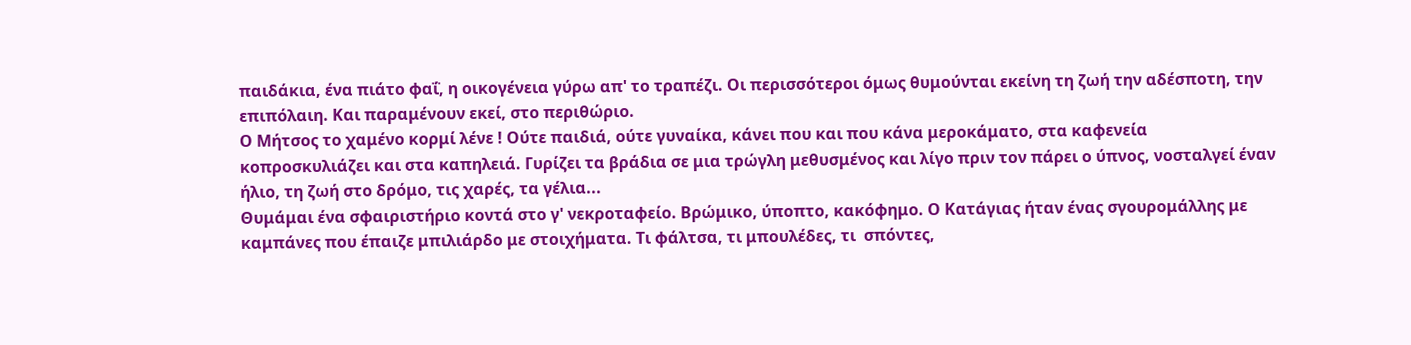παιδάκια, ένα πιάτο φαΐ, η οικογένεια γύρω απ' το τραπέζι. Οι περισσότεροι όμως θυμούνται εκείνη τη ζωή την αδέσποτη, την επιπόλαιη. Και παραμένουν εκεί, στο περιθώριο.
Ο Μήτσος το χαμένο κορμί λένε ! Ούτε παιδιά, ούτε γυναίκα, κάνει που και που κάνα μεροκάματο, στα καφενεία κοπροσκυλιάζει και στα καπηλειά. Γυρίζει τα βράδια σε μια τρώγλη μεθυσμένος και λίγο πριν τον πάρει ο ύπνος, νοσταλγεί έναν ήλιο, τη ζωή στο δρόμο, τις χαρές, τα γέλια...
Θυμάμαι ένα σφαιριστήριο κοντά στο γ' νεκροταφείο. Βρώμικο, ύποπτο, κακόφημο. Ο Κατάγιας ήταν ένας σγουρομάλλης με καμπάνες που έπαιζε μπιλιάρδο με στοιχήματα. Τι φάλτσα, τι μπουλέδες, τι  σπόντες,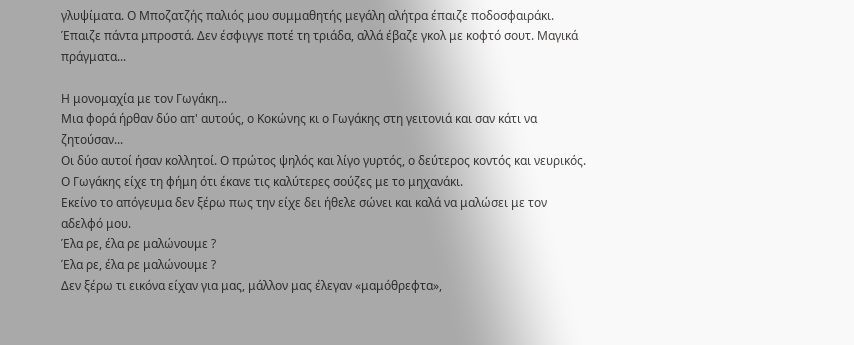γλυψίματα. Ο Μποζατζής παλιός μου συμμαθητής μεγάλη αλήτρα έπαιζε ποδοσφαιράκι. Έπαιζε πάντα μπροστά. Δεν έσφιγγε ποτέ τη τριάδα, αλλά έβαζε γκολ με κοφτό σουτ. Μαγικά πράγματα...

Η μονομαχία με τον Γωγάκη...
Μια φορά ήρθαν δύο απ' αυτούς, ο Κοκώνης κι ο Γωγάκης στη γειτονιά και σαν κάτι να ζητούσαν...
Οι δύο αυτοί ήσαν κολλητοί. Ο πρώτος ψηλός και λίγο γυρτός, ο δεύτερος κοντός και νευρικός.
Ο Γωγάκης είχε τη φήμη ότι έκανε τις καλύτερες σούζες με το μηχανάκι.
Εκείνο το απόγευμα δεν ξέρω πως την είχε δει ήθελε σώνει και καλά να μαλώσει με τον αδελφό μου.
Έλα ρε, έλα ρε μαλώνουμε ?
Έλα ρε, έλα ρε μαλώνουμε ?
Δεν ξέρω τι εικόνα είχαν για μας, μάλλον μας έλεγαν «μαμόθρεφτα»,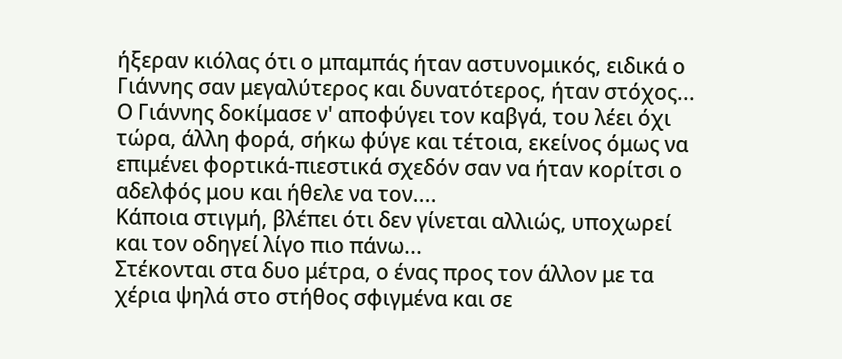ήξεραν κιόλας ότι ο μπαμπάς ήταν αστυνομικός, ειδικά ο Γιάννης σαν μεγαλύτερος και δυνατότερος, ήταν στόχος...
Ο Γιάννης δοκίμασε ν' αποφύγει τον καβγά, του λέει όχι τώρα, άλλη φορά, σήκω φύγε και τέτοια, εκείνος όμως να επιμένει φορτικά-πιεστικά σχεδόν σαν να ήταν κορίτσι ο αδελφός μου και ήθελε να τον....
Κάποια στιγμή, βλέπει ότι δεν γίνεται αλλιώς, υποχωρεί και τον οδηγεί λίγο πιο πάνω...
Στέκονται στα δυο μέτρα, ο ένας προς τον άλλον με τα χέρια ψηλά στο στήθος σφιγμένα και σε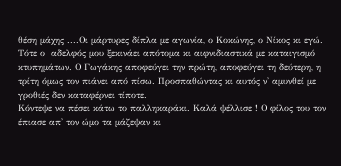θέση μάχης ....Οι μάρτυρες δίπλα με αγωνία, ο Κοκώνης, ο Νίκος κι εγώ.
Τότε ο  αδελφός μου ξεκινάει απότομα κι αιφνιδιαστικά με καταιγισμό κτυπημάτων. Ο Γωγάκης αποφεύγει την πρώτη, αποφεύγει τη δεύτερη, η τρίτη όμως τον πιάνει από πίσω. Προσπαθώντας κι αυτός ν' αμυνθεί με γροθιές δεν καταφέρνει τίποτε.
Κόντεψε να πέσει κάτω το παλληκαράκι. Καλά ψέλλισε ! Ο φίλος του τον έπιασε απ' τον ώμο τα μάζεψαν κι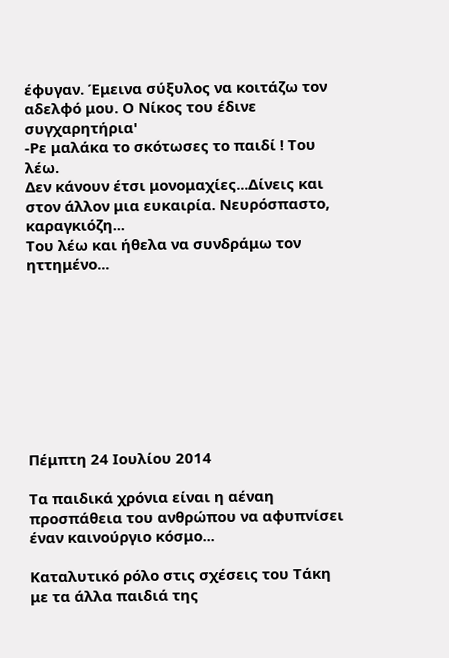έφυγαν. Έμεινα σύξυλος να κοιτάζω τον αδελφό μου. Ο Νίκος του έδινε συγχαρητήρια'
-Ρε μαλάκα το σκότωσες το παιδί ! Του λέω.
Δεν κάνουν έτσι μονομαχίες...Δίνεις και στον άλλον μια ευκαιρία. Νευρόσπαστο, καραγκιόζη...
Του λέω και ήθελα να συνδράμω τον ηττημένο...









Πέμπτη 24 Ιουλίου 2014

Τα παιδικά χρόνια είναι η αέναη προσπάθεια του ανθρώπου να αφυπνίσει έναν καινούργιο κόσμο...

Καταλυτικό ρόλο στις σχέσεις του Τάκη με τα άλλα παιδιά της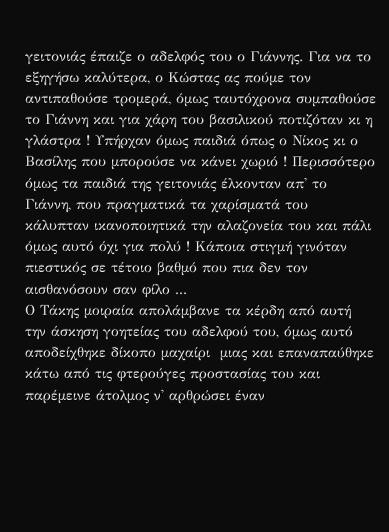γειτονιάς έπαιζε ο αδελφός του ο Γιάννης. Για να το εξηγήσω καλύτερα, ο Κώστας ας πούμε τον αντιπαθούσε τρομερά, όμως ταυτόχρονα συμπαθούσε το Γιάννη και για χάρη του βασιλικού ποτιζόταν κι η γλάστρα ! Υπήρχαν όμως παιδιά όπως ο Νίκος κι ο Βασίλης που μπορούσε να κάνει χωριό ! Περισσότερο όμως τα παιδιά της γειτονιάς έλκονταν απ' το Γιάννη, που πραγματικά τα χαρίσματά του κάλυπταν ικανοποιητικά την αλαζονεία του και πάλι όμως αυτό όχι για πολύ ! Κάποια στιγμή γινόταν πιεστικός σε τέτοιο βαθμό που πια δεν τον αισθανόσουν σαν φίλο ...
Ο Τάκης μοιραία απολάμβανε τα κέρδη από αυτή την άσκηση γοητείας του αδελφού του, όμως αυτό αποδείχθηκε δίκοπο μαχαίρι  μιας και επαναπαύθηκε  κάτω από τις φτερούγες προστασίας του και παρέμεινε άτολμος ν' αρθρώσει έναν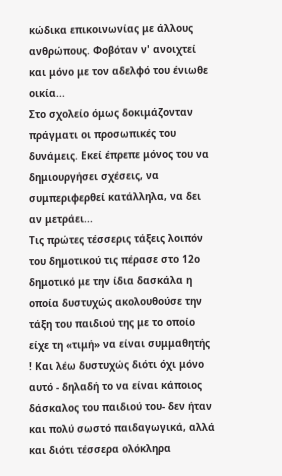κώδικα επικοινωνίας με άλλους ανθρώπους. Φοβόταν ν' ανοιχτεί και μόνο με τον αδελφό του ένιωθε οικία...
Στο σχολείο όμως δοκιμάζονταν πράγματι οι προσωπικές του δυνάμεις. Εκεί έπρεπε μόνος του να δημιουργήσει σχέσεις, να συμπεριφερθεί κατάλληλα, να δει αν μετράει...
Τις πρώτες τέσσερις τάξεις λοιπόν του δημοτικού τις πέρασε στο 12ο δημοτικό με την ίδια δασκάλα η οποία δυστυχώς ακολουθούσε την τάξη του παιδιού της με το οποίο είχε τη «τιμή» να είναι συμμαθητής ! Και λέω δυστυχώς διότι όχι μόνο αυτό - δηλαδή το να είναι κάποιος δάσκαλος του παιδιού του- δεν ήταν και πολύ σωστό παιδαγωγικά, αλλά και διότι τέσσερα ολόκληρα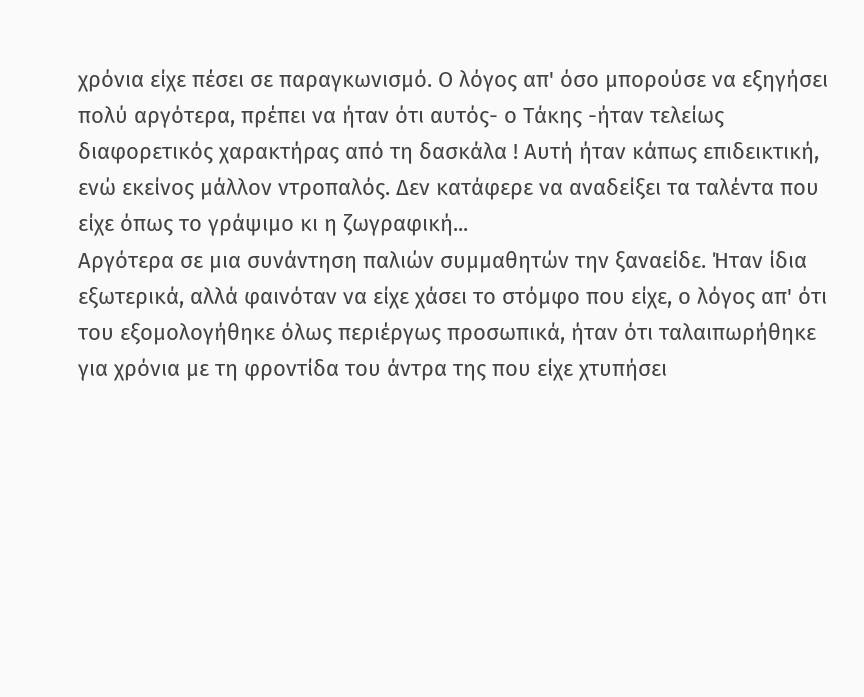χρόνια είχε πέσει σε παραγκωνισμό. Ο λόγος απ' όσο μπορούσε να εξηγήσει πολύ αργότερα, πρέπει να ήταν ότι αυτός- ο Τάκης -ήταν τελείως διαφορετικός χαρακτήρας από τη δασκάλα ! Αυτή ήταν κάπως επιδεικτική, ενώ εκείνος μάλλον ντροπαλός. Δεν κατάφερε να αναδείξει τα ταλέντα που είχε όπως το γράψιμο κι η ζωγραφική...
Αργότερα σε μια συνάντηση παλιών συμμαθητών την ξαναείδε. Ήταν ίδια εξωτερικά, αλλά φαινόταν να είχε χάσει το στόμφο που είχε, ο λόγος απ' ότι του εξομολογήθηκε όλως περιέργως προσωπικά, ήταν ότι ταλαιπωρήθηκε για χρόνια με τη φροντίδα του άντρα της που είχε χτυπήσει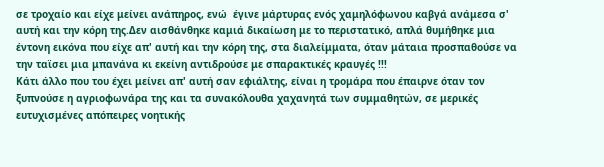σε τροχαίο και είχε μείνει ανάπηρος, ενώ  έγινε μάρτυρας ενός χαμηλόφωνου καβγά ανάμεσα σ' αυτή και την κόρη της.Δεν αισθάνθηκε καμιά δικαίωση με το περιστατικό, απλά θυμήθηκε μια έντονη εικόνα που είχε απ' αυτή και την κόρη της, στα διαλείμματα, όταν μάταια προσπαθούσε να την ταϊσει μια μπανάνα κι εκείνη αντιδρούσε με σπαρακτικές κραυγές !!!
Κάτι άλλο που του έχει μείνει απ' αυτή σαν εφιάλτης, είναι η τρομάρα που έπαιρνε όταν τον ξυπνούσε η αγριοφωνάρα της και τα συνακόλουθα χαχανητά των συμμαθητών, σε μερικές ευτυχισμένες απόπειρες νοητικής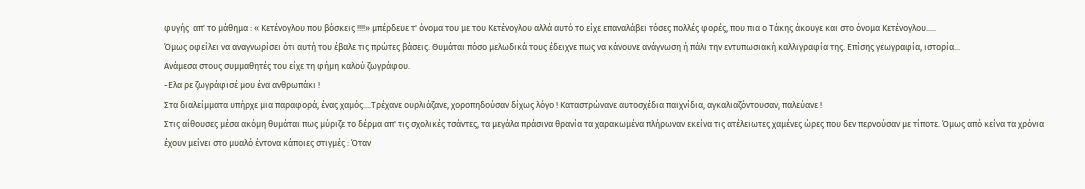φυγής  απ' το μάθημα : « Κετένογλου που βόσκεις !!!!» μπέρδευε τ' όνομα του με του Κετένογλου αλλά αυτό το είχε επαναλάβει τόσες πολλές φορές, που πια ο Τάκης άκουγε και στο όνομα Κετένογλου.....
Όμως οφείλει να αναγνωρίσει ότι αυτή του έβαλε τις πρώτες βάσεις. Θυμάται πόσο μελωδικά τους έδειχνε πως να κάνουνε ανάγνωση ή πάλι την εντυπωσιακή καλλιγραφία της. Επίσης γεωγραφία, ιστορία...
Ανάμεσα στους συμμαθητές του είχε τη φήμη καλού ζωγράφου.
-Ελα ρε ζωγράφισέ μου ένα ανθρωπάκι !
Στα διαλείμματα υπήρχε μια παραφορά, ένας χαμός....Τρέχανε ουρλιάζανε, χοροπηδούσαν δίχως λόγο ! Καταστρώνανε αυτοσχέδια παιχνίδια, αγκαλιαζόντουσαν, παλεύανε !
Στις αίθουσες μέσα ακόμη θυμάται πως μύριζε το δέρμα απ' τις σχολικές τσάντες, τα μεγάλα πράσινα θρανία τα χαρακωμένα πλήρωναν εκείνα τις ατέλειωτες χαμένες ώρες που δεν περνούσαν με τίποτε. Όμως από κείνα τα χρόνια έχουν μείνει στο μυαλό έντονα κάποιες στιγμές : Όταν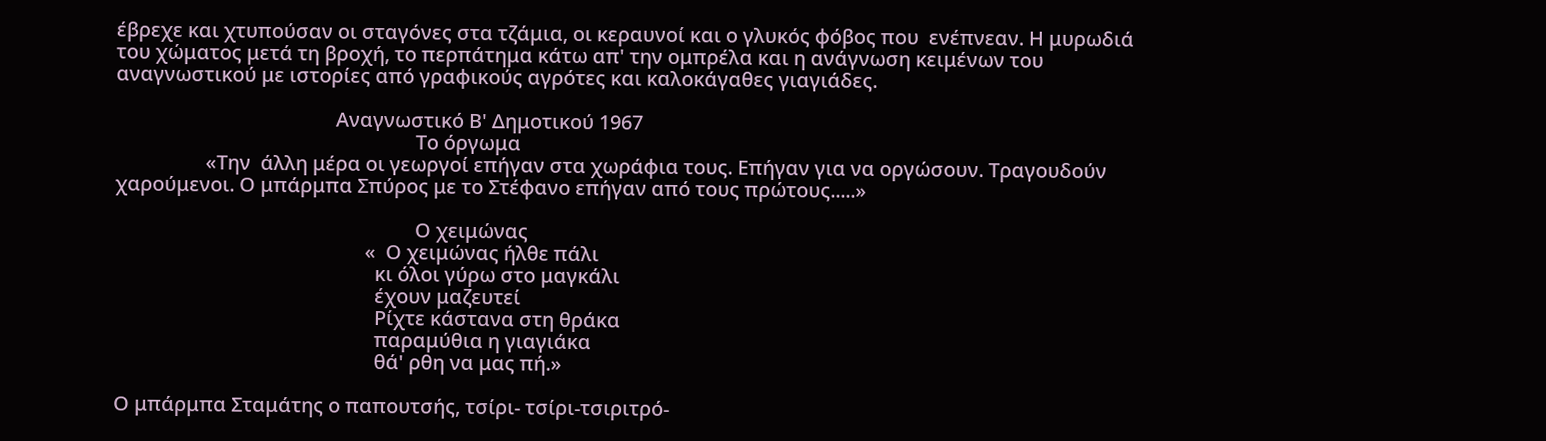έβρεχε και χτυπούσαν οι σταγόνες στα τζάμια, οι κεραυνοί και ο γλυκός φόβος που  ενέπνεαν. Η μυρωδιά του χώματος μετά τη βροχή, το περπάτημα κάτω απ' την ομπρέλα και η ανάγνωση κειμένων του αναγνωστικού με ιστορίες από γραφικούς αγρότες και καλοκάγαθες γιαγιάδες.

                                            Αναγνωστικό Β' Δημοτικού 1967
                                                            Το όργωμα
                  «Την  άλλη μέρα οι γεωργοί επήγαν στα χωράφια τους. Επήγαν για να οργώσουν. Τραγουδούν χαρούμενοι. Ο μπάρμπα Σπύρος με το Στέφανο επήγαν από τους πρώτους.....»

                                                            Ο χειμώνας
                                                  «  Ο χειμώνας ήλθε πάλι
                                                    κι όλοι γύρω στο μαγκάλι
                                                    έχουν μαζευτεί
                                                    Ρίχτε κάστανα στη θράκα
                                                    παραμύθια η γιαγιάκα
                                                    θά' ρθη να μας πή.»

Ο μπάρμπα Σταμάτης ο παπουτσής, τσίρι- τσίρι-τσιριτρό-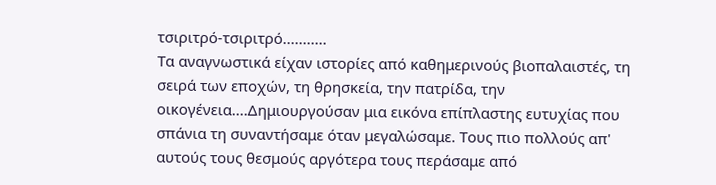τσιριτρό-τσιριτρό...........
Τα αναγνωστικά είχαν ιστορίες από καθημερινούς βιοπαλαιστές, τη σειρά των εποχών, τη θρησκεία, την πατρίδα, την οικογένεια....Δημιουργούσαν μια εικόνα επίπλαστης ευτυχίας που σπάνια τη συναντήσαμε όταν μεγαλώσαμε. Τους πιο πολλούς απ' αυτούς τους θεσμούς αργότερα τους περάσαμε από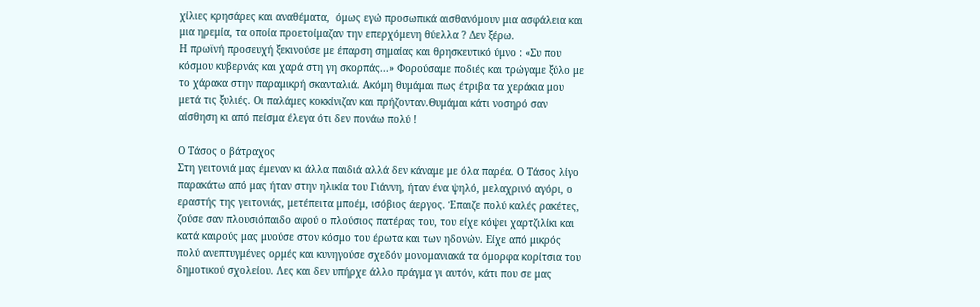χίλιες κρησάρες και αναθέματα,  όμως εγώ προσωπικά αισθανόμουν μια ασφάλεια και μια ηρεμία, τα οποία προετοίμαζαν την επερχόμενη θύελλα ? Δεν ξέρω.
Η πρωϊνή προσευχή ξεκινούσε με έπαρση σημαίας και θρησκευτικό ύμνο : «Συ που κόσμου κυβερνάς και χαρά στη γη σκορπάς...» Φορούσαμε ποδιές και τρώγαμε ξύλο με το χάρακα στην παραμικρή σκανταλιά. Ακόμη θυμάμαι πως έτριβα τα χεράκια μου μετά τις ξυλιές. Οι παλάμες κοκκίνιζαν και πρήζονταν.Θυμάμαι κάτι νοσηρό σαν αίσθηση κι από πείσμα έλεγα ότι δεν πονάω πολύ !

Ο Τάσος ο βάτραχος
Στη γειτονιά μας έμεναν κι άλλα παιδιά αλλά δεν κάναμε με όλα παρέα. Ο Τάσος λίγο παρακάτω από μας ήταν στην ηλικία του Γιάννη, ήταν ένα ψηλό, μελαχρινό αγόρι, ο εραστής της γειτονιάς, μετέπειτα μποέμ, ισόβιος άεργος. Έπαιζε πολύ καλές ρακέτες, ζούσε σαν πλουσιόπαιδο αφού ο πλούσιος πατέρας του, του είχε κόψει χαρτζιλίκι και κατά καιρούς μας μυούσε στον κόσμο του έρωτα και των ηδονών. Είχε από μικρός πολύ ανεπτυγμένες ορμές και κυνηγούσε σχεδόν μονομανιακά τα όμορφα κορίτσια του δημοτικού σχολείου. Λες και δεν υπήρχε άλλο πράγμα γι αυτόν, κάτι που σε μας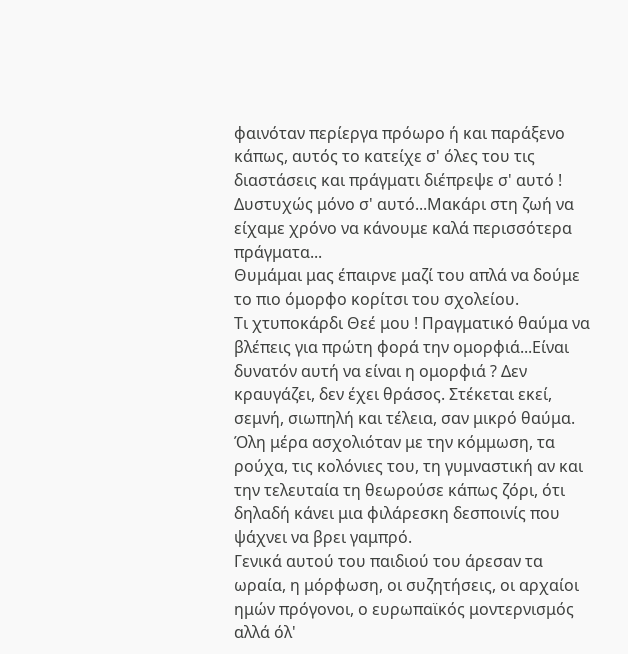φαινόταν περίεργα πρόωρο ή και παράξενο κάπως, αυτός το κατείχε σ' όλες του τις διαστάσεις και πράγματι διέπρεψε σ' αυτό ! Δυστυχώς μόνο σ' αυτό...Μακάρι στη ζωή να είχαμε χρόνο να κάνουμε καλά περισσότερα πράγματα...
Θυμάμαι μας έπαιρνε μαζί του απλά να δούμε  το πιο όμορφο κορίτσι του σχολείου.
Τι χτυποκάρδι Θεέ μου ! Πραγματικό θαύμα να βλέπεις για πρώτη φορά την ομορφιά...Είναι δυνατόν αυτή να είναι η ομορφιά ? Δεν κραυγάζει, δεν έχει θράσος. Στέκεται εκεί, σεμνή, σιωπηλή και τέλεια, σαν μικρό θαύμα.
Όλη μέρα ασχολιόταν με την κόμμωση, τα ρούχα, τις κολόνιες του, τη γυμναστική αν και την τελευταία τη θεωρούσε κάπως ζόρι, ότι δηλαδή κάνει μια φιλάρεσκη δεσποινίς που ψάχνει να βρει γαμπρό.
Γενικά αυτού του παιδιού του άρεσαν τα ωραία, η μόρφωση, οι συζητήσεις, οι αρχαίοι ημών πρόγονοι, ο ευρωπαϊκός μοντερνισμός αλλά όλ'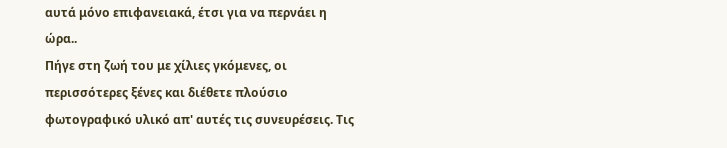αυτά μόνο επιφανειακά, έτσι για να περνάει η ώρα..
Πήγε στη ζωή του με χίλιες γκόμενες, οι περισσότερες ξένες και διέθετε πλούσιο φωτογραφικό υλικό απ' αυτές τις συνευρέσεις. Τις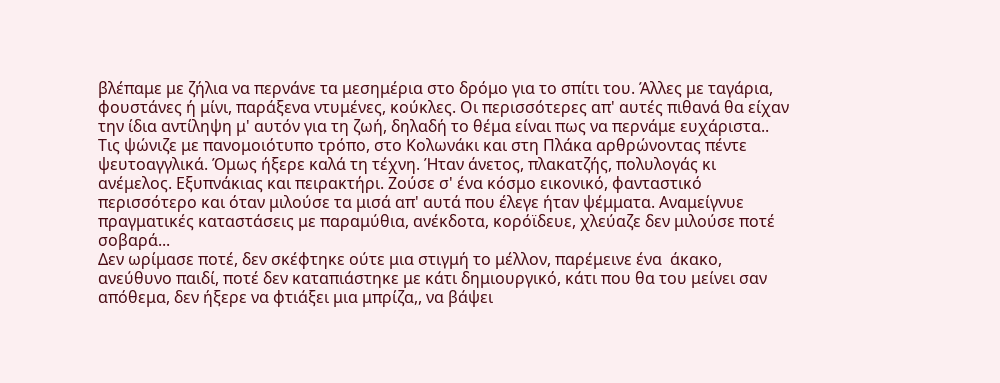βλέπαμε με ζήλια να περνάνε τα μεσημέρια στο δρόμο για το σπίτι του. Άλλες με ταγάρια, φουστάνες ή μίνι, παράξενα ντυμένες, κούκλες. Οι περισσότερες απ' αυτές πιθανά θα είχαν την ίδια αντίληψη μ' αυτόν για τη ζωή, δηλαδή το θέμα είναι πως να περνάμε ευχάριστα.. Τις ψώνιζε με πανομοιότυπο τρόπο, στο Κολωνάκι και στη Πλάκα αρθρώνοντας πέντε ψευτοαγγλικά. Όμως ήξερε καλά τη τέχνη. Ήταν άνετος, πλακατζής, πολυλογάς κι ανέμελος. Εξυπνάκιας και πειρακτήρι. Ζούσε σ' ένα κόσμο εικονικό, φανταστικό περισσότερο και όταν μιλούσε τα μισά απ' αυτά που έλεγε ήταν ψέμματα. Αναμείγνυε πραγματικές καταστάσεις με παραμύθια, ανέκδοτα, κορόϊδευε, χλεύαζε δεν μιλούσε ποτέ σοβαρά...
Δεν ωρίμασε ποτέ, δεν σκέφτηκε ούτε μια στιγμή το μέλλον, παρέμεινε ένα  άκακο, ανεύθυνο παιδί, ποτέ δεν καταπιάστηκε με κάτι δημιουργικό, κάτι που θα του μείνει σαν απόθεμα, δεν ήξερε να φτιάξει μια μπρίζα,, να βάψει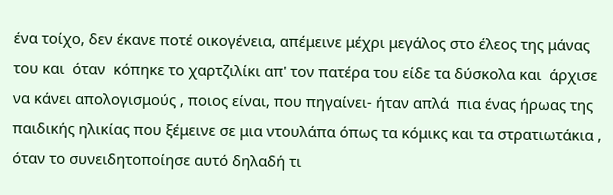ένα τοίχο, δεν έκανε ποτέ οικογένεια, απέμεινε μέχρι μεγάλος στο έλεος της μάνας του και  όταν  κόπηκε το χαρτζιλίκι απ' τον πατέρα του είδε τα δύσκολα και  άρχισε να κάνει απολογισμούς , ποιος είναι, που πηγαίνει- ήταν απλά  πια ένας ήρωας της παιδικής ηλικίας που ξέμεινε σε μια ντουλάπα όπως τα κόμικς και τα στρατιωτάκια , όταν το συνειδητοποίησε αυτό δηλαδή τι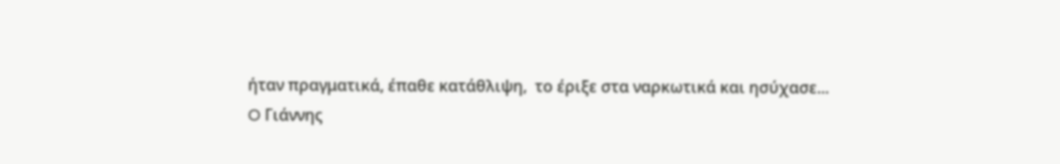ήταν πραγματικά, έπαθε κατάθλιψη,  το έριξε στα ναρκωτικά και ησύχασε...
O Γιάννης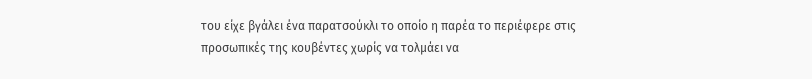του είχε βγάλει ένα παρατσούκλι το οποίο η παρέα το περιέφερε στις προσωπικές της κουβέντες χωρίς να τολμάει να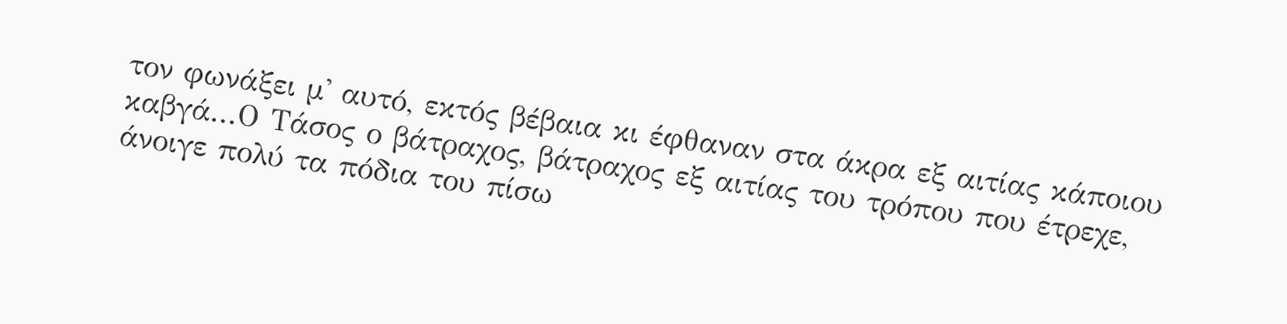τον φωνάξει μ' αυτό, εκτός βέβαια κι έφθαναν στα άκρα εξ αιτίας κάποιου καβγά...Ο Τάσος ο βάτραχος, βάτραχος εξ αιτίας του τρόπου που έτρεχε, άνοιγε πολύ τα πόδια του πίσω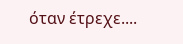όταν έτρεχε....